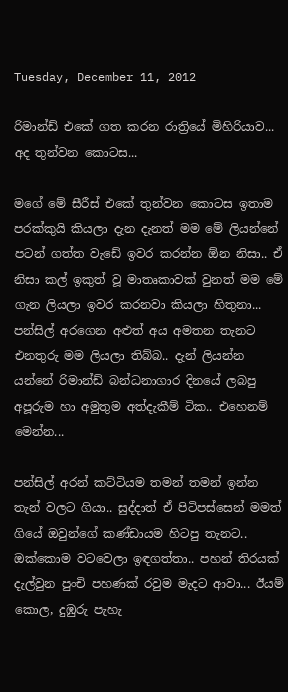Tuesday, December 11, 2012

රිමාන්ඩ් එකේ ගත කරන රාත්‍රියේ මිහිරියාව... අද තුන්වන කොටස...

මගේ මේ සීරීස් එකේ තුන්වන කොටස ඉතාම පරක්කුයි කියලා දැන දැනත් මම මේ ලියන්නේ පටන් ගත්ත වැඩේ ඉවර කරන්න ඕන නිසා.. ඒ නිසා කල් ඉකුත් වූ මාතෘකාවක් වුනත් මම මේ ගැන ලියලා ඉවර කරනවා කියලා හිතුනා... පන්සිල් අරගෙන අළුත් අය අමතන තැනට එනතුරු මම ලියලා තිබ්බ.. දැන් ලියන්න යන්නේ රිමාන්ඩ් බන්ධනාගාර දිනයේ ලබපු අපූරුම හා අමුතුම අත්දැකීම් ටික.. එහෙනම් මෙන්න...

පන්සිල් අරන් කට්ටියම තමන් තමන් ඉන්න තැන් වලට ගියා.. සුද්දාත් ඒ පිටිපස්සෙන් මමත් ගියේ ඔවුන්ගේ කණ්ඩායම හිටපු තැනට.. ඔක්කොම වටවෙලා ඉඳගත්තා.. පහන් තිරයක් දැල්වුන පුංචි පහණක් රවුම මැදට ආවා... ඊයම් කොල, දුඹුරු පැහැ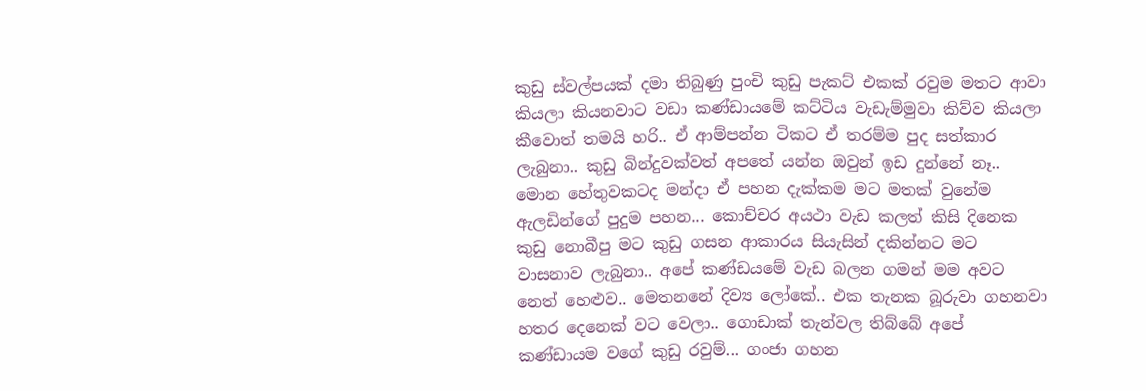කුඩු ස්වල්පයක් දමා තිබුණු පුංචි කුඩු පැකට් එකක් රවුම මතට ආවා කියලා කියනවාට වඩා කණ්ඩායමේ කට්ටිය වැඩැම්මුවා කිව්ව කියලා කීවොත් තමයි හරි.. ඒ ආම්පන්න ටිකට ඒ තරම්ම පුද සත්කාර ලැබුනා.. කුඩු බින්දුවක්වත් අපතේ යන්න ඔවුන් ඉඩ දුන්නේ නෑ.. මොන හේතුවකටද මන්දා ඒ පහන දැක්කම මට මතක් වුනේම ඇලඩින්ගේ පුදුම පහන... කොච්චර අයථා වැඩ කලත් කිසි දිනෙක කුඩු නොබීපු මට කුඩු ගසන ආකාරය සියැසින් දකින්නට මට වාසනාව ලැබුනා.. අපේ කණ්ඩයමේ වැඩ බලන ගමන් මම අවට නෙත් හෙළුව.. මෙතනනේ දිව්‍ය ලෝකේ.. එක තැනක බූරුවා ගහනවා හතර දෙනෙක් වට වෙලා.. ගොඩාක් තැන්වල තිබ්බේ අපේ කණ්ඩායම වගේ කුඩු රවුම්... ගංජා ගහන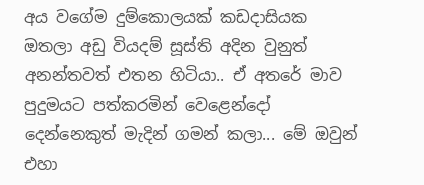අය වගේම දුම්කොලයක් කඩදාසියක ඔතලා අඩු වියදම් සූස්ති අදින වුනුත් අනන්තවත් එතන හිටියා.. ඒ අතරේ මාව පුදුමයට පත්කරමින් වෙළෙන්දෝ දෙන්නෙකුත් මැදින් ගමන් කලා... මේ ඔවුන් එහා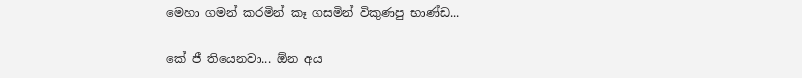මෙහා ගමන් කරමින් කෑ ගසමින් විකුණපු භාණ්ඩ...

කේ ජී තියෙනවා... ඕන අය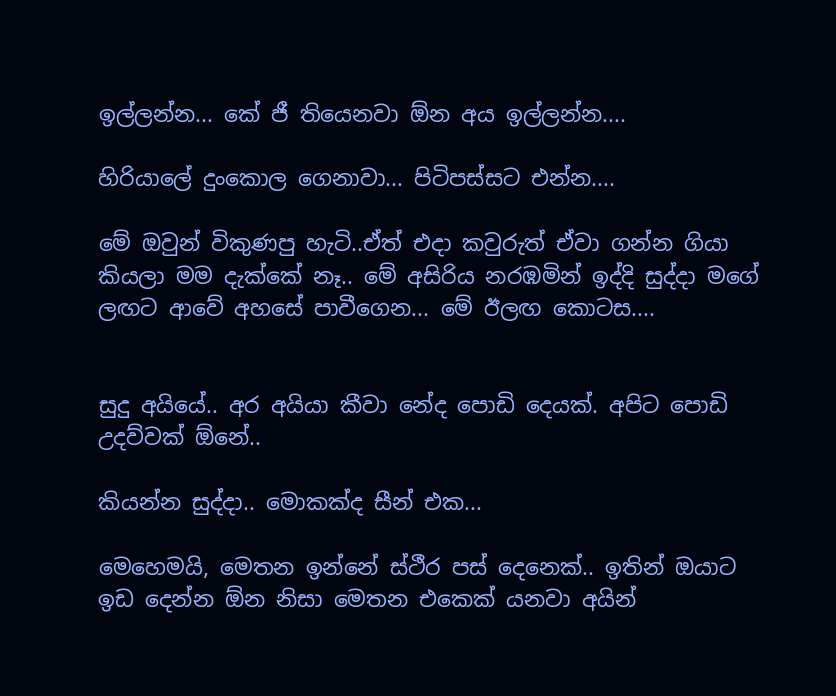ඉල්ලන්න... කේ ජී තියෙනවා ඕන අය ඉල්ලන්න....

හිරියාලේ දුංකොල ගෙනාවා... පිටිපස්සට එන්න....

මේ ඔවුන් විකුණපු හැටි..ඒත් එදා කවුරුත් ඒවා ගන්න ගියා කියලා මම දැක්කේ නෑ.. මේ අසිරිය නරඹමින් ඉද්දි සුද්දා මගේ ලඟට ආවේ අහසේ පාවීගෙන... මේ ඊලඟ කොටස....


සුදු අයියේ.. අර අයියා කීවා නේද පොඩි දෙයක්. අපිට පොඩි උදව්වක් ඕනේ..

කියන්න සුද්දා.. මොකක්ද සීන් එක...

මෙහෙමයි, මෙතන ඉන්නේ ස්ථීර පස් දෙනෙක්.. ඉතින් ඔයාට ඉඩ දෙන්න ඕන නිසා මෙතන එකෙක් යනවා අයින්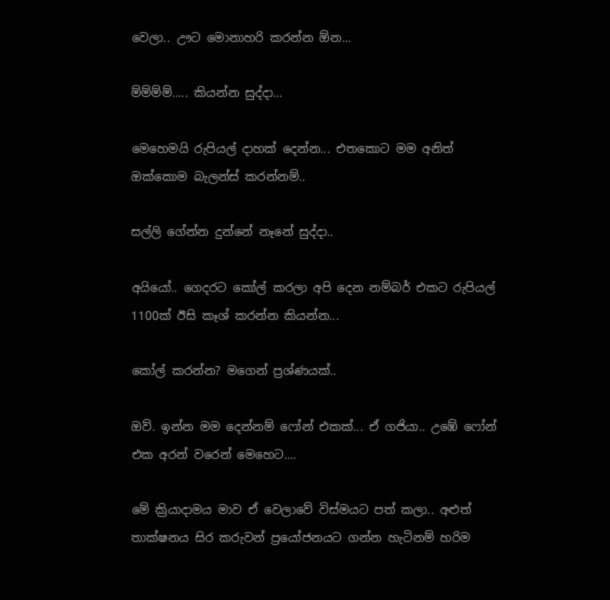වෙලා.. ඌට මොනාහරි කරන්න ඕන...

ම්ම්ම්ම්..... කියන්න සුද්දා...

මෙහෙමයි රුපියල් දාහක් දෙන්න... එතකොට මම අනිත් ඔක්කොම බැලන්ස් කරන්නම්..

සල්ලි ගේන්න දුන්නේ නෑනේ සුද්දා..

අයියෝ.. ගෙදරට කෝල් කරලා අපි දෙන නම්බර් එකට රුපියල් 1100ක් ඊසි කෑශ් කරන්න කියන්න...

කෝල් කරන්න? මගෙන් ප්‍රශ්ණයක්..

ඔව්. ඉන්න මම දෙන්නම් ෆෝන් එකක්... ඒ ගජියා.. උඹේ ෆෝන් එක අරන් වරෙන් මෙහෙට....

මේ ක්‍රියාදාමය මාව ඒ වෙලාවේ විස්මයට පත් කලා.. අළුත් තාක්ෂනය සිර කරුවන් ප්‍රයෝජනයට ගන්න හැටිනම් හරිම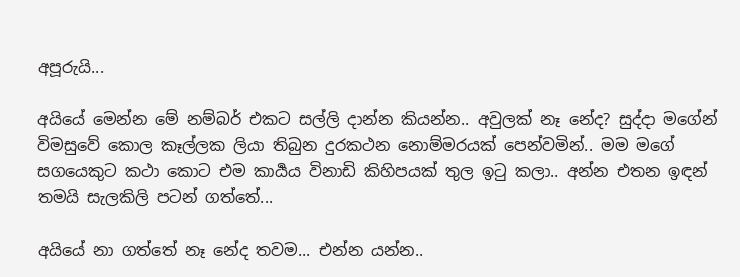අපූරුයි...

අයියේ මෙන්න මේ නම්බර් එකට සල්ලි දාන්න කියන්න.. අවුලක් නෑ නේද? සුද්දා මගේන් විමසුවේ කොල කෑල්ලක ලියා තිබුන දුරකථන නොම්මරයක් පෙන්වමින්.. මම මගේ සගයෙකුට කථා කොට එම කාර්‍යය විනාඩි කිහිපයක් තුල ඉටු කලා.. අන්න එතන ඉඳන් තමයි සැලකිලි පටන් ගත්තේ...

අයියේ නා ගත්තේ නෑ නේද තවම... එන්න යන්න..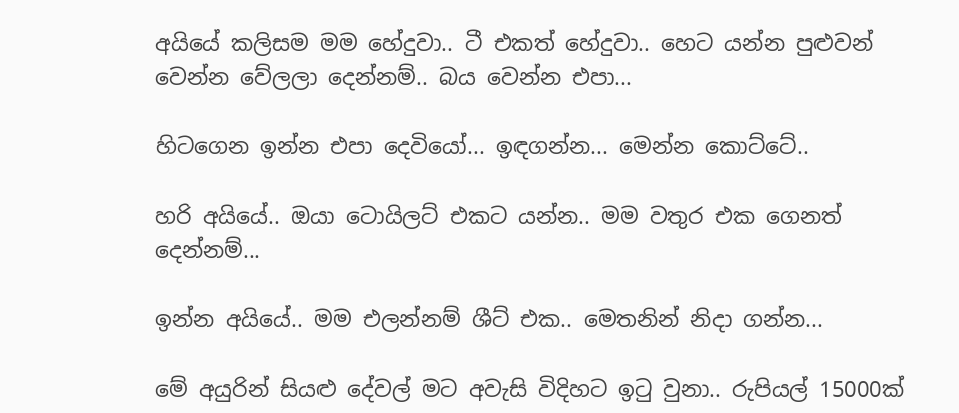අයියේ කලිසම මම හේදුවා.. ටී එකත් හේදුවා.. හෙට යන්න පුළුවන් වෙන්න වේලලා දෙන්නම්.. බය වෙන්න එපා...

හිටගෙන ඉන්න එපා දෙවියෝ... ඉඳගන්න... මෙන්න කොට්ටේ..

හරි අයියේ.. ඔයා ටොයිලට් එකට යන්න.. මම වතුර එක ගෙනත් දෙන්නම්...

ඉන්න අයියේ.. මම එලන්නම් ශීට් එක.. මෙතනින් නිදා ගන්න...

මේ අයුරින් සියළු දේවල් මට අවැසි විදිහට ඉටු වුනා.. රුපියල් 15000ක්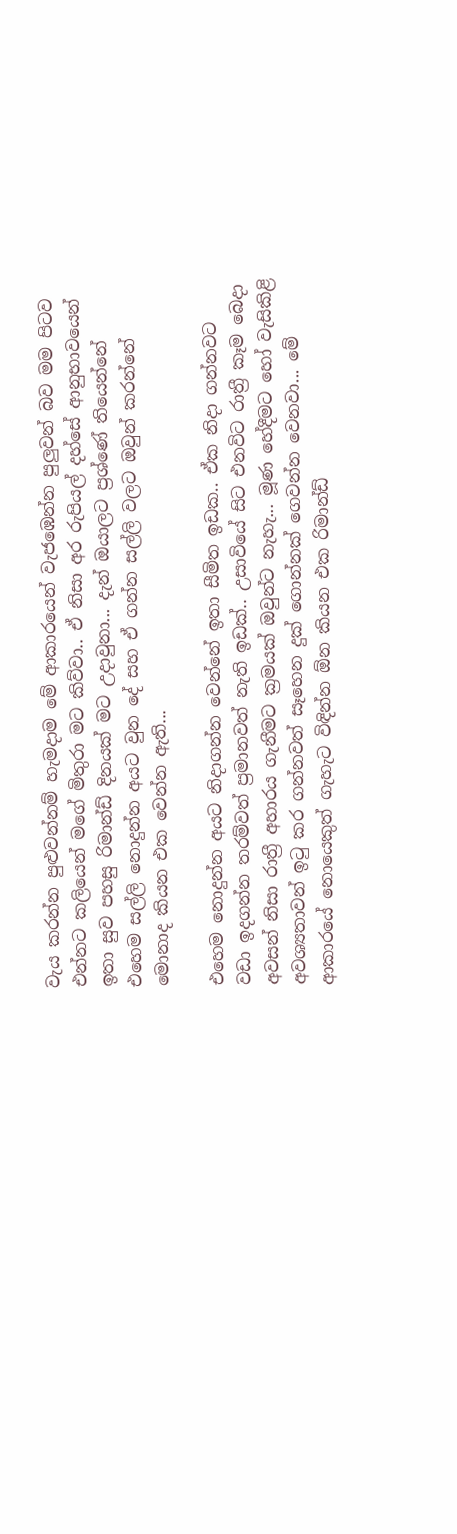වැය කරන්න පුළුවන්නම් හැමදාම මේ ආකාරයෙන් වැජඹෙන්න පුලුවන් බව මම පිටව එන්නට කලියෙන් මගේ මිතුරා මට කිව්වා.. ඒ නිසා අර රුපියල් දහ්සේ ආනුභාවයෙන් ඉතා සුව පහසු රිමාන්ඩ් දිනයක් මට උදාවුනා... දැන් ඔයාලට ප්‍රශ්ණේ තියෙන්නේ එහෙම සල්ලි නොදුන්න අයට වුන දේ සහ ඒ ගන්න සල්ලි වලට ඔවුන් කරන්නේ මොනාද කියන එක වෙන්න ඇති...

එහෙම නොදුන්න අයට නිදාගන්න වෙන්නේ ඉතා සීමිත ඉඩක.. ඒක නිදා ගන්නවට වඩා ඉදගන්න තරම්වත් ප්‍රමානවත් නැති ඉඩක්.. උසාවියේ සිට එනවිට රාත්‍රී කෑම බෙදා අවසන් නිසා රාත්‍රී අහාරය ගැනීමට ක්‍රමයක් ඔවුන්ට නැහැ... මූණ හේදීමට හෝ වැසිකිළි අවශ්‍යතාවන් ඉටු කර ගන්නවත් සෑහෙන දුක් ගොන්නක් ගෙවන්න වෙනවා... මේ ආකාරයේ නොයෙකුත් ගැහැට විඳින්න ඕන කියන එක රිමාන්ඩ්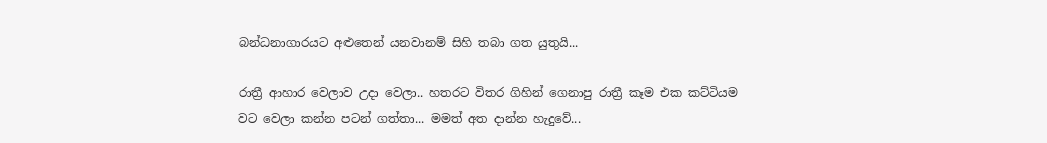බන්ධනාගාරයට අළුතෙන් යනවානම් සිහි තබා ගත යුතුයි...

රාත්‍රී ආහාර වෙලාව උදා වෙලා.. හතරට විතර ගිහින් ගෙනාපු රාත්‍රී කෑම එක කට්ටියම වට වෙලා කන්න පටන් ගත්තා... මමත් අත දාන්න හැදුවේ...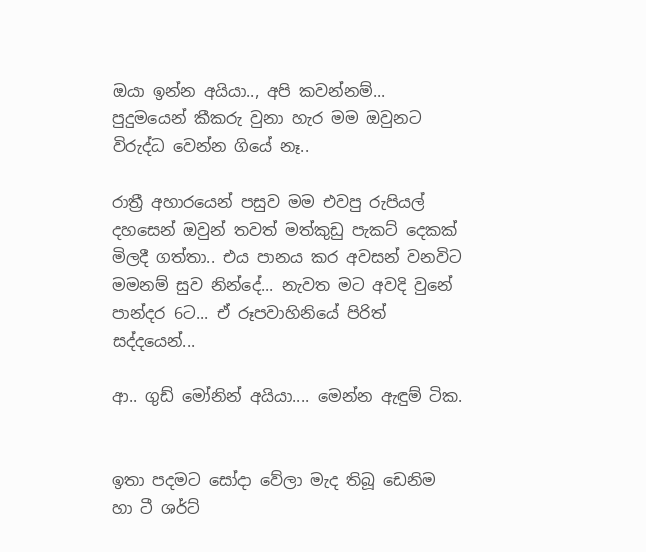ඔයා ඉන්න අයියා.., අපි කවන්නම්... පුදුමයෙන් කීකරු වුනා හැර මම ඔවුනට විරුද්ධ වෙන්න ගියේ නෑ..

රාත්‍රී අහාරයෙන් පසුව මම එවපු රුපියල් දහසෙන් ඔවුන් තවත් මත්කුඩු පැකට් දෙකක් මිලදී ගත්තා.. එය පානය කර අවසන් වනවිට මමනම් සුව නින්දේ... නැවත මට අවදි වුනේ පාන්දර 6ට... ඒ රූපවාහිනියේ පිරිත් සද්දයෙන්...

ආ.. ගුඩ් මෝනින් අයියා.... මෙන්න ඇඳුම් ටික.


ඉතා පදමට සෝදා වේලා මැද තිබූ ඩෙනිම හා ටී ශර්ට්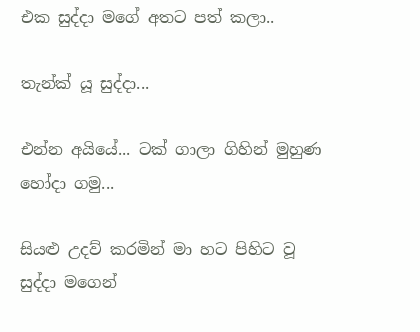එක සුද්දා මගේ අතට පත් කලා..

තැන්ක් යූ සුද්දා...

එන්න අයියේ... ටක් ගාලා ගිහින් මුහුණ හෝදා ගමු...

සියළු උදව් කරමින් මා හට පිහිට වූ සුද්දා මගෙන්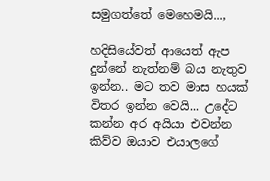සමුගත්තේ මෙහෙමයි...,

හදිසියේවත් ආයෙත් ඇප දුන්නේ නැත්නම් බය නැතුව ඉන්න.. මට තව මාස හයක් විතර ඉන්න වෙයි... උදේට කන්න අර අයියා එවන්න කිව්ව ඔයාව එයාලගේ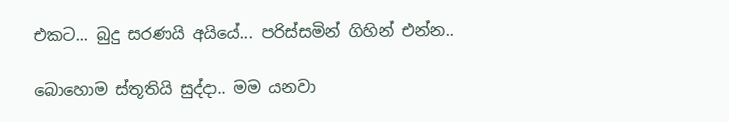එකට... බුදු සරණයි අයියේ... පරිස්සමින් ගිහින් එන්න..

බොහොම ස්තූතියි සුද්දා.. මම යනවා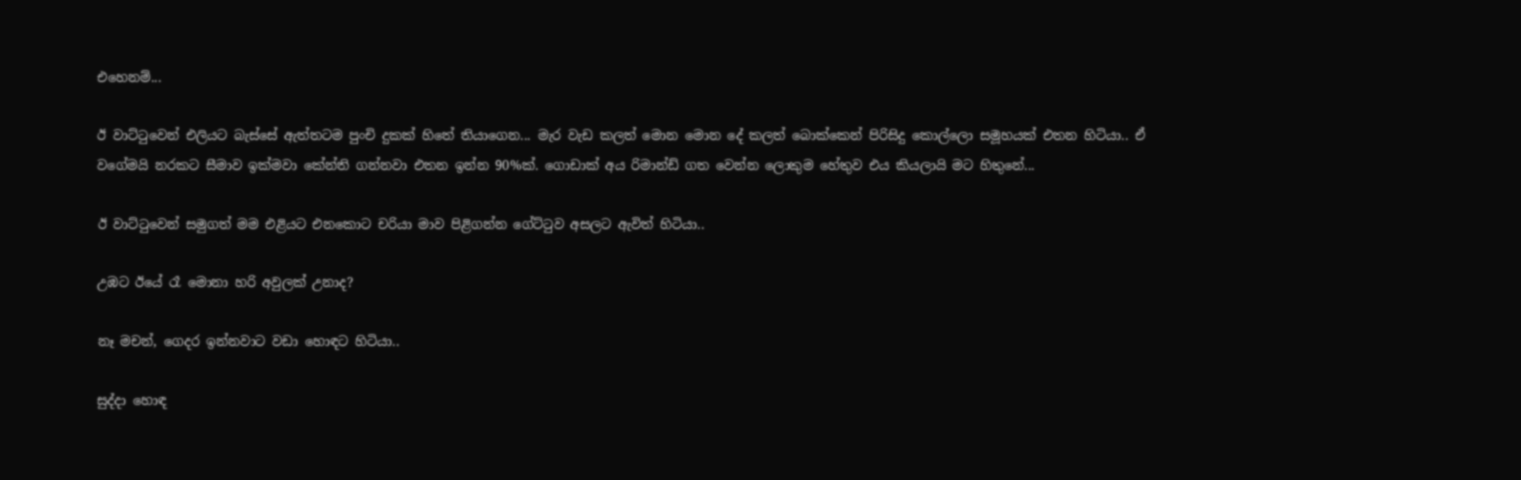එහෙනම්...

ඊ වාට්ටුවෙන් එලියට බැස්සේ ඇත්තටම පුංචි දුකක් හිතේ තියාගෙන... මැර වැඩ කලත් මොන මොන දේ කලත් බොක්කෙන් පිරිසිදු කොල්ලො සමූහයක් එතන හිටියා.. ඒ වගේමයි නරකට සීමාව ඉක්මවා කේන්ති ගන්නවා එතන ඉන්න 90%ක්. ගොඩාක් අය රිමාන්ඩ් ගත වෙන්න ලොකුම හේතුව එය කියලායි මට හිතුනේ...

ඊ වාට්ටුවෙන් සමුගත් මම එළියට එනකොට චරියා මාව පිළිගන්න ගේට්ටුව අසලට ඇවිත් හිටියා..

උඹට ඊයේ රෑ මොනා හරි අවුලක් උනාද?

නෑ මචන්, ගෙදර ඉන්නවාට වඩා හොඳට හිටියා..

සුද්දා හොඳ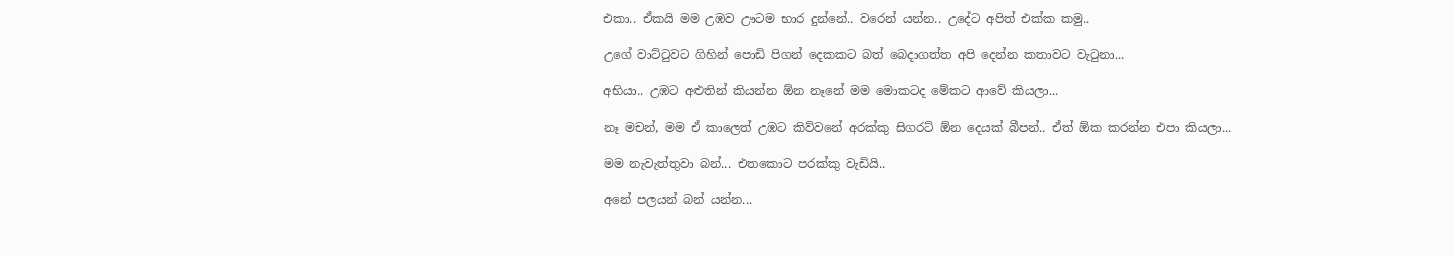එකා.. ඒකයි මම උඹව ඌටම භාර දුන්නේ.. වරෙන් යන්න.. උදේට අපිත් එක්ක කමු..

උගේ වාට්ටුවට ගිහින් පොඩි පිගන් දෙකකට බත් බෙදාගත්ත අපි දෙන්න කතාවට වැටුනා...

අභියා.. උඹට අළුතින් කියන්න ඕන නෑනේ මම මොකටද මේකට ආවේ කියලා...

නෑ මචන්, මම ඒ කාලෙත් උඹට කිව්වනේ අරක්කු සිගරට් ඕන දෙයක් බීපන්.. ඒත් ඕක කරන්න එපා කියලා...

මම නැවැත්තුවා බන්... එතකොට පරක්කු වැඩියි..

අනේ පලයන් බන් යන්න...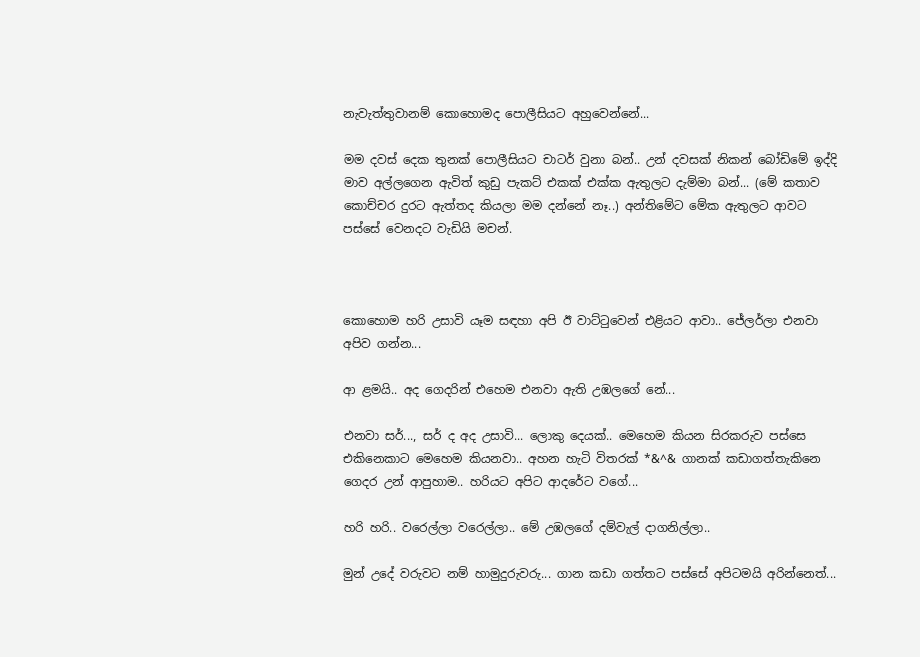නැවැත්තුවානම් කොහොමද පොලීසියට අහුවෙන්නේ...

මම දවස් දෙක තුනක් පොලීසියට චාටර් වුනා බන්.. උන් දවසක් නිකන් බෝඩිමේ ඉද්දි මාව අල්ලගෙන ඇවිත් කුඩු පැකට් එකක් එක්ක ඇතුලට දැම්මා බන්... (මේ කතාව කොච්චර දුරට ඇත්තද කියලා මම දන්නේ නෑ..) අන්තිමේට මේක ඇතුලට ආවට පස්සේ වෙනදට වැඩියි මචන්.



කොහොම හරි උසාවි යෑම සඳහා අපි ඊ වාට්ටුවෙන් එළියට ආවා.. ජේලර්ලා එනවා අපිව ගන්න...

ආ ළමයි.. අද ගෙදරින් එහෙම එනවා ඇති උඹලගේ නේ...

එනවා සර්..., සර් ද අද උසාවි... ලොකු දෙයක්.. මෙහෙම කියන සිරකරුව පස්සෙ එකිනෙකාට මෙහෙම කියනවා.. අහන හැටි විතරක් *&^& ගානක් කඩාගත්තැකිනෙ ගෙදර උන් ආපුහාම.. හරියට අපිට ආදරේට වගේ...

හරි හරි.. වරෙල්ලා වරෙල්ලා.. මේ උඹලගේ දම්වැල් දාගනිල්ලා..

මුන් උදේ වරුවට නම් හාමුදුරුවරු... ගාන කඩා ගත්තට පස්සේ අපිටමයි අරින්නෙත්...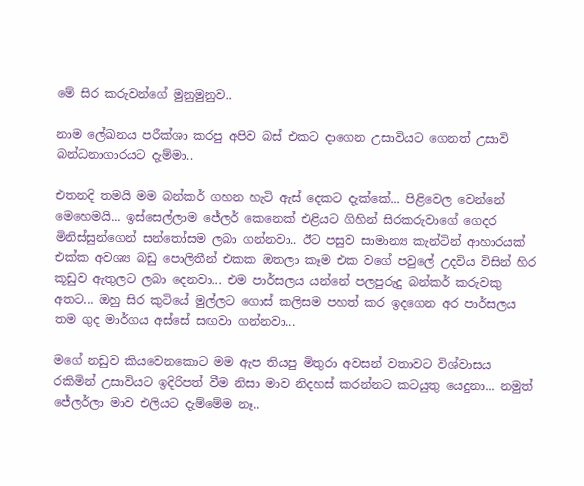මේ සිර කරුවන්ගේ මුනුමුනුව..

නාම ලේඛනය පරීක්ශා කරපු අපිව බස් එකට දාගෙන උසාවියට ගෙනත් උසාවි බන්ධනාගාරයට දැම්මා..

එතනදි තමයි මම බන්කර් ගහන හැටි ඇස් දෙකට දැක්කේ... පිළිවෙල වෙන්නේ මෙහෙමයි... ඉස්සෙල්ලාම ජේලර් කෙනෙක් එළියට ගිහින් සිරකරුවාගේ ගෙදර මිනිස්සුන්ගෙන් සන්තෝසම ලබා ගන්නවා.. ඊට පසුව සාමාන්‍ය කැන්ටින් ආහාරයක් එක්ක අවශ්‍ය බඩු පොලිතීන් එකක ඔතලා කෑම එක වගේ පවුලේ උදවිය විසින් හිර කූඩුව ඇතුලට ලබා දෙනවා... එම පාර්සලය යන්නේ පලපුරුදු බන්කර් කරුවකු අතට... ඔහු සිර කුටියේ මුල්ලට ගොස් කලිසම පහත් කර ඉදගෙන අර පාර්සලය තම ගුද මාර්ගය අස්සේ සඟවා ගන්නවා...

මගේ නඩුව කියවෙනකොට මම ඇප තියපු මිතුරා අවසන් වතාවට විශ්වාසය රකිමින් උසාවියට ඉදිරිපත් වීම නිසා මාව නිදහස් කරන්නට කටයුතු යෙදුනා... නමුත් ජේලර්ලා මාව එලියට දැම්මේම නෑ..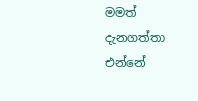මමත් දැනගත්තා එන්නේ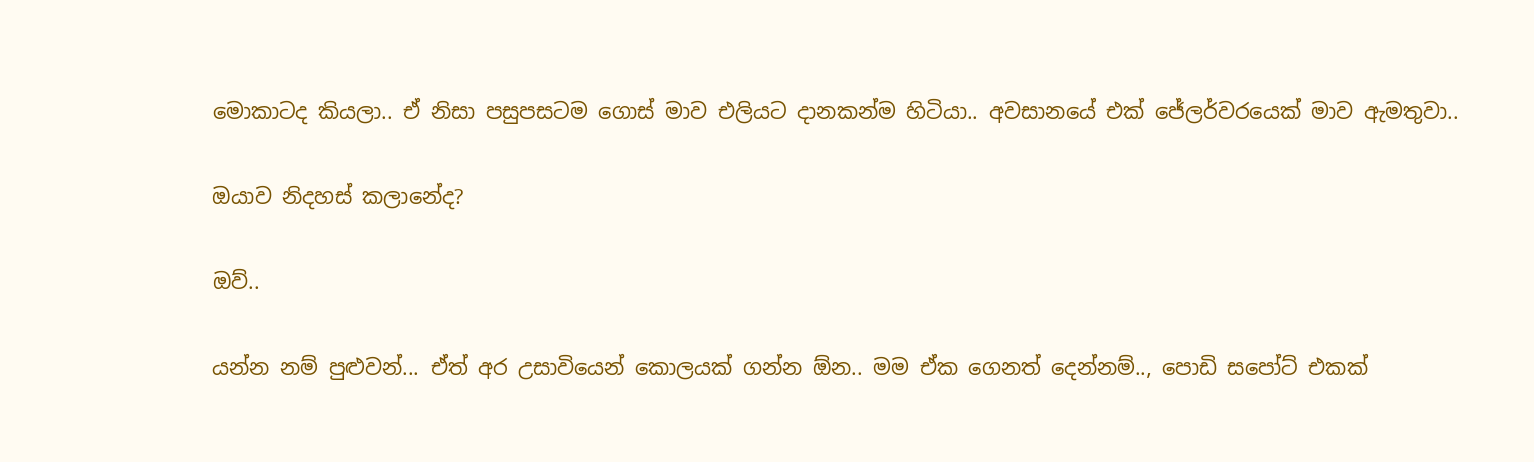මොකාටද කියලා.. ඒ නිසා පසුපසටම ගොස් මාව එලියට දානකන්ම හිටියා.. අවසානයේ එක් ජේලර්වරයෙක් මාව ඇමතුවා..

ඔයාව නිදහස් කලානේද?

ඔව්..

යන්න නම් පුළුවන්... ඒත් අර උසාවියෙන් කොලයක් ගන්න ඕන.. මම ඒක ගෙනත් දෙන්නම්.., පොඩි සපෝට් එකක්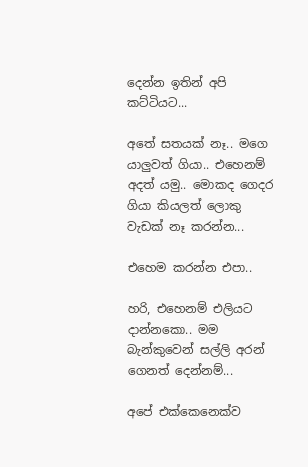දෙන්න ඉතින් අපි කට්ටියට...

අතේ සතයක් නෑ.. මගෙ යාලුවත් ගියා.. එහෙනම් අදත් යමු.. මොකද ගෙදර ගියා කියලත් ලොකු වැඩක් නෑ කරන්න...

එහෙම කරන්න එපා..

හරි, එහෙනම් එලියට දාන්නකො.. මම බැන්කුවෙන් සල්ලි අරන් ගෙනත් දෙන්නම්...

අපේ එක්කෙනෙක්ව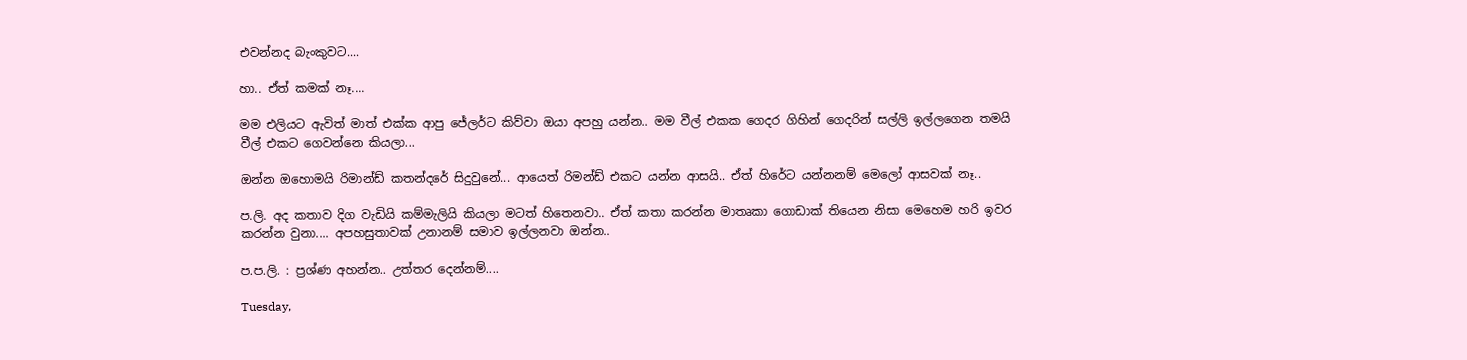එවන්නද බැංකුවට....

හා.. ඒත් කමක් නෑ....

මම එලියට ඇවිත් මාත් එක්ක ආපු ජේලර්ට කිව්වා ඔයා අපහු යන්න.. මම වීල් එකක ගෙදර ගිහින් ගෙදරින් සල්ලි ඉල්ලගෙන තමයි වීල් එකට ගෙවන්නෙ කියලා...

ඔන්න ඔහොමයි රිමාන්ඩ් කතන්දරේ සිදුවුනේ... ආයෙත් රිමන්ඩ් එකට යන්න ආසයි.. ඒත් හිරේට යන්නනම් මෙලෝ ආසවක් නෑ..

ප.ලි. අද කතාව දිග වැඩියි කම්මැලියි කියලා මටත් හිතෙනවා.. ඒත් කතා කරන්න මාතෘකා ගොඩාක් තියෙන නිසා මෙහෙම හරි ඉවර කරන්න වුනා.... අපහසුතාවක් උනානම් සමාව ඉල්ලනවා ඔන්න..

ප.ප.ලි. : ප්‍රශ්ණ අහන්න.. උත්තර දෙන්නම්....

Tuesday,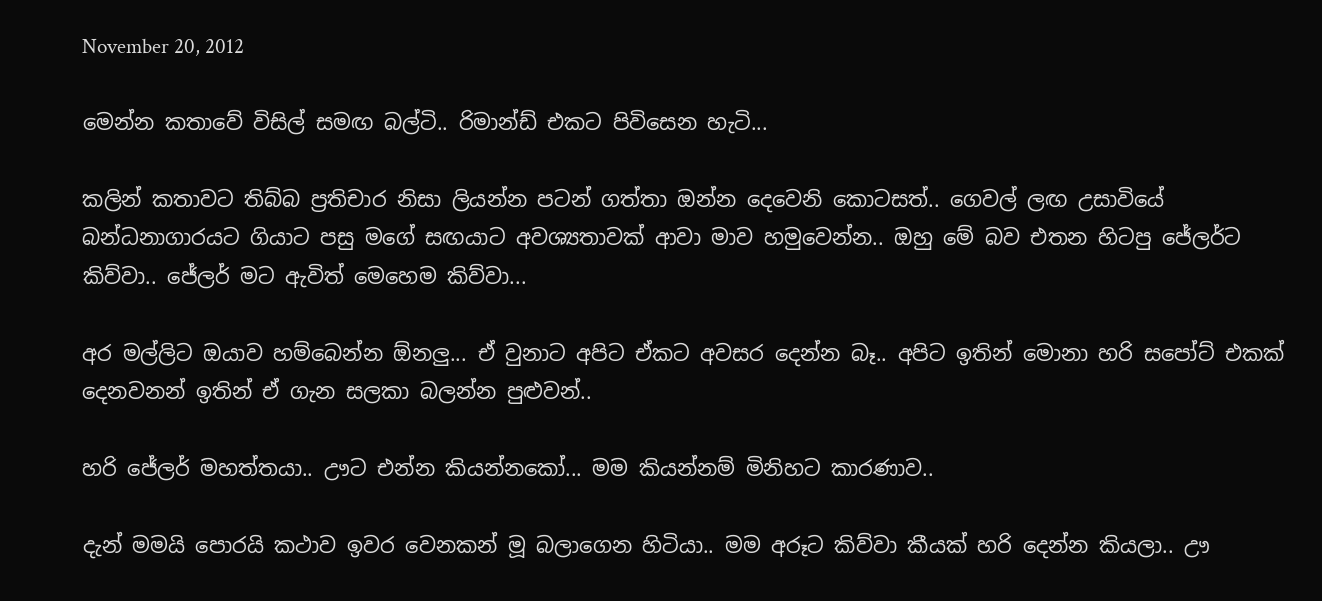November 20, 2012

මෙන්න කතාවේ විසිල් සමඟ බල්ටි.. රිමාන්ඩ් එකට පිවිසෙන හැටි...

කලින් කතාවට තිබ්බ ප්‍රතිචාර නිසා ලියන්න පටන් ගත්තා ඔන්න දෙවෙනි කොටසත්.. ගෙවල් ලඟ උසාවියේ බන්ධනාගාරයට ගියාට පසු මගේ සඟයාට අවශ්‍යතාවක් ආවා මාව හමුවෙන්න.. ඔහු මේ බව එතන හිටපු ජේලර්ට කිව්වා.. ජේලර් මට ඇවිත් මෙහෙම කිව්වා...

අර මල්ලිට ඔයාව හම්බෙන්න ඕනලු... ඒ වුනාට අපිට ඒකට අවසර දෙන්න බෑ.. අපිට ඉතින් මොනා හරි සපෝට් එකක් දෙනවනන් ඉතින් ඒ ගැන සලකා බලන්න පුළුවන්..

හරි ජේලර් මහත්තයා.. ඌට එන්න කියන්නකෝ... මම කියන්නම් මිනිහට කාරණාව..

දැන් මමයි පොරයි කථාව ඉවර වෙනකන් මූ බලාගෙන හිටියා.. මම අරූට කිව්වා කීයක් හරි දෙන්න කියලා.. ඌ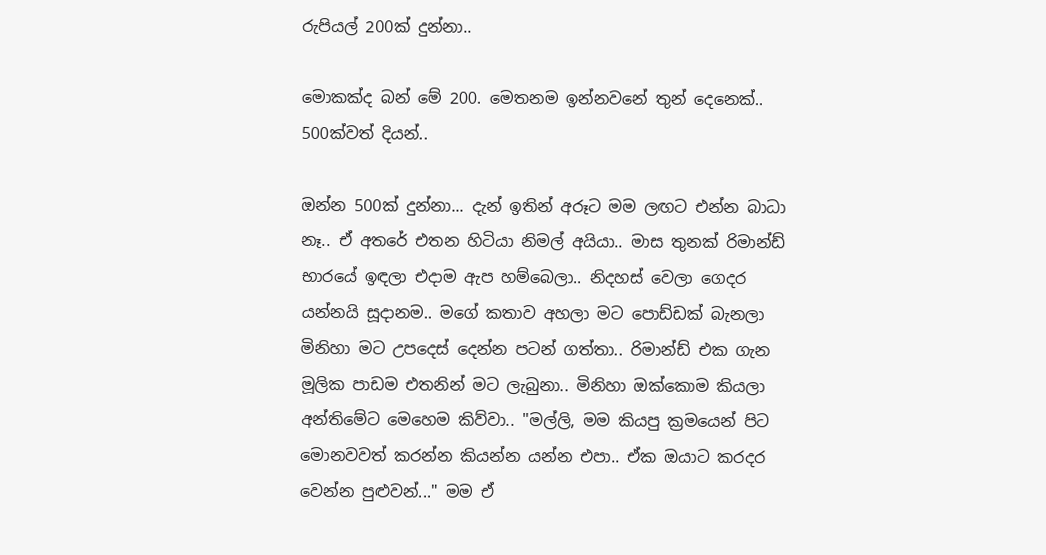රුපියල් 200ක් දුන්නා..

මොකක්ද බන් මේ 200. මෙතනම ඉන්නවනේ තුන් දෙනෙක්.. 500ක්වත් දියන්..

ඔන්න 500ක් දුන්නා... දැන් ඉතින් අරූට මම ලඟට එන්න බාධා නෑ.. ඒ අතරේ එතන හිටියා නිමල් අයියා.. මාස තුනක් රිමාන්ඩ් භාරයේ ඉඳලා එදාම ඇප හම්බෙලා.. නිදහස් වෙලා ගෙදර යන්නයි සූදානම.. මගේ කතාව අහලා මට පොඩ්ඩක් බැනලා මිනිහා මට උපදෙස් දෙන්න පටන් ගත්තා.. රිමාන්ඩ් එක ගැන මූලික පාඩම එතනින් මට ලැබුනා.. මිනිහා ඔක්කොම කියලා අන්තිමේට මෙහෙම කිව්වා.. "මල්ලි, මම කියපු ක්‍රමයෙන් පිට මොනවවත් කරන්න කියන්න යන්න එපා.. ඒක ඔයාට කරදර වෙන්න පුළුවන්..." මම ඒ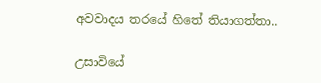අවවාදය තරයේ හිතේ තියාගත්තා..

උසාවියේ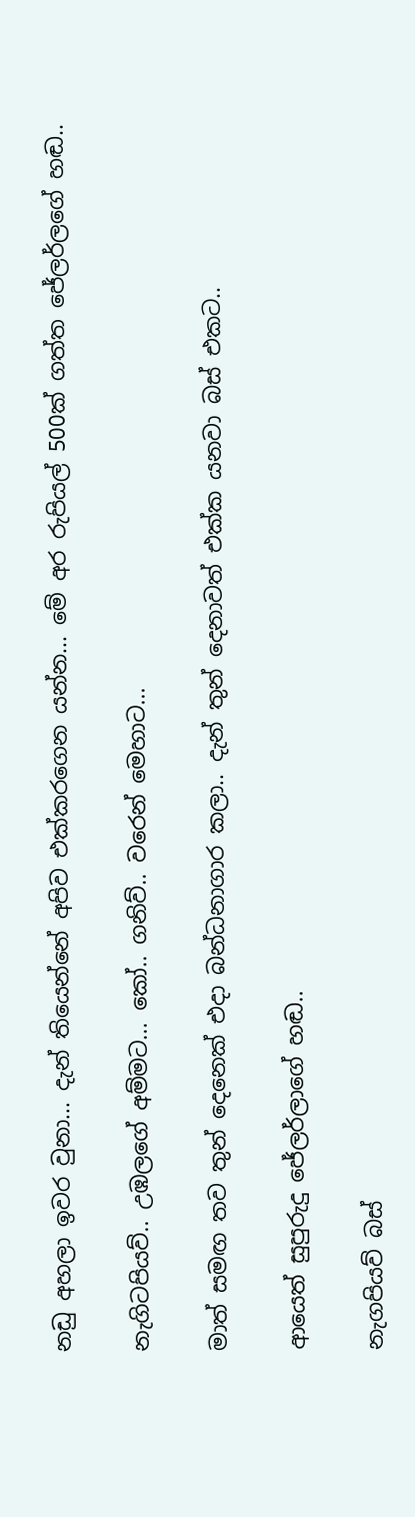නඩු අහලා ඉවර වුනා... දැන් තියෙන්නේ අපිව එක්කරගෙන යන්න... මේ අර රුපියල් 500ක් ගත්ත ජේලර්ලගේ හඬ..

නැගිටපියව්.. උඹලගේ අම්මට... කෝ.. ගනිව්.. වරෙන් මෙහාට...

මාත් සමඟ තව තුන් දෙනෙක් එදා බන්ධනාගාර කලා.. දැන් තුන් දෙනාවත් එක්ක යනවා බස් එකට..

ආයෙත් සුපුරුදු ජේලර්ලාගේ හඬ..

නැගපියව් බස්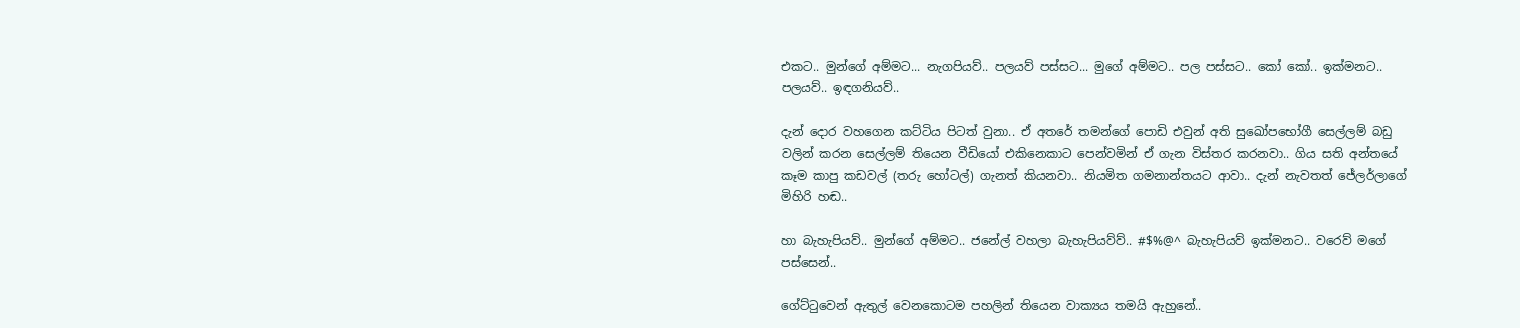එකට.. මුන්ගේ අම්මට... නැගපියව්.. පලයව් පස්සට... මුගේ අම්මට.. පල පස්සට.. කෝ කෝ.. ඉක්මනට.. පලයව්.. ඉඳගනියව්..

දැන් දොර වහගෙන කට්ටිය පිටත් වුනා.. ඒ අතරේ තමන්ගේ පොඩි එවුන් අති සුඛෝපභෝගී සෙල්ලම් බඩු වලින් කරන සෙල්ලම් තියෙන වීඩියෝ එකිනෙකාට පෙන්වමින් ඒ ගැන විස්තර කරනවා.. ගිය සති අන්තයේ කෑම කාපු කඩවල් (තරු හෝටල්) ගැනත් කියනවා.. නියමිත ගමනාන්තයට ආවා.. දැන් නැවතත් ජේලර්ලාගේ මිහිරි හඬ..

හා බැහැපියව්.. මුන්ගේ අම්මට.. ජනේල් වහලා බැහැපියව්ව්.. #$%@^ බැහැපියව් ඉක්මනට.. වරෙව් මගේ පස්සෙන්..

ගේට්ටුවෙන් ඇතුල් වෙනකොටම පහලින් තියෙන වාක්‍යය තමයි ඇහුනේ..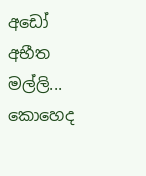අඩෝ අභීත මල්ලි... කොහෙද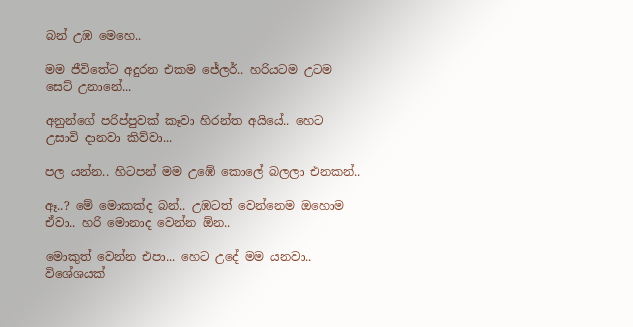බන් උඹ මෙහෙ..

මම ජීවිතේට අදුරන එකම ජේලර්.. හරියටම උටම සෙට් උනානේ...

අනුන්ගේ පරිප්පුවක් කෑවා හිරන්ත අයියේ.. හෙට උසාවි දානවා කිව්වා...

පල යන්න.. හිටපන් මම උඹේ කොලේ බලලා එනකන්..

ඈ..? මේ මොකක්ද බන්.. උඹටත් වෙන්නෙම ඔහොම ඒවා.. හරි මොනාද වෙන්න ඕන..

මොකුත් වෙන්න එපා... හෙට උදේ මම යනවා.. විශේශයක්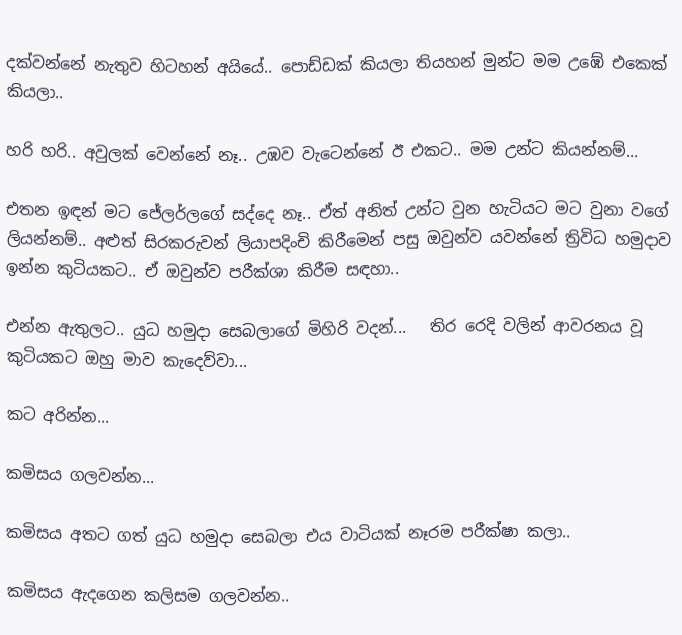දක්වන්නේ නැතුව හිටහන් අයියේ.. පොඩ්ඩක් කියලා තියහන් මුන්ට මම උඹේ එකෙක් කියලා..

හරි හරි.. අවුලක් වෙන්නේ නෑ.. උඹව වැටෙන්නේ ඊ එකට.. මම උන්ට කියන්නම්...

එතන ඉඳන් මට ජේලර්ලගේ සද්දෙ නෑ.. ඒත් අනිත් උන්ට වුන හැටියට මට වුනා වගේ ලියන්නම්.. අළුත් සිරකරුවන් ලියාපදිංචි කිරීමෙන් පසු ඔවුන්ව යවන්නේ ත්‍රිවිධ හමුදාව ඉන්න කුටියකට.. ඒ ඔවුන්ව පරීක්ශා කිරීම සඳහා..

එන්න ඇතුලට.. යුධ හමුදා සෙබලාගේ මිහිරි වදන්...   තිර රෙදි වලින් ආවරනය වූ කුටියකට ඔහු මාව කැදෙව්වා...

කට අරින්න...

කමිසය ගලවන්න...

කමිසය අතට ගත් යුධ හමුදා සෙබලා එය වාටියක් නෑරම පරීක්ෂා කලා..

කමිසය ඇදගෙන කලිසම ගලවන්න..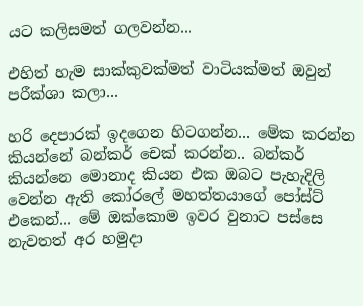යට කලිසමත් ගලවන්න...

එහිත් හැම සාක්කුවක්මත් වාටියක්මත් ඔවුන් පරීක්ශා කලා...

හරි දෙපාරක් ඉදගෙන හිටගන්න... මේක කරන්න කියන්නේ බන්කර් චෙක් කරන්න.. බන්කර් කියන්නෙ මොනාද කියන එක ඔබට පැහැදිලි වෙන්න ඇති කෝරලේ මහත්තයාගේ පෝස්ට් එකෙන්... මේ ඔක්කොම ඉවර වුනාට පස්සෙ නැවතත් අර හමුදා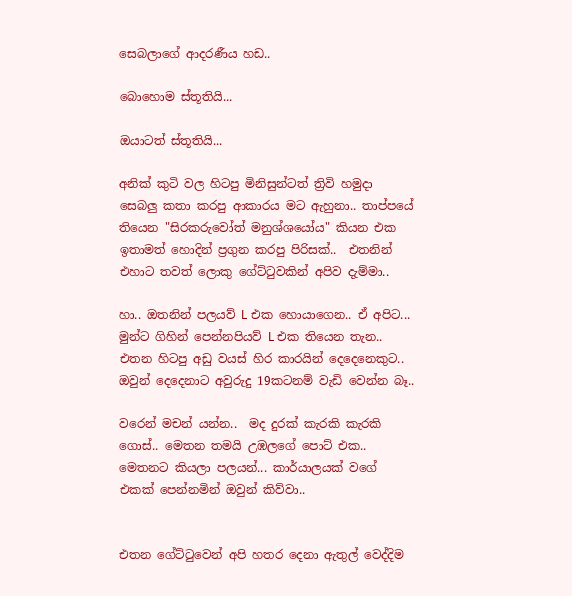සෙබලාගේ ආදරණීය හඩ..

බොහොම ස්තූතියි...

ඔයාටත් ස්තූතියි...

අනික් කුටි වල හිටපු මිනිසුන්ටත් ත්‍රිවි හමුදා සෙබලු කතා කරපු ආකාරය මට ඇහුනා.. තාප්පයේ තියෙන "සිරකරුවෝත් මනුශ්ශයෝය" කියන එක ඉතාමත් හොදින් ප්‍රගුන කරපු පිරිසක්..  එතනින් එහාට තවත් ලොකු ගේට්ටුවකින් අපිව දැම්මා..

හා.. ඔතනින් පලයව් L එක හොයාගෙන.. ඒ අපිට... මුන්ට ගිහින් පෙන්නපියව් L එක තියෙන තැන.. එතන හිටපු අඩු වයස් හිර කාරයින් දෙදෙනෙකුට.. ඔවුන් දෙදෙනාට අවුරුදු 19කටනම් වැඩි වෙන්න බෑ..

වරෙන් මචන් යන්න..  මද දුරක් කැරකි කැරකි ගොස්.. මෙතන තමයි උඹලගේ පොට් එක.. මෙතනට කියලා පලයන්... කාර්යාලයක් වගේ එකක් පෙන්නමින් ඔවුන් කිව්වා..


එතන ගේට්ටුවෙන් අපි හතර දෙනා ඇතුල් වෙද්දිම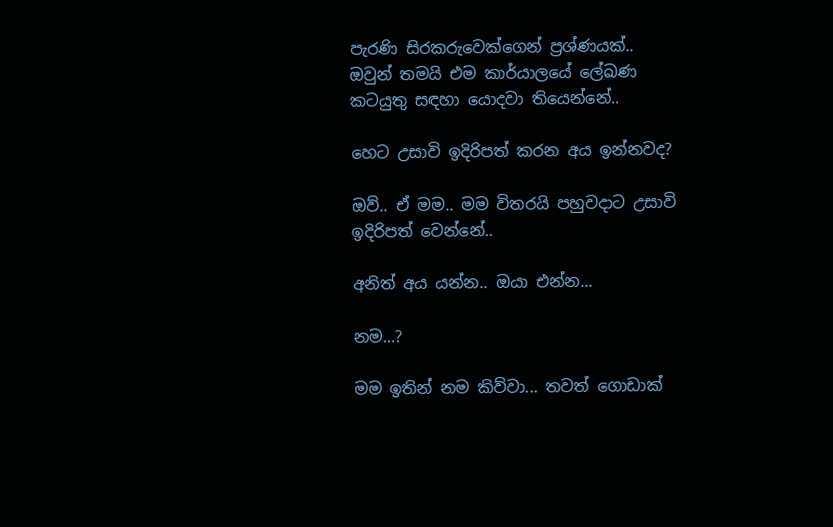පැරණි සිරකරුවෙක්ගෙන් ප්‍රශ්ණයක්.. ඔවුන් තමයි එම කාර්යාලයේ ලේඛණ කටයුතු සඳහා යොදවා තියෙන්නේ..

හෙට උසාවි ඉදිරිපත් කරන අය ඉන්නවද?

ඔව්.. ඒ මම.. මම විතරයි පහුවදාට උසාවි ඉදිරිපත් වෙන්නේ..

අනිත් අය යන්න.. ඔයා එන්න...

නම...?

මම ඉතින් නම කිව්වා... තවත් ගොඩාක්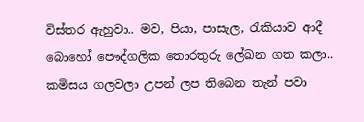විස්තර ඇහුවා.. මව, පියා, පාසැල, රැකියාව ආදී බොහෝ පෞද්ගලික තොරතුරු ලේඛන ගත කලා.. කමිසය ගලවලා උපන් ලප තිබෙන තැන් පවා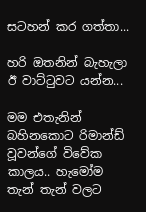සටහන් කර ගත්තා...

හරි ඔතනින් බැහැලා ඊ වාට්ටුවට යන්න...

මම එතැනින් බහිනකොට රිමාන්ඩ් වූවන්ගේ විවේක කාලය.. හැමෝම තැන් තැන් වලට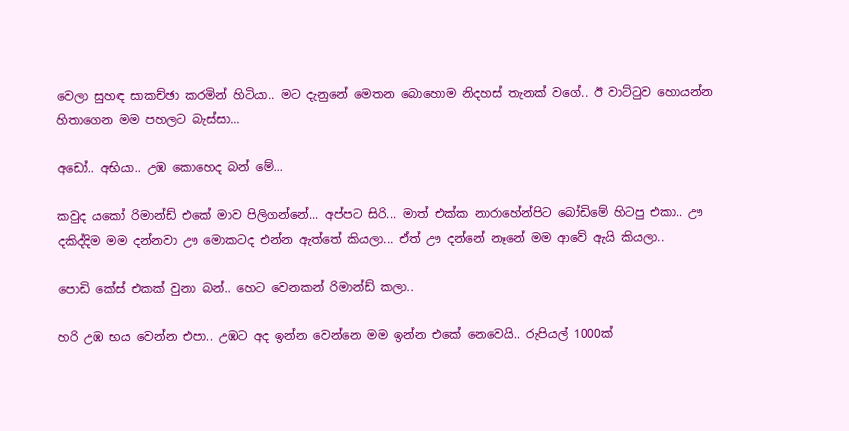වෙලා සුහඳ සාකච්ඡා කරමින් හිටියා.. මට දැනුනේ මෙතන බොහොම නිදහස් තැනක් වගේ.. ඊ වාට්ටුව හොයන්න හිතාගෙන මම පහලට බැස්සා...

අඩෝ.. අභියා.. උඹ කොහෙද බන් මේ...

කවුද යකෝ රිමාන්ඩ් එකේ මාව පිලිගන්නේ... අප්පට සිරි... මාත් එක්ක නාරාහේන්පිට බෝඩිමේ හිටපු එකා.. ඌ දකිද්දිම මම දන්නවා ඌ මොකටද එන්න ඇත්තේ කියලා... ඒත් ඌ දන්නේ නෑනේ මම ආවේ ඇයි කියලා..

පොඩි කේස් එකක් වුනා බන්.. හෙට වෙනකන් රිමාන්ඩ් කලා..

හරි උඹ භය වෙන්න එපා.. උඹට අද ඉන්න වෙන්නෙ මම ඉන්න එකේ නෙවෙයි.. රුපියල් 1000ක්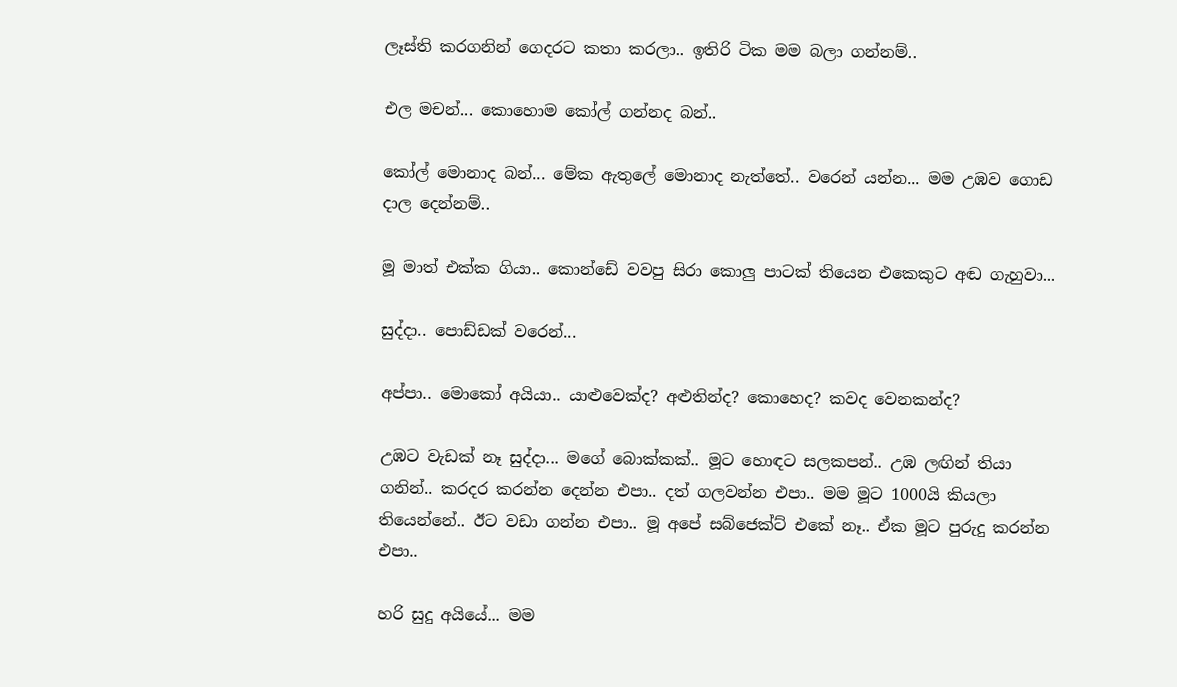ලෑස්ති කරගනින් ගෙදරට කතා කරලා.. ඉතිරි ටික මම බලා ගන්නම්..

එල මචන්... කොහොම කෝල් ගන්නද බන්..

කෝල් මොනාද බන්... මේක ඇතුලේ මොනාද නැත්තේ.. වරෙන් යන්න... මම උඹව ගොඩ දාල දෙන්නම්..

මූ මාත් එක්ක ගියා.. කොන්ඩේ වවපු සිරා කොලු පාටක් තියෙන එකෙකුට අඬ ගැහුවා...

සුද්දා.. පොඩ්ඩක් වරෙන්...

අප්පා.. මොකෝ අයියා.. යාළුවෙක්ද? අළුතින්ද? කොහෙද? කවද වෙනකන්ද?

උඹට වැඩක් නෑ සුද්දා... මගේ බොක්කක්.. මූට හොඳට සලකපන්.. උඹ ලඟින් තියා ගනින්.. කරදර කරන්න දෙන්න එපා.. දත් ගලවන්න එපා.. මම මූට 1000යි කියලා තියෙන්නේ.. ඊට වඩා ගන්න එපා.. මූ අපේ සබ්ජෙක්ට් එකේ නෑ.. ඒක මූට පුරුදු කරන්න එපා..

හරි සුදු අයියේ... මම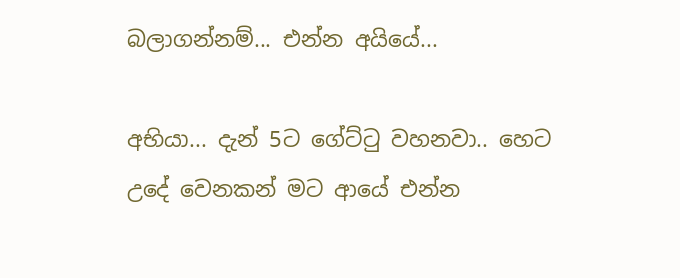බලාගන්නම්... එන්න අයියේ...

අභියා... දැන් 5ට ගේට්ටු වහනවා.. හෙට උදේ වෙනකන් මට ආයේ එන්න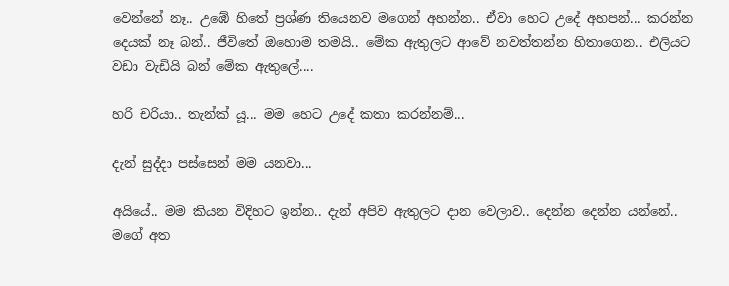වෙන්නේ නෑ.. උඹේ හිතේ ප්‍රශ්ණ තියෙනව මගෙන් අහන්න.. ඒවා හෙට උදේ අහපන්... කරන්න දෙයක් නෑ බන්.. ජීවිතේ ඔහොම තමයි.. මේක ඇතුලට ආවේ නවත්තන්න හිතාගෙන.. එලියට වඩා වැඩියි බන් මේක ඇතුලේ....

හරි චරියා.. තැන්ක් යූ... මම හෙට උදේ කතා කරන්නම්...

දැන් සුද්දා පස්සෙන් මම යනවා...

අයියේ.. මම කියන විදිහට ඉන්න.. දැන් අපිව ඇතුලට දාන වෙලාව.. දෙන්න දෙන්න යන්නේ.. මගේ අත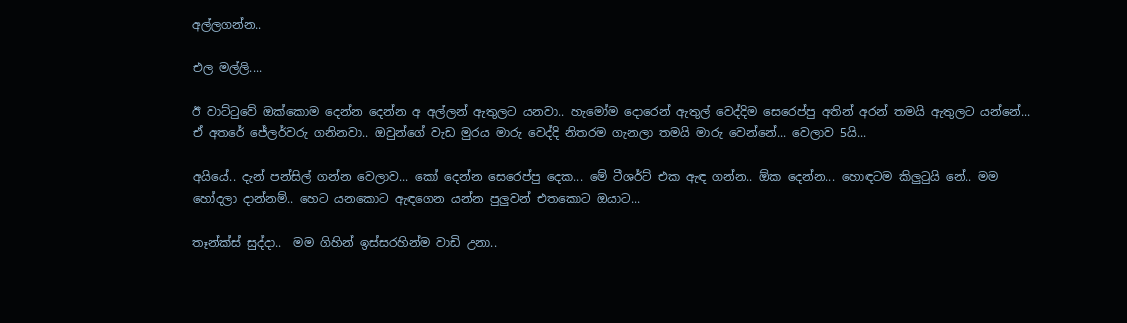අල්ලගන්න..

එල මල්ලි....

ඊ වාට්ටුවේ ඔක්කොම දෙන්න දෙන්න අ අල්ලන් ඇතුලට යනවා.. හැමෝම දොරෙන් ඇතුල් වෙද්දිම සෙරෙප්පු අතින් අරන් තමයි ඇතුලට යන්නේ... ඒ අතරේ ජේලර්වරු ගනිනවා.. ඔවුන්ගේ වැඩ මුරය මාරු වෙද්දි නිතරම ගැනලා තමයි මාරු වෙන්නේ... වෙලාව 5යි...

අයියේ.. දැන් පන්සිල් ගන්න වෙලාව... කෝ දෙන්න සෙරෙප්පු දෙක... මේ ටීශර්ට් එක ඇඳ ගන්න.. ඕක දෙන්න... හොඳටම කිලුටුයි නේ.. මම හෝදලා දාන්නම්.. හෙට යනකොට ඇඳගෙන යන්න පුලුවන් එතකොට ඔයාට...

තෑන්ක්ස් සුද්දා..  මම ගිහින් ඉස්සරහින්ම වාඩි උනා..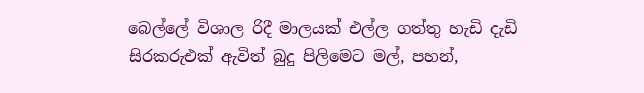බෙල්ලේ විශාල රිදී මාලයක් එල්ල ගත්තු හැඩි දැඩි සිරකරුඑක් ඇවිත් බුදු පිලිමෙට මල්, පහන්,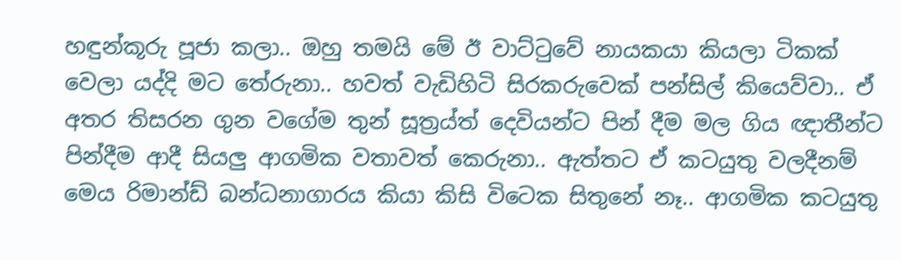හඳුන්කූරු පූජා කලා.. ඔහු තමයි මේ ඊ වාට්ටුවේ නායකයා කියලා ටිකක් වෙලා යද්දි මට තේරුනා.. හවත් වැඩිහිටි සිරකරුවෙක් පන්සිල් කියෙව්වා.. ඒ අතර තිසරන ගුන වගේම තුන් සූත්‍රය්ත් දෙවියන්ට පින් දීම මල ගිය ඥාතීන්ට පින්දීම ආදී සියලු ආගමික වතාවත් කෙරුනා.. ඇත්තට ඒ කටයුතු වලදීනම් මෙය රිමාන්ඩ් බන්ධනාගාරය කියා කිසි විටෙක සිතුනේ නෑ.. ආගමික කටයුතු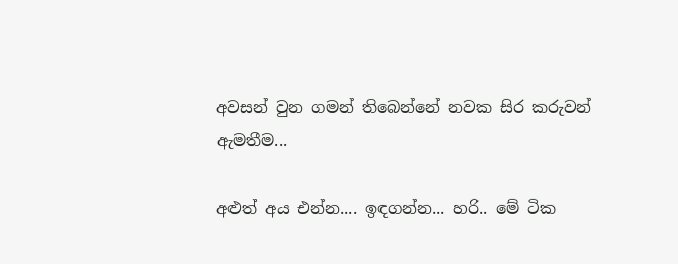අවසන් වුන ගමන් තිබෙන්නේ නවක සිර කරුවන් ඇමතීම...

අළුත් අය එන්න.... ඉඳගන්න... හරි.. මේ ටික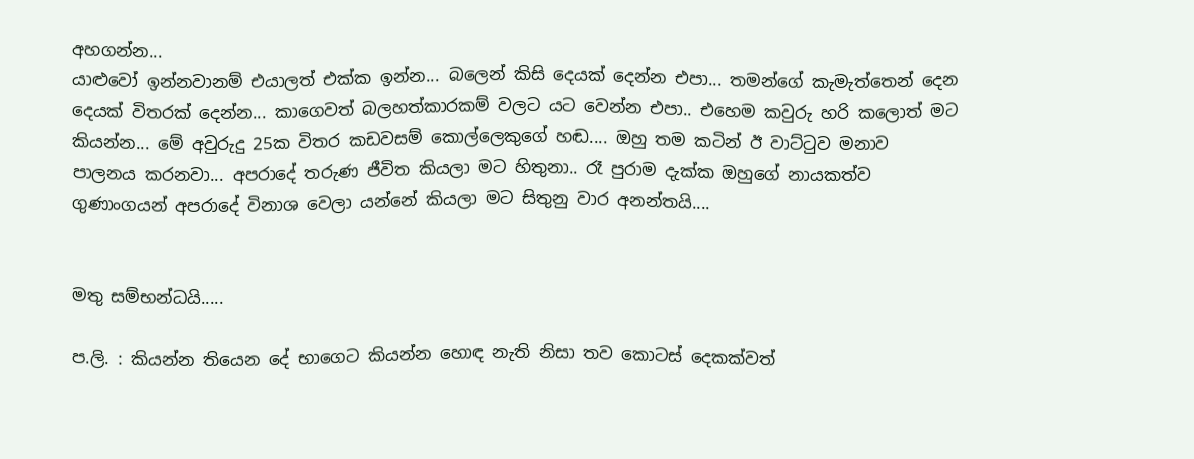අහගන්න...
යාළුවෝ ඉන්නවානම් එයාලත් එක්ක ඉන්න... බලෙන් කිසි දෙයක් දෙන්න එපා... තමන්ගේ කැමැත්තෙන් දෙන දෙයක් විතරක් දෙන්න... කාගෙවත් බලහත්කාරකම් වලට යට වෙන්න එපා.. එහෙම කවුරු හරි කලොත් මට කියන්න... මේ අවුරුදු 25ක විතර කඩවසම් කොල්ලෙකුගේ හඬ.... ඔහු තම කටින් ඊ වාට්ටුව මනාව පාලනය කරනවා... අපරාදේ තරුණ ජීවිත කියලා මට හිතුනා.. රෑ පුරාම දැක්ක ඔහුගේ නායකත්ව ගුණාංගයන් අපරාදේ විනාශ වෙලා යන්නේ කියලා මට සිතුනු වාර අනන්තයි....


මතු සම්භන්ධයි.....

ප.ලි. : කියන්න තියෙන දේ භාගෙට කියන්න හොඳ නැති නිසා තව කොටස් දෙකක්වත්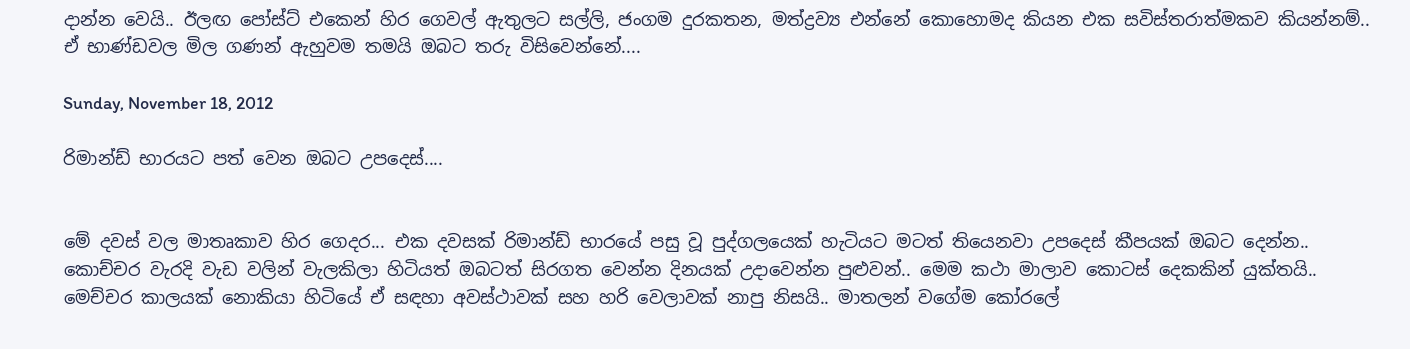දාන්න වෙයි.. ඊලඟ පෝස්ට් එකෙන් හිර ගෙවල් ඇතුලට සල්ලි, ජංගම දුරකතන, මත්ද්‍රව්‍ය එන්නේ කොහොමද කියන එක සවිස්තරාත්මකව කියන්නම්.. ඒ භාණ්ඩවල මිල ගණන් ඇහුවම තමයි ඔබට තරු විසිවෙන්නේ....

Sunday, November 18, 2012

රිමාන්ඩ් භාරයට පත් වෙන ඔබට උපදෙස්....


මේ දවස් වල මාතෘකාව හිර ගෙදර... එක දවසක් රිමාන්ඩ් භාරයේ පසු වූ පුද්ගලයෙක් හැටියට මටත් තියෙනවා උපදෙස් කීපයක් ඔබට දෙන්න.. කොච්චර වැරදි වැඩ වලින් වැලකිලා හිටියත් ඔබටත් සිරගත වෙන්න දිනයක් උදාවෙන්න පුළුවන්.. මෙම කථා මාලාව කොටස් දෙකකින් යුක්තයි.. මෙච්චර කාලයක් නොකියා හිටියේ ඒ සඳහා අවස්ථාවක් සහ හරි වෙලාවක් නාපු නිසයි.. මාතලන් වගේම කෝරලේ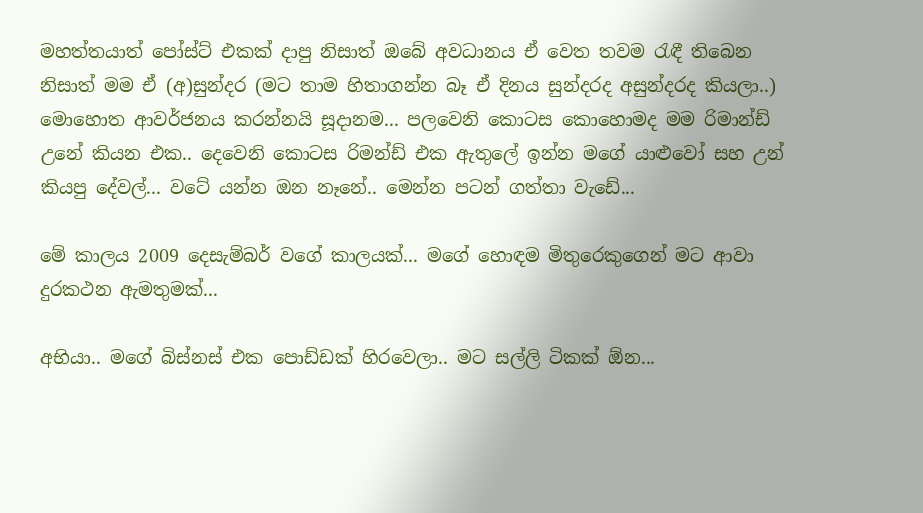මහත්තයාත් පෝස්ට් එකක් දාපු නිසාත් ඔබේ අවධානය ඒ වෙත තවම රැඳී තිබෙන නිසාත් මම ඒ (අ)සුන්දර (මට තාම හිතාගන්න බෑ ඒ දිනය සුන්දරද අසුන්දරද කියලා..) මොහොත ආවර්ජනය කරන්නයි සූදානම... පලවෙනි කොටස කොහොමද මම රිමාන්ඩ් උනේ කියන එක.. දෙවෙනි කොටස රිමන්ඩ් එක ඇතුලේ ඉන්න මගේ යාළුවෝ සහ උන් කියපු දේවල්... වටේ යන්න ඔන නෑනේ.. මෙන්න පටන් ගත්තා වැඩේ...

මේ කාලය 2009 දෙසැම්බර් වගේ කාලයක්... මගේ හොඳම මිතුරෙකුගෙන් මට ආවා දුරකථන ඇමතුමක්...

අභියා.. මගේ බිස්නස් එක පොඩ්ඩක් හිරවෙලා.. මට සල්ලි ටිකක් ඕන...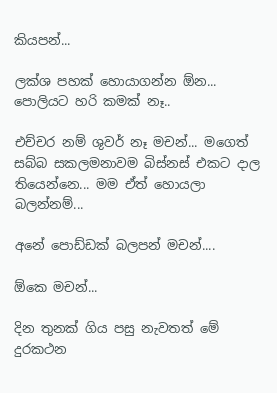කියපන්...

ලක්ශ පහක් හොයාගන්න ඕන... පොලියට හරි කමක් නෑ..

එච්චර නම් ශුවර් නෑ මචන්... මගෙත් සබ්බ සකලමනාවම බිස්නස් එකට දාල තියෙන්නෙ... මම ඒත් හොයලා බලන්නම්...

අනේ පොඩ්ඩක් බලපන් මචන්....

ඕකෙ මචන්...

දින තුනක් ගිය පසු නැවතත් මේ දුරකථන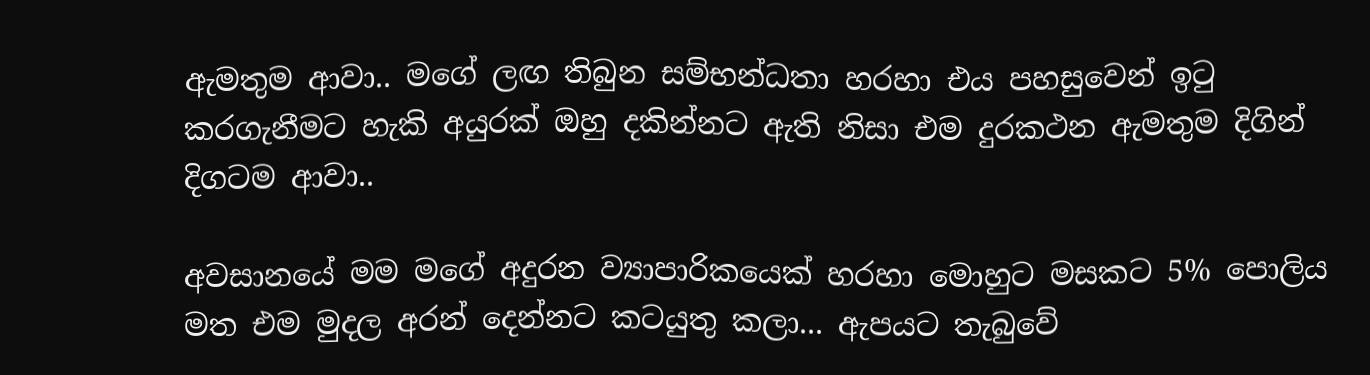ඇමතුම ආවා.. මගේ ලඟ තිබුන සම්භන්ධතා හරහා එය පහසුවෙන් ඉටු කරගැනීමට හැකි අයුරක් ඔහු දකින්නට ඇති නිසා එම දුරකථන ඇමතුම දිගින් දිගටම ආවා..

අවසානයේ මම මගේ අදුරන ව්‍යාපාරිකයෙක් හරහා මොහුට මසකට 5% පොලිය මත එම මුදල අරන් දෙන්නට කටයුතු කලා... ඇපයට තැබුවේ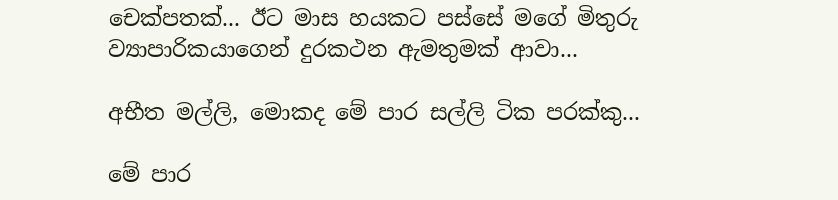චෙක්පතක්... ඊට මාස හයකට පස්සේ මගේ මිතුරු ව්‍යාපාරිකයාගෙන් දුරකථන ඇමතුමක් ආවා...

අභීත මල්ලි, මොකද මේ පාර සල්ලි ටික පරක්කු...

මේ පාර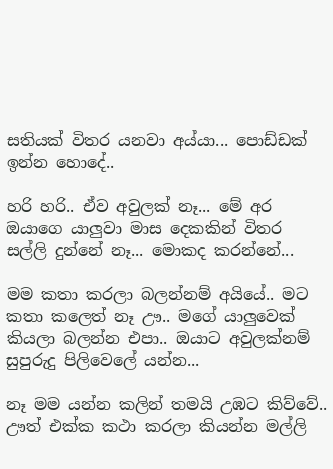සතියක් විතර යනවා අය්යා... පොඩ්ඩක් ඉන්න හොදේ..

හරි හරි.. ඒව අවුලක් නෑ... මේ අර ඔයාගෙ යාලුවා මාස දෙකකින් විතර සල්ලි දුන්නේ නෑ... මොකද කරන්නේ...

මම කතා කරලා බලන්නම් අයියේ.. මට කතා කලෙත් නෑ ඌ.. මගේ යාලුවෙක් කියලා බලන්න එපා.. ඔයාට අවුලක්නම් සුපුරුදු පිලිවෙලේ යන්න...

නෑ මම යන්න කලින් තමයි උඹට කිව්වේ.. ඌත් එක්ක කථා කරලා කියන්න මල්ලි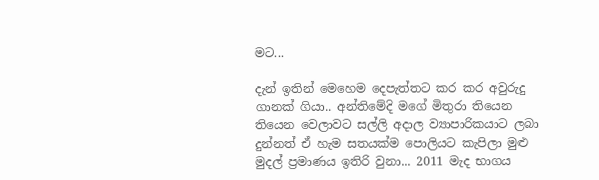මට...

දැන් ඉතින් මෙහෙම දෙපැත්තට කර කර අවුරුදු ගානක් ගියා.. අන්තිමේදි මගේ මිතුරා තියෙන තියෙන වෙලාවට සල්ලි අදාල ව්‍යාපාරිකයාට ලබා දුන්නත් ඒ හැම සතයක්ම පොලියට කැපිලා මුළු මුදල් ප්‍රමාණය ඉතිරි වුනා... 2011 මැද භාගය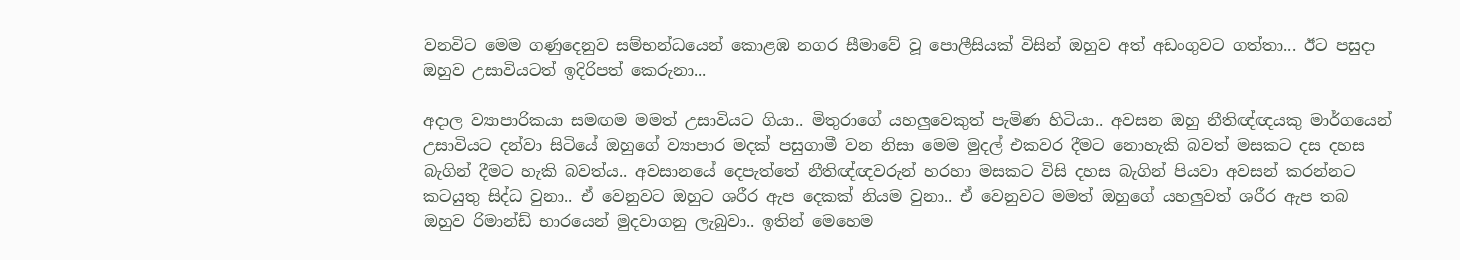වනවිට මෙම ගණුදෙනුව සම්භන්ධයෙන් කොළඹ නගර සීමාවේ වූ පොලීසියක් විසින් ඔහුව අත් අඩංගුවට ගත්තා... ඊට පසුදා ඔහුව උසාවියටත් ඉදිරිපත් කෙරුනා...

අදාල ව්‍යාපාරිකයා සමඟම මමත් උසාවියට ගියා.. මිතුරාගේ යහලුවෙකුත් පැමිණ හිටියා.. අවසන ඔහු නීතිඥ්ඥයකු මාර්ගයෙන් උසාවියට දන්වා සිටියේ ඔහුගේ ව්‍යාපාර මදක් පසුගාමී වන නිසා මෙම මුදල් එකවර දීමට නොහැකි බවත් මසකට දස දහස බැගින් දීමට හැකි බවත්ය.. අවසානයේ දෙපැත්තේ නීතිඥ්ඥවරුන් හරහා මසකට විසි දහස බැගින් පියවා අවසන් කරන්නට කටයුතු සිද්ධ වුනා.. ඒ වෙනුවට ඔහුට ශරීර ඇප දෙකක් නියම වුනා.. ඒ වෙනුවට මමත් ඔහුගේ යහලුවත් ශරීර ඇප තබ ඔහුව රිමාන්ඩ් භාරයෙන් මුදවාගනු ලැබුවා.. ඉතින් මෙහෙම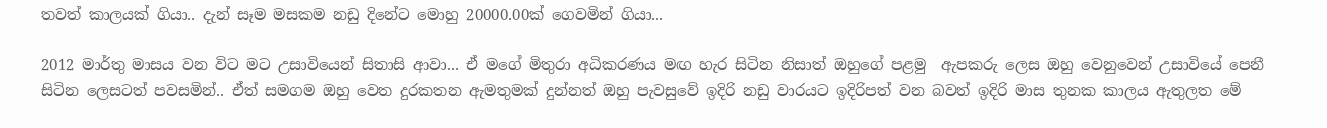තවත් කාලයක් ගියා.. දැන් සෑම මසකම නඩු දිනේට මොහු 20000.00ක් ගෙවමින් ගියා...

2012 මාර්තු මාසය වන විට මට උසාවියෙන් සිතාසි ආවා... ඒ මගේ මිතුරා අධිකරණය මඟ හැර සිටින නිසාත් ඔහුගේ පළමු  ඇපකරු ලෙස ඔහු වෙනුවෙන් උසාවියේ පෙනී සිටින ලෙසටත් පවසමින්.. ඒත් සමගම ඔහු වෙත දුරකතන ඇමතුමක් දුන්නත් ඔහු පැවසුවේ ඉදිරි නඩු වාරයට ඉදිරිපත් වන බවත් ඉදිරි මාස තුනක කාලය ඇතුලත මේ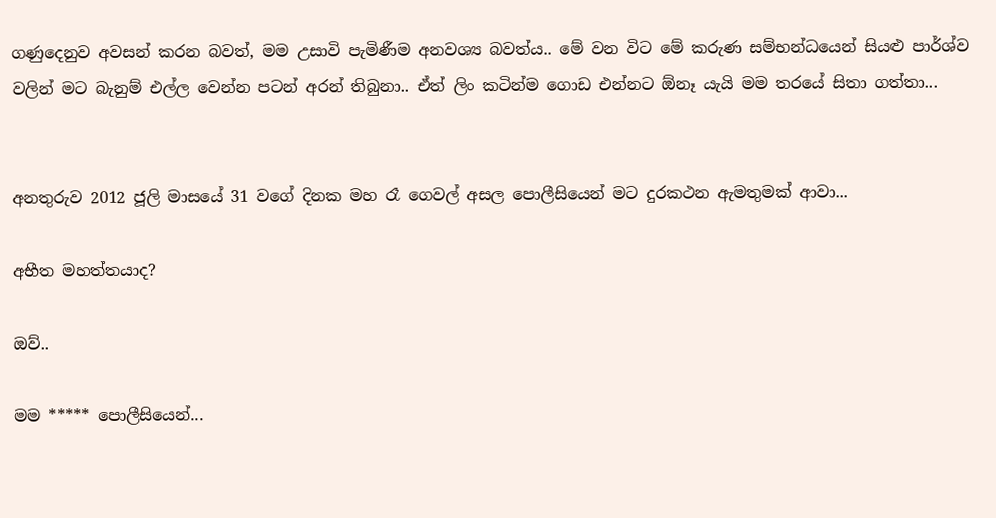ගණුදෙනුව අවසන් කරන බවත්, මම උසාවි පැමිණීම අනවශ්‍ය බවත්ය.. මේ වන විට මේ කරුණ සම්භන්ධයෙන් සියළු පාර්ශ්ව වලින් මට බැනුම් එල්ල වෙන්න පටන් අරන් තිබුනා.. ඒත් ලිං කටින්ම ගොඩ එන්නට ඕනෑ යැයි මම තරයේ සිතා ගත්තා...


අනතුරුව 2012 ජූලි මාසයේ 31 වගේ දිනක මහ රෑ ගෙවල් අසල පොලීසියෙන් මට දුරකථන ඇමතුමක් ආවා...

අභීත මහත්තයාද?

ඔව්..

මම ***** පොලීසියෙන්...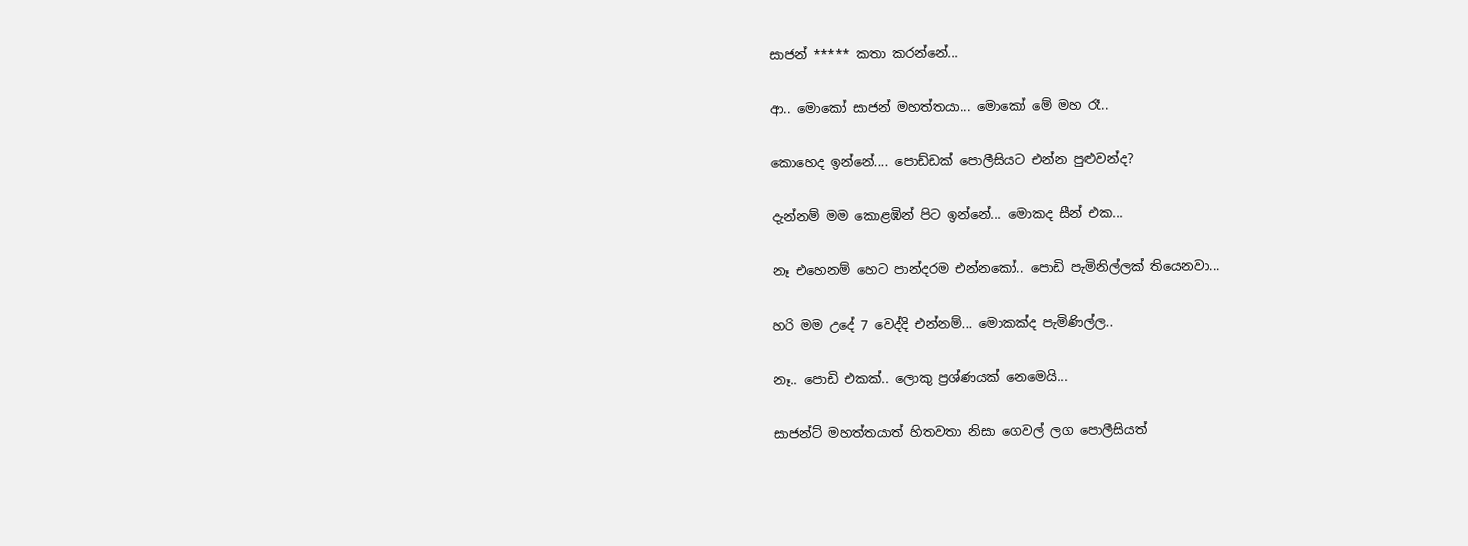සාජන් ***** කතා කරන්නේ...

ආ.. මොකෝ සාජන් මහත්තයා... මොකෝ මේ මහ රෑ..

කොහෙද ඉන්නේ.... පොඩ්ඩක් පොලීසියට එන්න පුළුවන්ද?

දැන්නම් මම කොළඹින් පිට ඉන්නේ... මොකද සීන් එක...

නෑ එහෙනම් හෙට පාන්දරම එන්නකෝ.. පොඩි පැමිනිල්ලක් තියෙනවා...

හරි මම උදේ 7 වෙද්දි එන්නම්... මොකක්ද පැමිණිල්ල..

නෑ.. පොඩි එකක්.. ලොකු ප්‍රශ්ණයක් නෙමෙයි...

සාජන්ට් මහත්තයාත් හිතවතා නිසා ගෙවල් ලග පොලීසියත්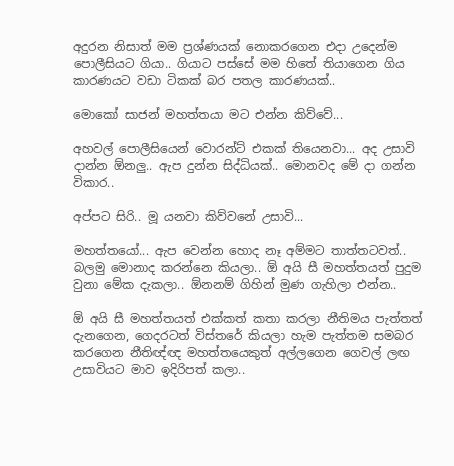අදුරන නිසාත් මම ප්‍රශ්ණයක් නොකරගෙන එදා උදෙන්ම පොලීසියට ගියා.. ගියාට පස්සේ මම හිතේ තියාගෙන ගිය කාරණයට වඩා ටිකක් බර පතල කාරණයක්..

මොකෝ සාජන් මහත්තයා මට එන්න කිව්වේ...

අහවල් පොලීසියෙන් වොරන්ට් එකක් තියෙනවා... අද උසාවි දාන්න ඕනලු.. ඇප දුන්න සිද්ධියක්.. මොනවද මේ දා ගන්න විකාර..

අප්පට සිරි.. මූ යනවා කිව්වනේ උසාවි...

මහත්තයෝ... ඇප වෙන්න හොද නෑ අම්මට තාත්තටවත්.. බලමු මොනාද කරන්නෙ කියලා.. ඕ අයි සී මහත්තයත් පුදුම වුනා මේක දැකලා.. ඕනනම් ගිහින් මුණ ගැහිලා එන්න..

ඕ අයි සී මහත්තයත් එක්කත් කතා කරලා නීතිමය පැත්තත් දැනගෙන, ගෙදරටත් විස්තරේ කියලා හැම පැත්තම සමබර කරගෙන නීතිඥ්ඥ මහත්තයෙකුත් අල්ලගෙන ගෙවල් ලඟ උසාවියට මාව ඉදිරිපත් කලා..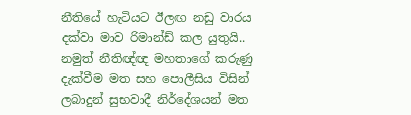නීතියේ හැටියට ඊලඟ නඩු වාරය දක්වා මාව රිමාන්ඩ් කල යුතුයි.. නමුත් නීතිඥ්ඥ මහතාගේ කරුණු දැක්වීම මත සහ පොලීසිය විසින් ලබාදුන් සුභවාදී නිර්දේශයන් මත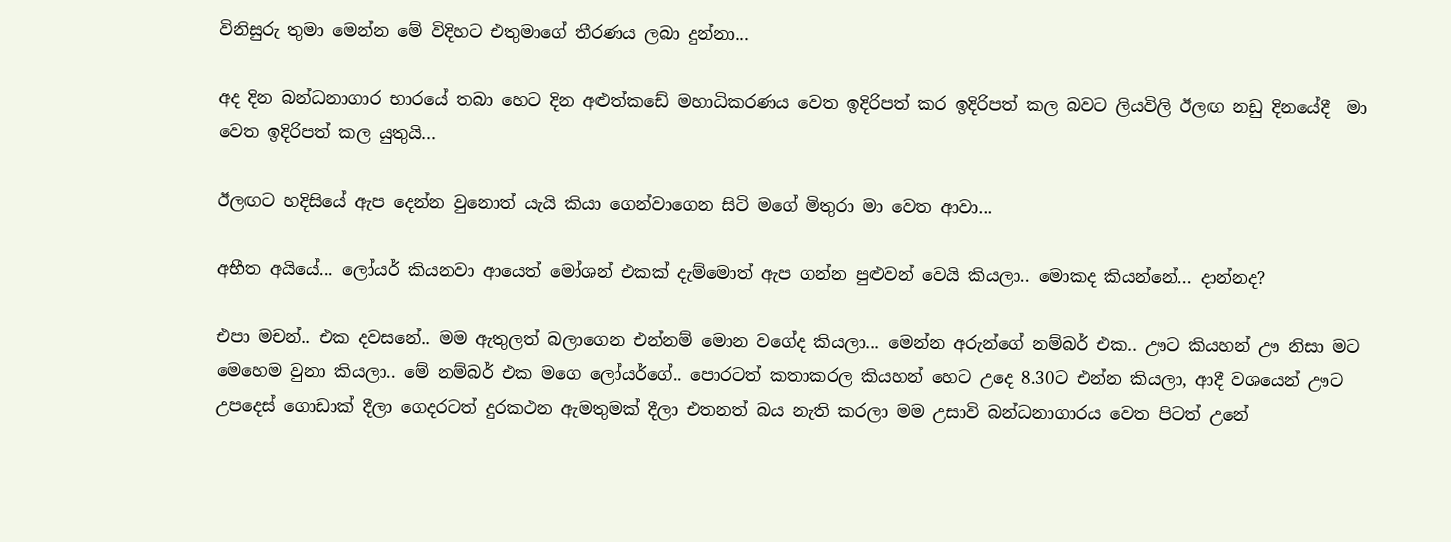විනිසුරු තුමා මෙන්න මේ විදිහට එතුමාගේ තීරණය ලබා දුන්නා...

අද දින බන්ධනාගාර භාරයේ තබා හෙට දින අළුත්කඩේ මහාධිකරණය වෙත ඉදිරිපත් කර ඉදිරිපත් කල බවට ලියවිලි ඊලඟ නඩු දිනයේදී  මා වෙත ඉදිරිපත් කල යුතුයි...

ඊලඟට හදිසියේ ඇප දෙන්න වුනොත් යැයි කියා ගෙන්වාගෙන සිටි මගේ මිතුරා මා වෙත ආවා...

අභීත අයියේ... ලෝයර් කියනවා ආයෙත් මෝශන් එකක් දැම්මොත් ඇප ගන්න පුළුවන් වෙයි කියලා.. මොකද කියන්නේ... දාන්නද?

එපා මචන්.. එක දවසනේ.. මම ඇතුලත් බලාගෙන එන්නම් මොන වගේද කියලා... මෙන්න අරුන්ගේ නම්බර් එක.. ඌට කියහන් ඌ නිසා මට මෙහෙම වුනා කියලා.. මේ නම්බර් එක මගෙ ලෝයර්ගේ.. පොරටත් කතාකරල කියහන් හෙට උදෙ 8.30ට එන්න කියලා, ආදී වශයෙන් ඌට උපදෙස් ගොඩාක් දීලා ගෙදරටත් දුරකථන ඇමතුමක් දීලා එතනත් බය නැති කරලා මම උසාවි බන්ධනාගාරය වෙත පිටත් උනේ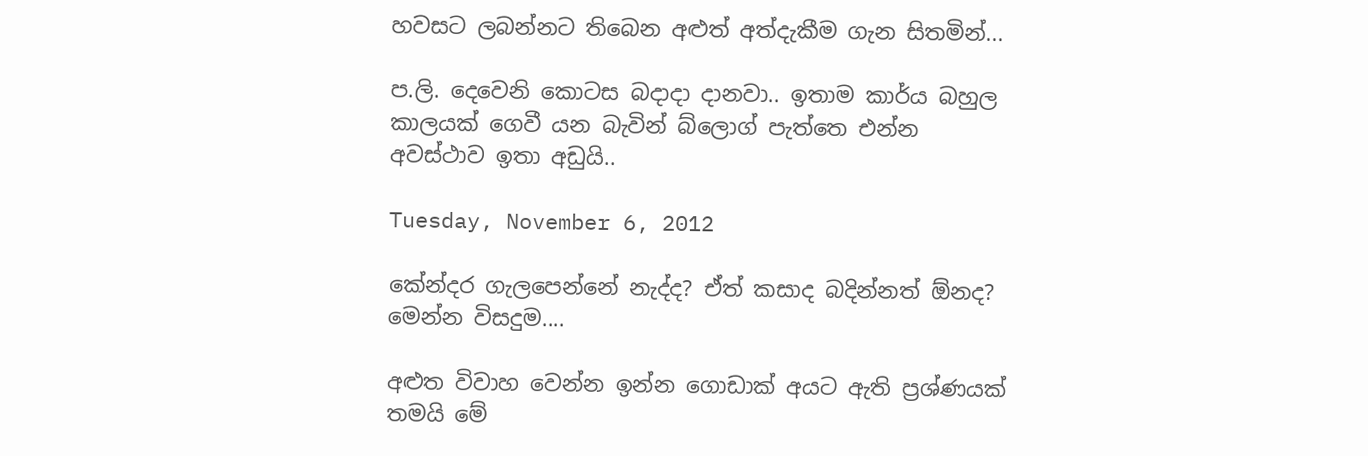හවසට ලබන්නට තිබෙන අළුත් අත්දැකීම ගැන සිතමින්...

ප.ලි. දෙවෙනි කොටස බදාදා දානවා.. ඉතාම කාර්ය බහුල කාලයක් ගෙවී යන බැවින් බ්ලොග් පැත්තෙ එන්න අවස්ථාව ඉතා අඩුයි..

Tuesday, November 6, 2012

කේන්දර ගැලපෙන්නේ නැද්ද? ඒත් කසාද බදින්නත් ඕනද? මෙන්න විසදුම....

අළුත විවාහ වෙන්න ඉන්න ගොඩාක් අයට ඇති ප්‍රශ්ණයක් තමයි මේ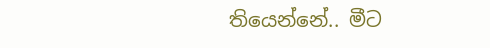තියෙන්නේ.. මීට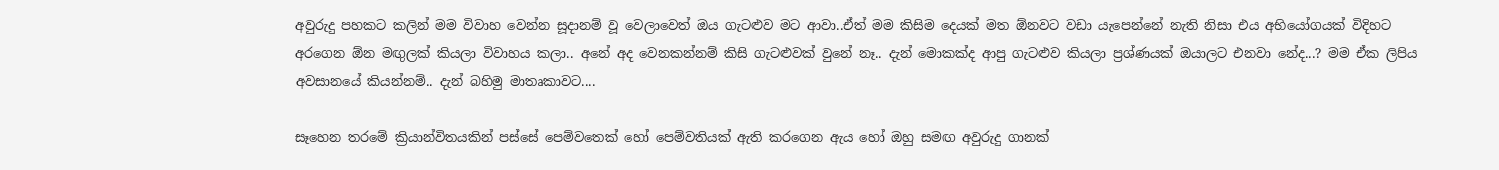අවුරුදු පහකට කලින් මම විවාහ වෙන්න සූදානම් වූ වෙලාවෙත් ඔය ගැටළුව මට ආවා..ඒත් මම කිසිම දෙයක් මත ඕනවට වඩා යැපෙන්නේ නැති නිසා එය අභියෝගයක් විදිහට අරගෙන ඕන මඟුලක් කියලා විවාහය කලා.. අනේ අද වෙනකන්නම් කිසි ගැටළුවක් වුනේ නෑ.. දැන් මොකක්ද ආපු ගැටළුව කියලා ප්‍රශ්ණයක් ඔයාලට එනවා නේද...? මම ඒක ලිපිය අවසානයේ කියන්නම්.. දැන් බහිමු මාතෘකාවට....

සෑහෙන තරමේ ක්‍රියාන්විතයකින් පස්සේ පෙම්වතෙක් හෝ පෙම්වතියක් ඇති කරගෙන ඇය හෝ ඔහු සමඟ අවුරුදු ගානක්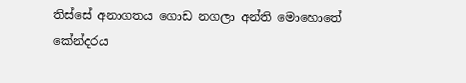තිස්සේ අනාගතය ගොඩ නගලා අන්ති මොහොතේ කේන්දරය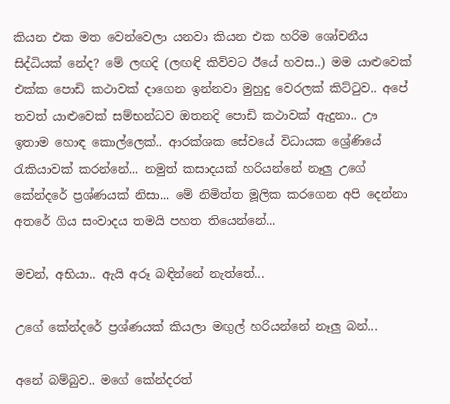කියන එක මත වෙන්වෙලා යනවා කියන එක හරිම ශෝචනීය සිද්ධියක් නේද? මේ ලඟදි (ලඟඳි කිව්වට ඊයේ හවස..) මම යාළුවෙක් එක්ක පොඩි කථාවක් දාගෙන ඉන්නවා මුහුදු වෙරලක් කිට්ටුව.. අපේ තවත් යාළුවෙක් සම්භන්ධව ඔතනදි පොඩි කථාවක් ඇදුනා.. ඌ ඉතාම හොඳ කොල්ලෙක්.. ආරක්ශක සේවයේ විධායක ශ්‍රේණියේ රැකියාවක් කරන්නේ... නමුත් කසාදයක් හරියන්නේ නෑලු උගේ කේන්දරේ ප්‍රශ්ණයක් නිසා... මේ නිමිත්ත මූලික කරගෙන අපි දෙන්නා අතරේ ගිය සංවාදය තමයි පහත තියෙන්නේ...

මචන්, අභියා.. ඇයි අරූ බඳින්නේ නැත්තේ...

උගේ කේන්දරේ ප්‍රශ්ණයක් කියලා මඟුල් හරියන්නේ නෑලු බන්...

අනේ බම්බුව.. මගේ කේන්දරත්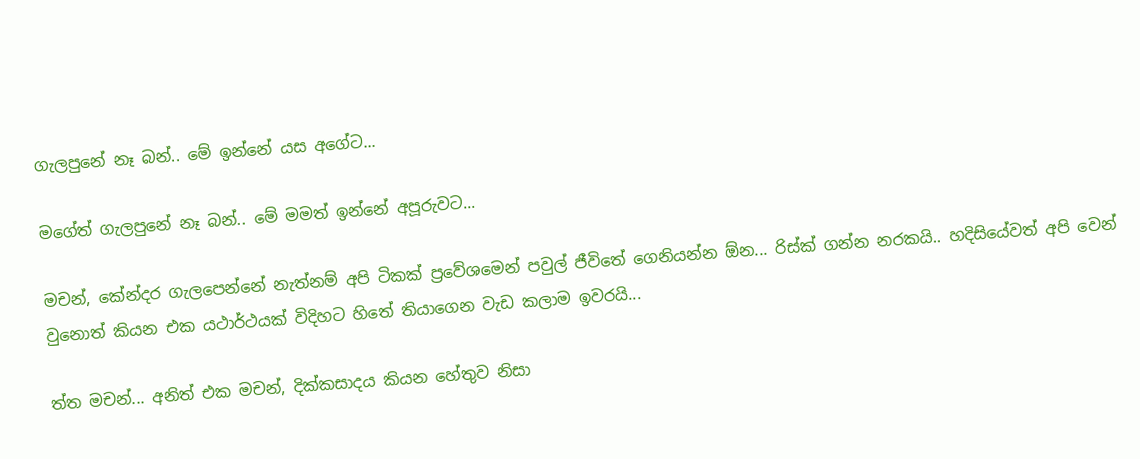ගැලපුනේ නෑ බන්.. මේ ඉන්නේ යස අගේට...

මගේත් ගැලපුනේ නෑ බන්.. මේ මමත් ඉන්නේ අපූරුවට...

මචන්, කේන්දර ගැලපෙන්නේ නැත්නම් අපි ටිකක් ප්‍රවේශමෙන් පවුල් ජීවිතේ ගෙනියන්න ඕන... රිස්ක් ගන්න නරකයි.. හදිසියේවත් අපි වෙන් වුනොත් කියන එක යථාර්ථයක් විදිහට හිතේ තියාගෙන වැඩ කලාම ඉවරයි...

ත්ත මචන්... අනිත් එක මචන්, දික්කසාදය කියන හේතුව නිසා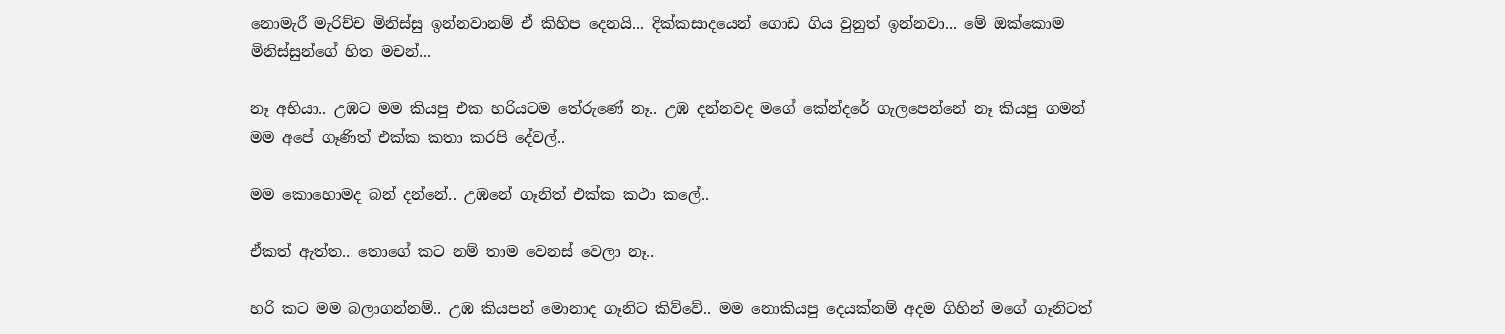නොමැරී මැරිච්ච මිනිස්සු ඉන්නවානම් ඒ කිහිප දෙනයි... දික්කසාදයෙන් ගොඩ ගිය වුනුත් ඉන්නවා... මේ ඔක්කොම මිනිස්සුන්ගේ හිත මචන්...

නෑ අභියා.. උඹට මම කියපු එක හරියටම තේරුණේ නෑ.. උඹ දන්නවද මගේ කේන්දරේ ගැලපෙන්නේ නෑ කියපු ගමන් මම අපේ ගෑණිත් එක්ක කතා කරපි දේවල්..

මම කොහොමද බන් දන්නේ.. උඹනේ ගෑනිත් එක්ක කථා කලේ..

ඒකත් ඇත්ත.. තොගේ කට නම් තාම වෙනස් වෙලා නෑ..

හරි කට මම බලාගන්නම්.. උඹ කියපන් මොනාද ගෑනිට කිව්වේ.. මම නොකියපු දෙයක්නම් අදම ගිහින් මගේ ගෑනිටත්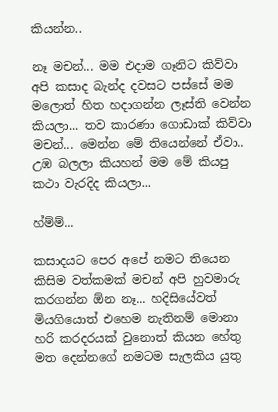කියන්න..

නෑ මචන්... මම එදාම ගෑනිට කිව්වා අපි කසාද බැන්ද දවසට පස්සේ මම මලොත් හිත හදාගන්න ලෑස්ති වෙන්න කියලා... තව කාරණා ගොඩාක් කිව්වා මචන්... මෙන්න මේ තියෙන්නේ ඒවා.. උඹ බලලා කියහන් මම මේ කියපු කථා වැරදිද කියලා...

හ්ම්ම්...

කසාදයට පෙර අපේ නමට තියෙන කිසිම වත්කමක් මචන් අපි හුවමාරු කරගන්න ඕන නෑ... හදිසියේවත් මියගියොත් එහෙම නැතිනම් මොනා හරි කරදරයක් වුනොත් කියන හේතු මත දෙන්නගේ නමටම සැලකිය යුතු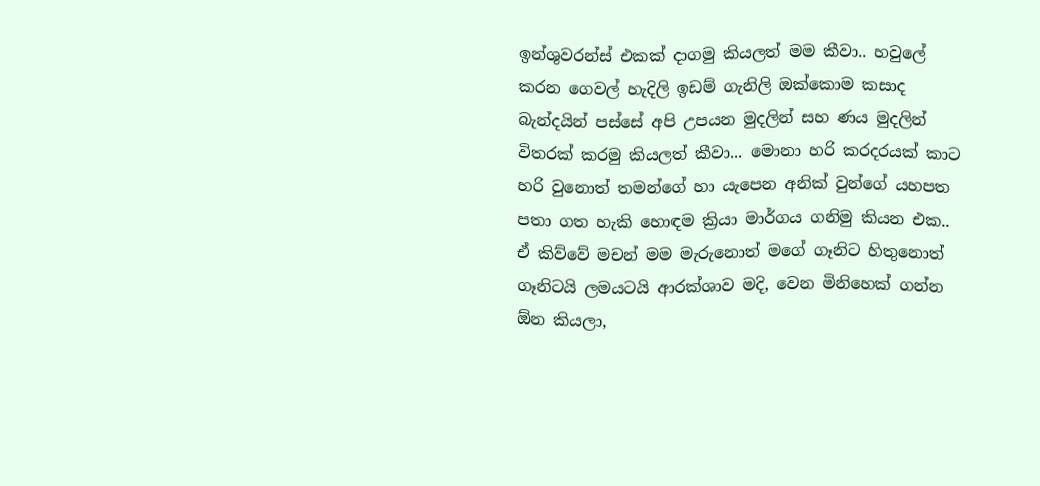ඉන්ශුවරන්ස් එකක් දාගමු කියලත් මම කීවා.. හවුලේ කරන ගෙවල් හැදිලි ඉඩම් ගැනිලි ඔක්කොම කසාද බැන්දයින් පස්සේ අපි උපයන මුදලින් සහ ණය මුදලින් විතරක් කරමු කියලත් කීවා... මොනා හරි කරදරයක් කාට හරි වුනොත් තමන්ගේ හා යැපෙන අනික් වුන්ගේ යහපත පතා ගත හැකි හොඳම ක්‍රියා මාර්ගය ගනිමු කියන එක.. ඒ කිව්වේ මචන් මම මැරුනොත් මගේ ගෑනිට හිතුනොත් ගෑනිටයි ලමයටයි ආරක්ශාව මදි, වෙන මිනිහෙක් ගන්න ඕන කියලා,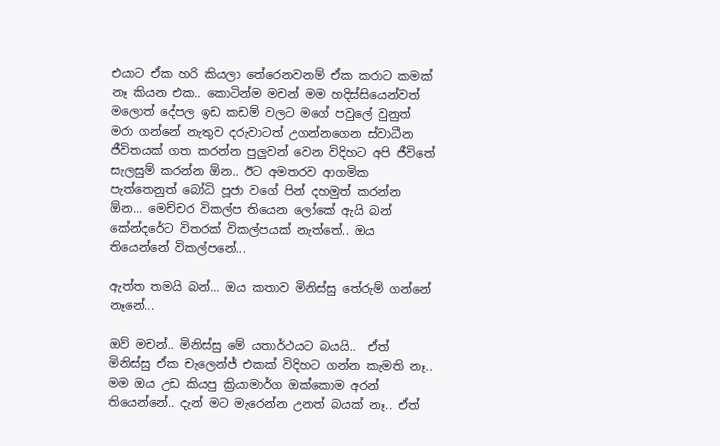එයාට ඒක හරි කියලා තේරෙනවනම් ඒක කරාට කමක් නෑ කියන එක.. කොටින්ම මචන් මම හදිස්සියෙන්වත් මලොත් දේපල ඉඩ කඩම් වලට මගේ පවුලේ වුනුත් මරා ගන්නේ නැතුව දරුවාටත් උගන්නගෙන ස්වාධීන ජීවිතයක් ගත කරන්න පුලුවන් වෙන විදිහට අපි ජීවිතේ සැලසුම් කරන්න ඕන.. ඊට අමතරව ආගමික පැත්තෙනුත් බෝධි පූජා වගේ පින් දහමුත් කරන්න ඕන... මෙච්චර විකල්ප තියෙන ලෝකේ ඇයි බන් කේන්දරේට විතරක් විකල්පයක් නැත්තේ.. ඔය තියෙන්නේ විකල්පනේ...

ඇත්ත තමයි බන්... ඔය කතාව මිනිස්සු තේරුම් ගන්නේ නෑනේ...

ඔව් මචන්.. මිනිස්සු මේ යතාර්ථයට බයයි..  ඒත් මිනිස්සු ඒක චැලෙන්ජ් එකක් විදිහට ගන්න කැමති නෑ.. මම ඔය උඩ කියපු ක්‍රියාමාර්ග ඔක්කොම අරන් තියෙන්නේ.. දැන් මට මැරෙන්න උනත් බයක් නෑ.. ඒත්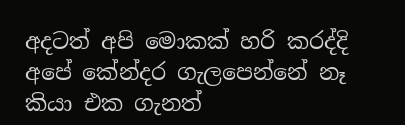අදටත් අපි මොකක් හරි කරද්දි අපේ කේන්දර ගැලපෙන්නේ නෑ කියා එක ගැනත්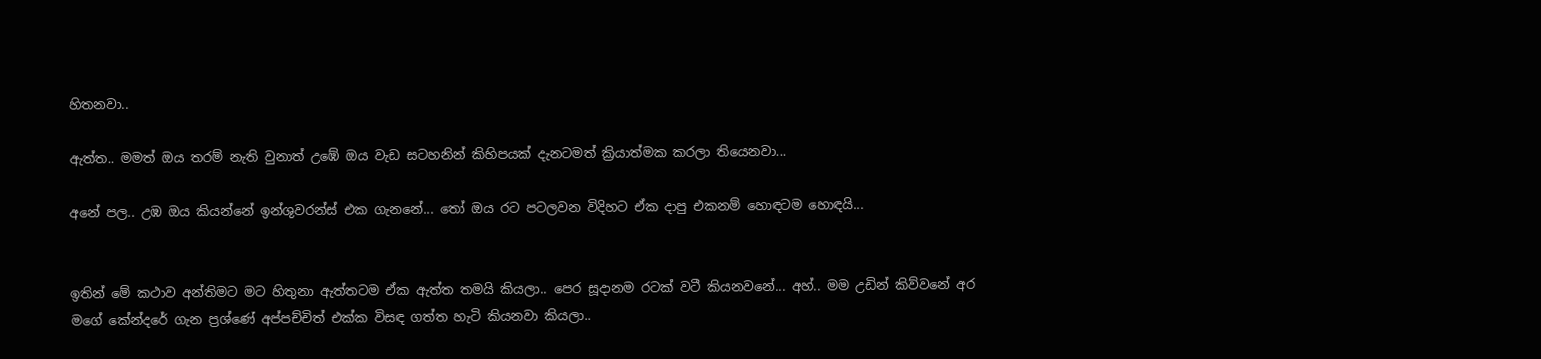හිතනවා..

ඇත්ත.. මමත් ඔය තරම් නැති වුනාත් උඹේ ඔය වැඩ සටහනින් කිහිපයක් දැනටමත් ක්‍රියාත්මක කරලා තියෙනවා...

අනේ පල.. උඹ ඔය කියන්නේ ඉන්ශුවරන්ස් එක ගැනනේ... තෝ ඔය රට පටලවන විදිහට ඒක දාපු එකනම් හොඳටම හොඳයි...


ඉතින් මේ කථාව අන්තිමට මට හිතුනා ඇත්තටම ඒක ඇත්ත තමයි කියලා.. පෙර සූදානම රටක් වටී කියනවනේ... අහ්.. මම උඩින් කිව්වනේ අර මගේ කේන්දරේ ගැන ප්‍රශ්ණේ අප්පච්චිත් එක්ක විසඳ ගත්ත හැටි කියනවා කියලා..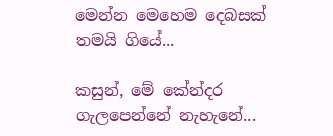මෙන්න මෙහෙම දෙබසක් තමයි ගියේ...

කසුන්, මේ කේන්දර ගැලපෙන්නේ නැහැනේ...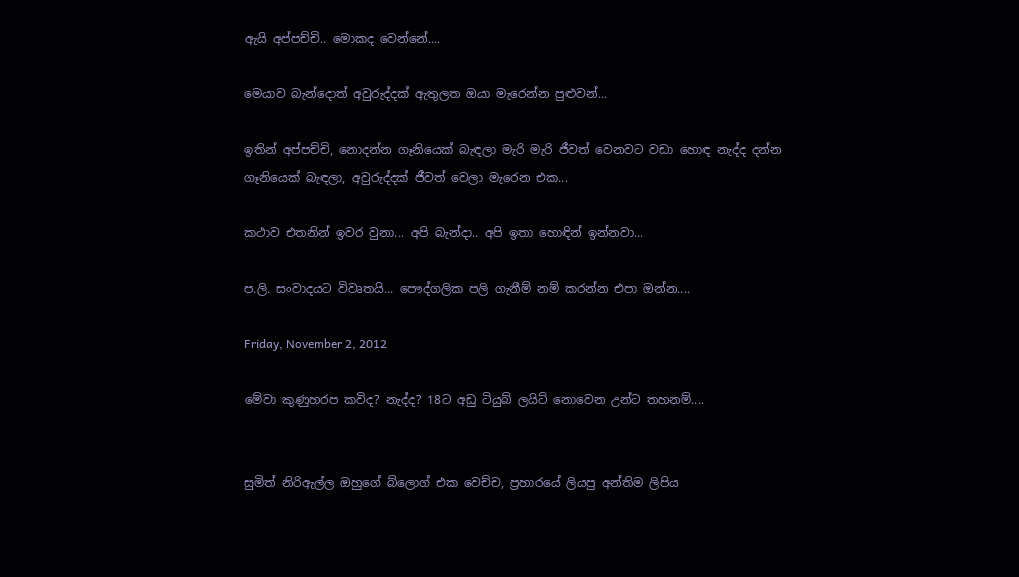ඇයි අප්පච්චි.. මොකද වෙන්නේ....

මෙයාව බැන්දොත් අවුරුද්දක් ඇතුලත ඔයා මැරෙන්න පුළුවන්...

ඉතින් අප්පච්චි, නොදන්න ගෑනියෙක් බැඳලා මැරි මැරි ජීවත් වෙනවට වඩා හොඳ නැද්ද දන්න ගෑනියෙක් බැඳලා, අවුරුද්දක් ජීවත් වෙලා මැරෙන එක...

කථාව එතනින් ඉවර වුනා... අපි බැන්දා.. අපි ඉතා හොඳින් ඉන්නවා...

ප.ලි. සංවාදයට විවෘතයි... පෞද්ගලික පලි ගැනීම් නම් කරන්න එපා ඔන්න....

Friday, November 2, 2012

මේවා කුණුහරප කවිද? නැද්ද? 18ට අඩු ටියුබ් ලයිට් නොවෙන උන්ට තහනම්....


සුමිත් නිරිඇල්ල ඔහුගේ බ්ලොග් එක වෙච්ච, ප්‍රහාරයේ ලියපු අන්තිම ලිපිය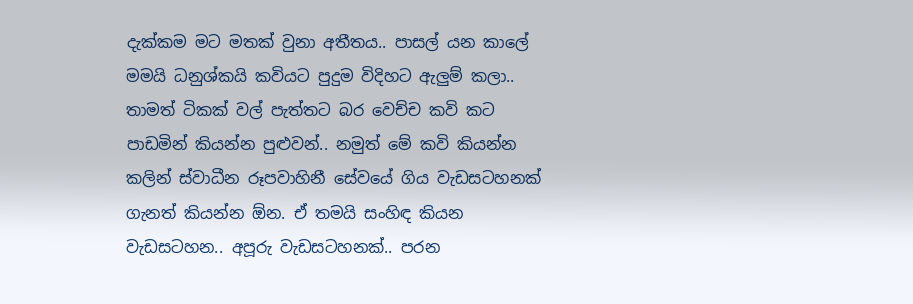දැක්කම මට මතක් වුනා අතීතය.. පාසල් යන කාලේ මමයි ධනුශ්කයි කවියට පුදුම විදිහට ඇලුම් කලා.. තාමත් ටිකක් වල් පැත්තට බර වෙච්ච කවි කට පාඩමින් කියන්න පුළුවන්.. නමුත් මේ කවි කියන්න කලින් ස්වාධීන රූපවාහිනී සේවයේ ගිය වැඩසටහනක් ගැනත් කියන්න ඕන. ඒ තමයි සංහිඳ කියන වැඩසටහන.. අපූරු වැඩසටහනක්.. පරන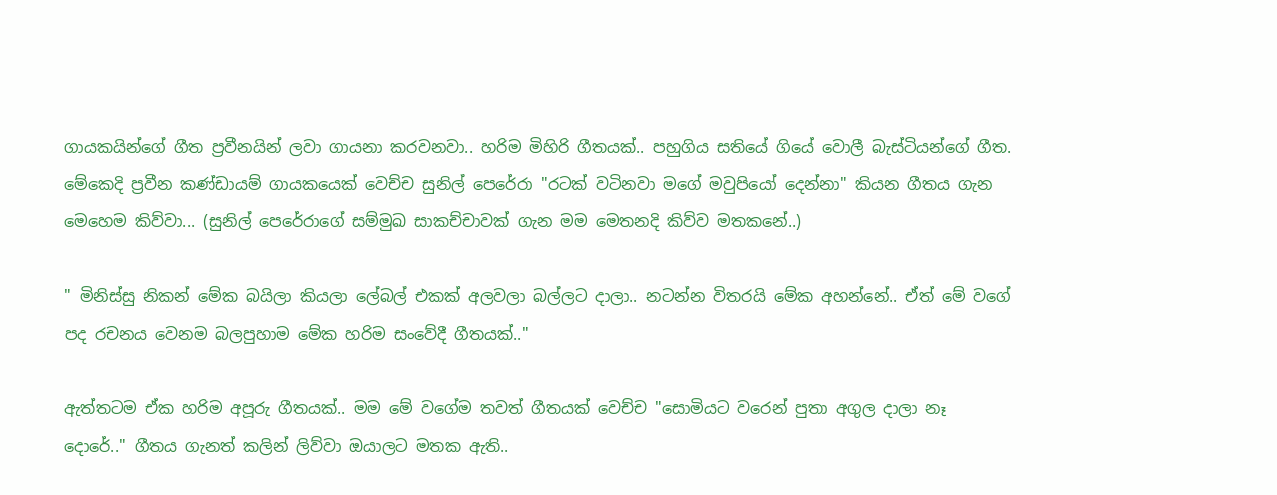ගායකයින්ගේ ගීත ප්‍රවීනයින් ලවා ගායනා කරවනවා.. හරිම මිහිරි ගීතයක්.. පහුගිය සතියේ ගියේ වොලී බැස්ටියන්ගේ ගීත. මේකෙදි ප්‍රවීන කණ්ඩායම් ගායකයෙක් වෙච්ච සුනිල් පෙරේරා "රටක් වටිනවා මගේ මවුපියෝ දෙන්නා" කියන ගීතය ගැන මෙහෙම කිව්වා... (සුනිල් පෙරේරාගේ සම්මුඛ සාකච්චාවක් ගැන මම මෙතනදි කිව්ව මතකනේ..)

" මිනිස්සු නිකන් මේක බයිලා කියලා ලේබල් එකක් අලවලා බල්ලට දාලා.. නටන්න විතරයි මේක අහන්නේ.. ඒත් මේ වගේ පද රචනය වෙනම බලපුහාම මේක හරිම සංවේදී ගීතයක්.."

ඇත්තටම ඒක හරිම අපූරු ගීතයක්.. මම මේ වගේම තවත් ගීතයක් වෙච්ච "සොමියට වරෙන් පුතා අගුල දාලා නෑ දොරේ.." ගීතය ගැනත් කලින් ලිව්වා ඔයාලට මතක ඇති..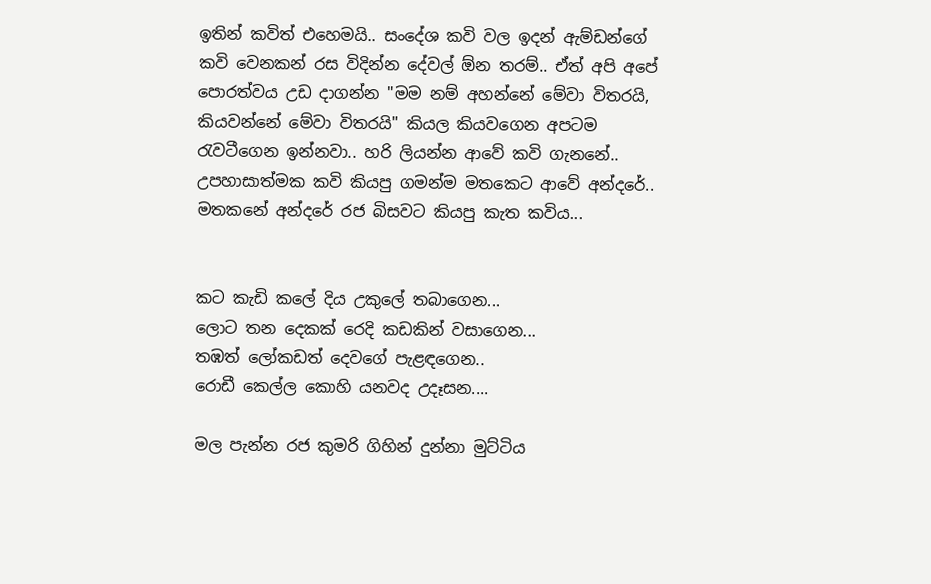ඉතින් කවිත් එහෙමයි.. සංදේශ කවි වල ඉදන් ඇම්ඩන්ගේ කවි වෙනකන් රස විදින්න දේවල් ඕන තරම්.. ඒත් අපි අපේ පොරත්වය උඩ දාගන්න "මම නම් අහන්නේ මේවා විතරයි, කියවන්නේ මේවා විතරයි" කියල කියවගෙන අපටම රැවටීගෙන ඉන්නවා.. හරි ලියන්න ආවේ කවි ගැනනේ.. උපහාසාත්මක කවි කියපු ගමන්ම මතකෙට ආවේ අන්දරේ.. මතකනේ අන්දරේ රජ බිසවට කියපු කැත කවිය...


කට කැඩි කලේ දිය උකුලේ තබාගෙන...
ලොට තන දෙකක් රෙදි කඩකින් වසාගෙන...
තඹත් ලෝකඩත් දෙවගේ පැළඳගෙන..
රොඩී කෙල්ල කොහි යනවද උදෑසන....

මල පැන්න රජ කුමරි ගිහින් දුන්නා මුට්ටිය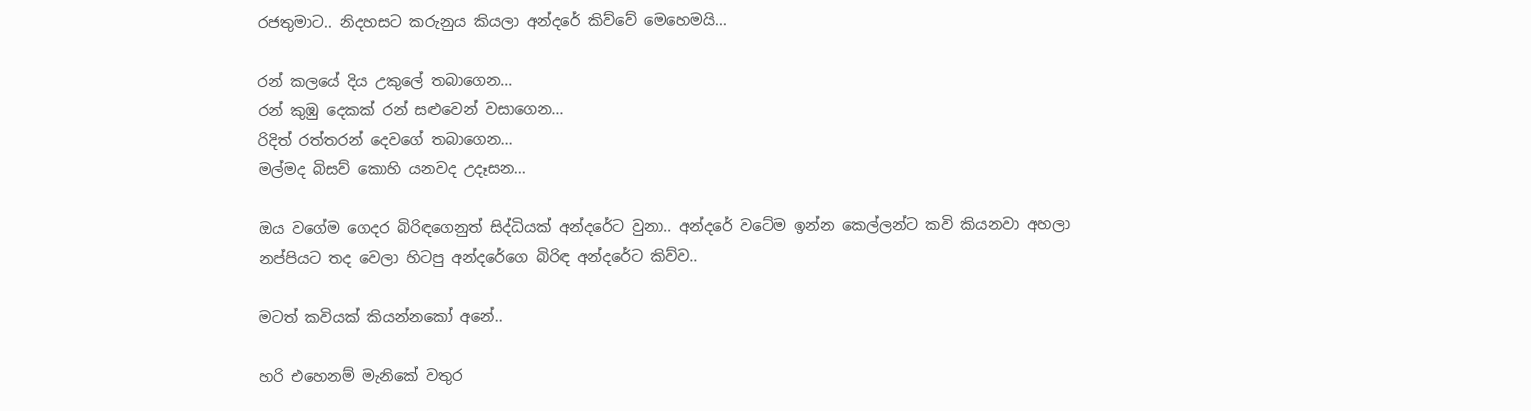රජතුමාට.. නිදහසට කරුනුය කියලා අන්දරේ කිව්වේ මෙහෙමයි...

රන් කලයේ දිය උකුලේ තබාගෙන...
රන් කුඹු දෙකක් රන් සළුවෙන් වසාගෙන...
රිදිත් රත්තරන් දෙවගේ තබාගෙන...
මල්මද බිසව් කොහි යනවද උදෑසන...

ඔය වගේම ගෙදර බිරිඳගෙනුත් සිද්ධියක් අන්දරේට වුනා.. අන්දරේ වටේම ඉන්න කෙල්ලන්ට කවි කියනවා අහලා නප්පියට තද වෙලා හිටපු අන්දරේගෙ බිරිඳ අන්දරේට කිව්ව..

මටත් කවියක් කියන්නකෝ අනේ..

හරි එහෙනම් මැනිකේ වතුර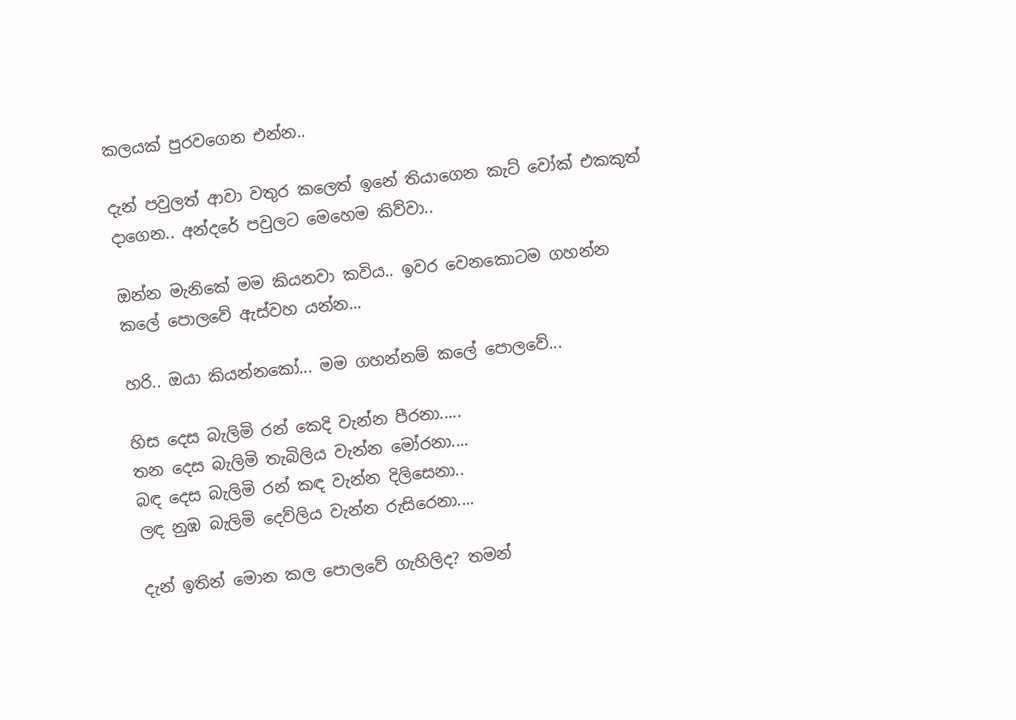කලයක් පුරවගෙන එන්න..

දැන් පවුලත් ආවා වතුර කලෙත් ඉනේ තියාගෙන කැට් වෝක් එකකුත් දාගෙන.. අන්දරේ පවුලට මෙහෙම කිව්වා..

ඔන්න මැනිකේ මම කියනවා කවිය.. ඉවර වෙනකොටම ගහන්න කලේ පොලවේ ඇස්වහ යන්න...

හරි.. ඔයා කියන්නකෝ... මම ගහන්නම් කලේ පොලවේ...

හිස දෙස බැලිමි රන් කෙදි වැන්න පීරනා.....
තන දෙස බැලිමි තැබිලිය වැන්න මෝරනා....
බඳ දෙස බැලිමි රන් කඳ වැන්න දිලිසෙනා..
ලඳ නුඹ බැලිමි දෙව්ලිය වැන්න රුසිරෙනා....

දැන් ඉතින් මොන කල පොලවේ ගැහිලිද? තමන්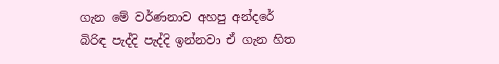ගැන මේ වර්ණනාව අහපු අන්දරේ බිරිඳ පැද්දි පැද්දි ඉන්නවා ඒ ගැන හිත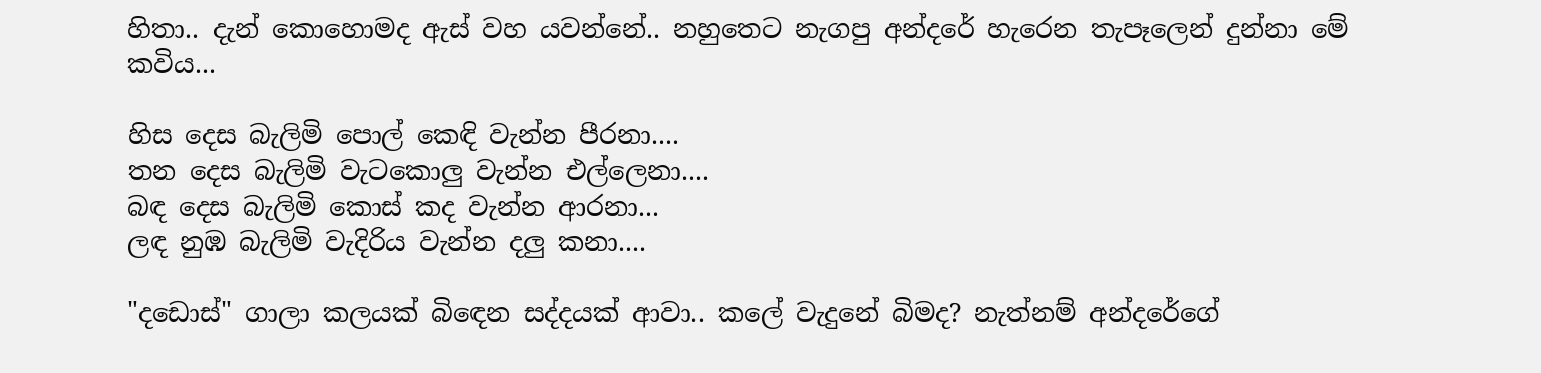හිතා.. දැන් කොහොමද ඇස් වහ යවන්නේ.. නහුතෙට නැගපු අන්දරේ හැරෙන තැපෑලෙන් දුන්නා මේ කවිය...

හිස දෙස බැලිමි පොල් කෙඳි වැන්න පීරනා....
තන දෙස බැලිමි වැටකොලු වැන්න එල්ලෙනා....
බඳ දෙස බැලිමි කොස් කද වැන්න ආරනා...
ලඳ නුඹ බැලිමි වැදිරිය වැන්න දලු කනා....

"දඩොස්" ගාලා කලයක් බිඳෙන සද්දයක් ආවා.. කලේ වැදුනේ බිමද? නැත්නම් අන්දරේගේ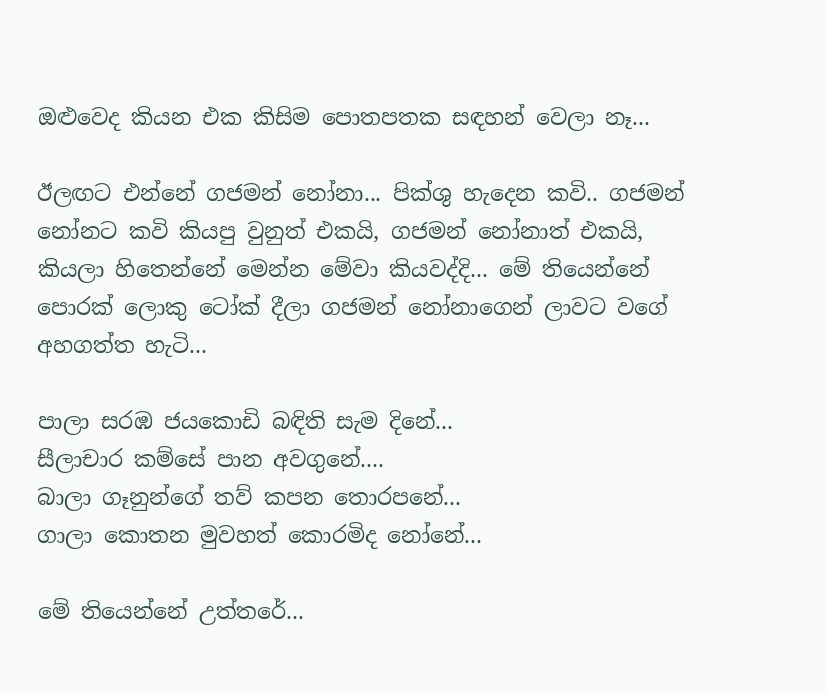ඔළුවෙද කියන එක කිසිම පොතපතක සඳහන් වෙලා නෑ...

ඊලඟට එන්නේ ගජමන් නෝනා... පික්ශු හැදෙන කවි.. ගජමන් නෝනට කවි කියපු වුනුත් එකයි, ගජමන් නෝනාත් එකයි, කියලා හිතෙන්නේ මෙන්න මේවා කියවද්දි... මේ තියෙන්නේ පොරක් ලොකු ටෝක් දීලා ගජමන් නෝනාගෙන් ලාවට වගේ අහගත්ත හැටි...

පාලා සරඹ ජයකොඩි බඳිති සැම දිනේ...
සීලාචාර කම්සේ පාන අවගුනේ....
බාලා ගෑනුන්ගේ තව් කපන තොරපනේ...
ගාලා කොතන මුවහත් කොරමිද නෝනේ...

මේ තියෙන්නේ උත්තරේ...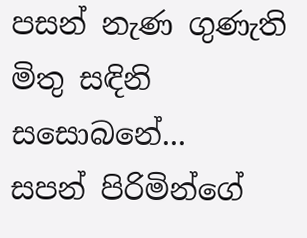පසන් නැණ ගුණැති මිතු සඳිනි සසොබනේ...
සපන් පිරිමින්ගේ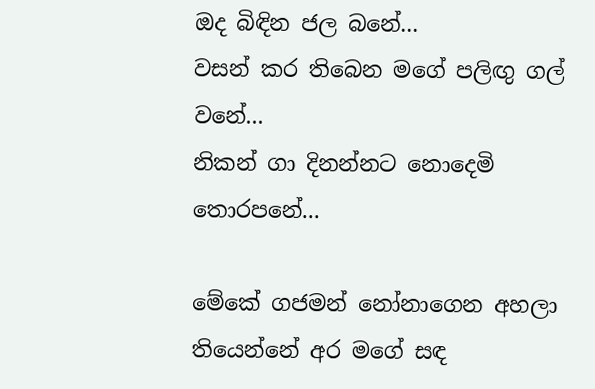ඔද බිඳින ජල බනේ...
වසන් කර තිබෙන මගේ පලිඟු ගල් වනේ...
නිකන් ගා දිනන්නට නොදෙමි තොරපනේ...

මේකේ ගජමන් නෝනාගෙන අහලා තියෙන්නේ අර මගේ සඳ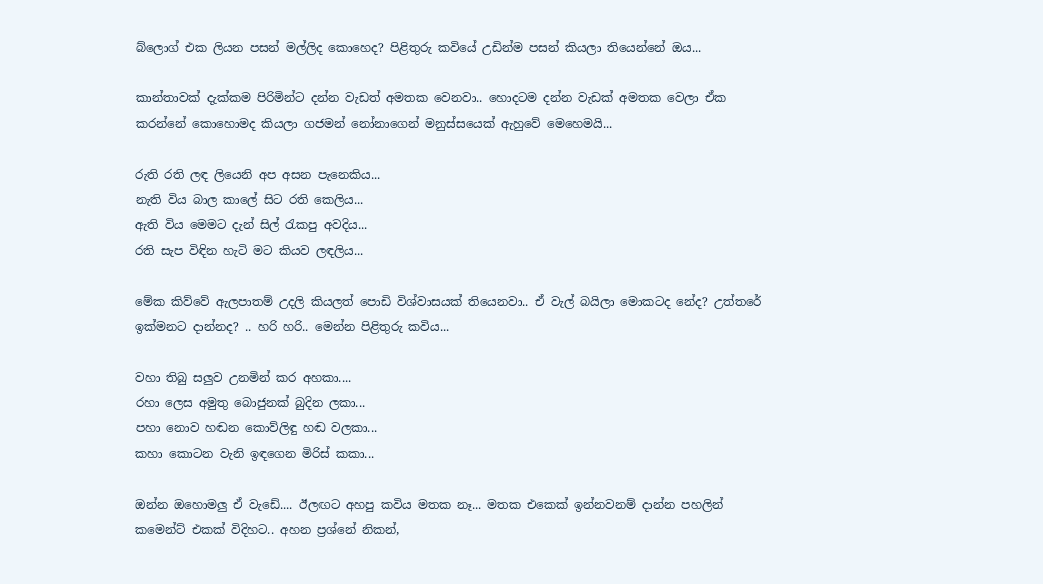බ්ලොග් එක ලියන පසන් මල්ලිද කොහෙද? පිළිතුරු කවියේ උඩින්ම පසන් කියලා තියෙන්නේ ඔය...

කාන්තාවක් දැක්කම පිරිමින්ට දන්න වැඩත් අමතක වෙනවා.. හොදටම දන්න වැඩක් අමතක වෙලා ඒක කරන්නේ කොහොමද කියලා ගජමන් නෝනාගෙන් මනුස්සයෙක් ඇහුවේ මෙහෙමයි...

රුති රති ලඳ ලියෙනි අප අසන පැනෙකිය...
නැති විය බාල කාලේ සිට රති කෙලිය...
ඇති විය මෙමට දැන් සිල් රැකපු අවදිය...
රති සැප විඳින හැටි මට කියව ලඳලිය...

මේක කිව්වේ ඇලපාතම් උදලි කියලත් පොඩි විශ්වාසයක් තියෙනවා.. ඒ වැල් බයිලා මොකටද නේද? උත්තරේ ඉක්මනට දාන්නද? .. හරි හරි.. මෙන්න පිළිතුරු කවිය...

වහා තිබු සලුව උනමින් කර අහකා....
රහා ලෙස අමුතු බොජුනක් බුදින ලකා...
පහා නොව හඬන කොව්ලිඳු හඬ වලකා...
කහා කොටන වැනි ඉඳගෙන මිරිස් කකා...

ඔන්න ඔහොමලු ඒ වැඩේ.... ඊලඟට අහපු කවිය මතක නෑ... මතක එකෙක් ඉන්නවනම් දාන්න පහලින් කමෙන්ට් එකක් විදිහට.. අහන ප්‍රශ්නේ නිකන්,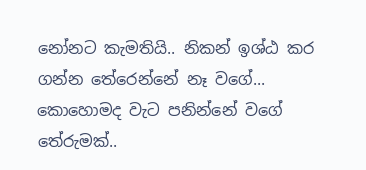නෝනට කැමතියි.. නිකන් ඉශ්ඨ කර ගන්න තේරෙන්නේ නෑ වගේ... කොහොමද වැට පනින්නේ වගේ තේරුමක්..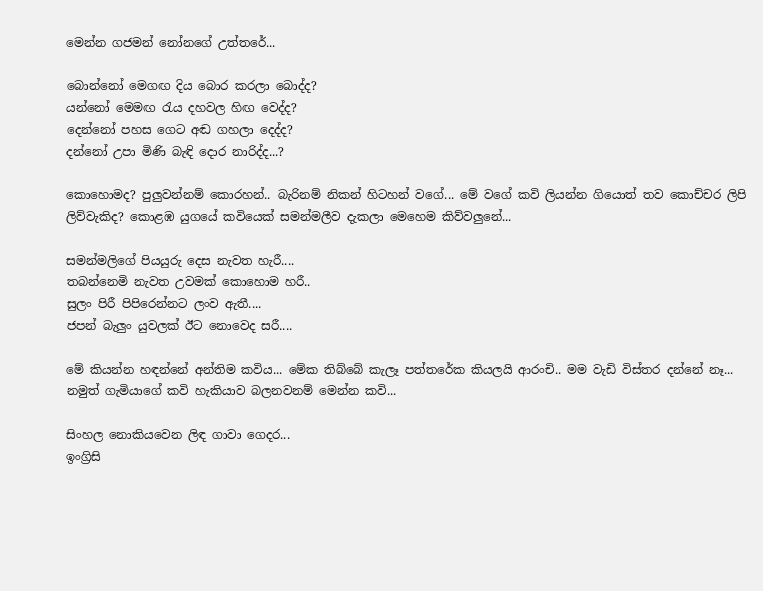මෙන්න ගජමන් නෝනගේ උත්තරේ...

බොන්නෝ මෙගඟ දිය බොර කරලා බොද්ද?
යන්නෝ මෙමඟ රැය දහවල හිඟ වෙද්ද?
දෙන්නෝ පහස ගෙට අඬ ගහලා දෙද්ද?
දන්නෝ උපා මිණි බැඳි දොර නාරිද්ද...?

කොහොමද? පුලුවන්නම් කොරහන්.. බැරිනම් නිකන් හිටහන් වගේ... මේ වගේ කවි ලියන්න ගියොත් තව කොච්චර ලිපි ලිව්වැකිද? කොළඹ යුගයේ කවියෙක් සමන්මලීව දැකලා මෙහෙම කිව්වලුනේ...

සමන්මලිගේ පියයුරු දෙස නැවත හැරී....
තබන්නෙමි නැවත උවමක් කොහොම හරී..
සුලං පිරී පිපිරෙන්නට ලංව ඇතී....
ජපන් බැලුං යුවලක් ඊට නොවෙද සරී....

මේ කියන්න හඳන්නේ අන්තිම කවිය... මේක තිබ්බේ කැලෑ පත්තරේක කියලයි ආරංචි.. මම වැඩි විස්තර දන්නේ නෑ... නමුත් ගැමියාගේ කවි හැකියාව බලනවනම් මෙන්න කවි...

සිංහල නොකියවෙන ලිඳ ගාවා ගෙදර...
ඉංග්‍රිසි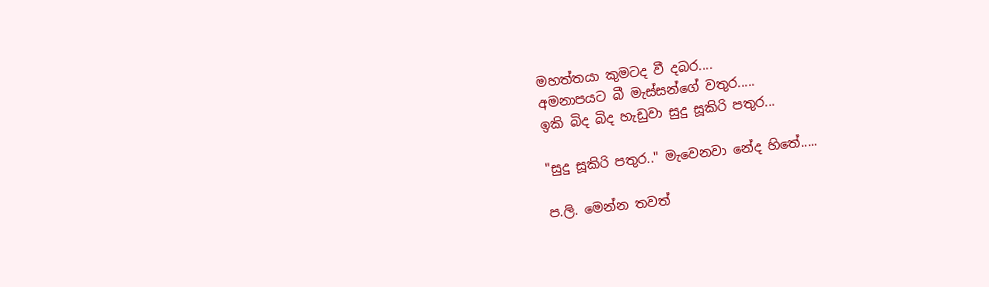මහත්තයා කුමටද වී දබර....
අමනාපයට බී මැස්සන්ගේ වතුර.....
ඉකි බිද බිද හැඩුවා සුදු සූකිරි පතුර...

"සුදු සූකිරි පතුර.." මැවෙනවා නේද හිතේ.....

ප.ලි. මෙන්න තවත්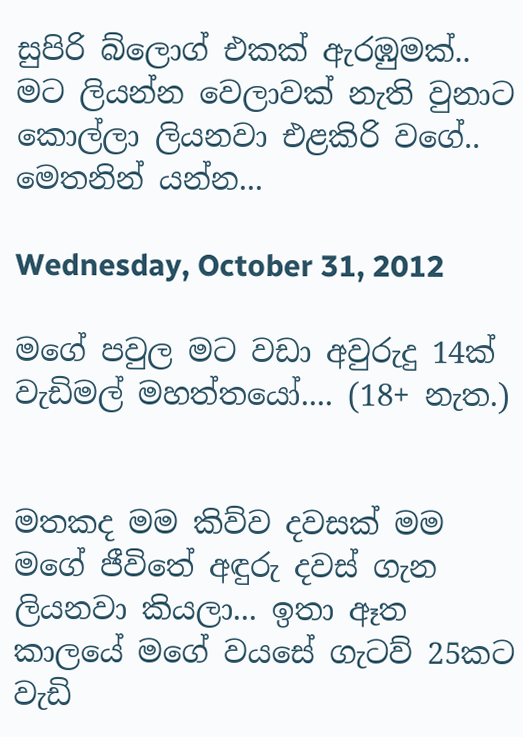සුපිරි බ්ලොග් එකක් ඇරඹුමක්.. මට ලියන්න වෙලාවක් නැති වුනාට කොල්ලා ලියනවා එළකිරි වගේ.. මෙතනින් යන්න...

Wednesday, October 31, 2012

මගේ පවුල මට වඩා අවුරුදු 14ක් වැඩිමල් මහත්තයෝ.... (18+ නැත.)


මතකද මම කිව්ව දවසක් මම මගේ ජීවිතේ අඳුරු දවස් ගැන ලියනවා කියලා... ඉතා ඈත කාලයේ මගේ වයසේ ගැටව් 25කට වැඩි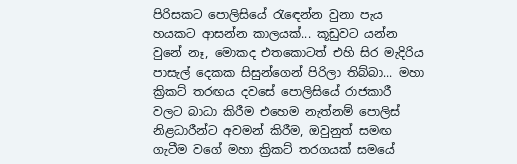පිරිසකට පොලිසියේ රැඳෙන්න වුනා පැය හයකට ආසන්න කාලයක්... කූඩුවට යන්න වුනේ නෑ, මොකද එතකොටත් එහි සිර මැදිරිය පාසැල් දෙකක සිසුන්ගෙන් පිරිලා තිබ්බා... මහා ක්‍රිකට් තරඟය දවසේ පොලිසියේ රාජකාරී වලට බාධා කිරීම එහෙම නැත්නම් පොලිස් නිළධාරීන්ට අවමන් කිරීම, ඔවුනුත් සමඟ ගැටීම වගේ මහා ක්‍රිකට් තරගයක් සමයේ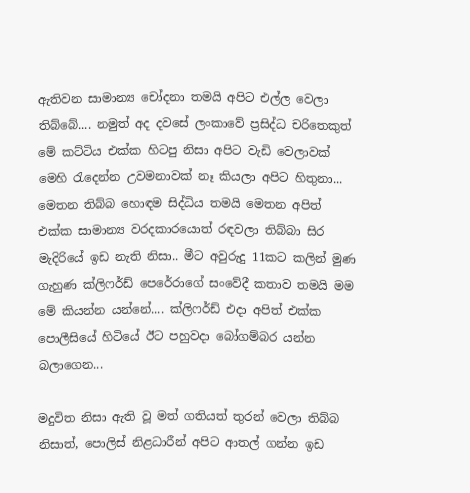ඇතිවන සාමාන්‍ය චෝදනා තමයි අපිට එල්ල වෙලා තිබ්බේ.... නමුත් අද දවසේ ලංකාවේ ප්‍රසිද්ධ චරිතෙකුත් මේ කට්ටිය එක්ක හිටපු නිසා අපිට වැඩි වෙලාවක් මෙහි රැදෙන්න උවමනාවක් නෑ කියලා අපිට හිතුනා... මෙතන තිබ්බ හොඳම සිද්ධිය තමයි මෙතන අපිත් එක්ක සාමාන්‍ය වරදකාරයොත් රඳවලා තිබ්බා සිර මැදිරියේ ඉඩ නැති නිසා.. මීට අවුරුදු 11කට කලින් මුණ ගැහුණ ක්ලිෆර්ඩ් පෙරේරාගේ සංවේදී කතාව තමයි මම මේ කියන්න යන්නේ.... ක්ලිෆර්ඩ් එදා අපිත් එක්ක පොලීසියේ හිටියේ ඊට පහුවදා බෝගම්බර යන්න බලාගෙන...

මදුවිත නිසා ඇති වූ මත් ගතියත් තුරන් වෙලා තිබ්බ නිසාත්, පොලිස් නිළධාරීන් අපිට ආතල් ගන්න ඉඩ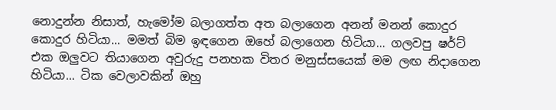නොදුන්න නිසාත්, හැමෝම බලාගත්ත අත බලාගෙන අනන් මනන් කොදුර කොදුර හිටියා... මමත් බිම ඉඳගෙන ඔහේ බලාගෙන හිටියා... ගලවපු ෂර්ට් එක ඔලුවට තියාගෙන අවුරුදු පනහක විතර මනුස්සයෙක් මම ලඟ නිදාගෙන හිටියා... ටික වෙලාවකින් ඔහු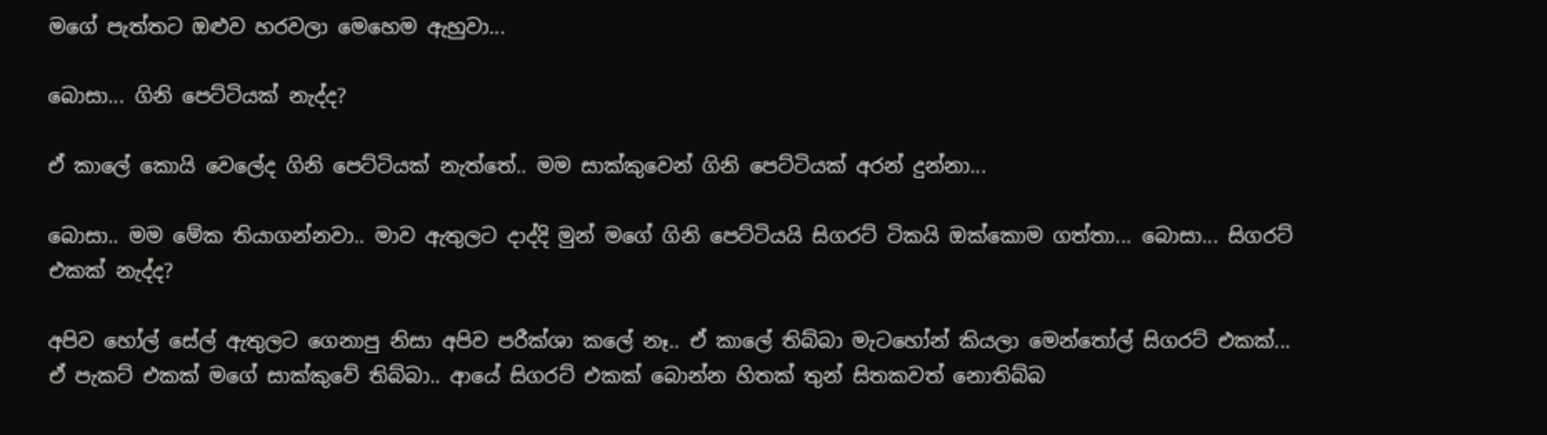මගේ පැත්තට ඔළුව හරවලා මෙහෙම ඇහුවා...

බොසා... ගිනි පෙට්ටියක් නැද්ද?

ඒ කාලේ කොයි වෙලේද ගිනි පෙට්ටියක් නැත්තේ.. මම සාක්කුවෙන් ගිනි පෙට්ටියක් අරන් දුන්නා...

බොසා.. මම මේක තියාගන්නවා.. මාව ඇතුලට දාද්දි මුන් මගේ ගිනි පෙට්ටියයි සිගරට් ටිකයි ඔක්කොම ගත්තා... බොසා... සිගරට් එකක් නැද්ද?

අපිව හෝල් සේල් ඇතුලට ගෙනාපු නිසා අපිව පරීක්ශා කලේ නෑ.. ඒ කාලේ තිබ්බා මැටහෝන් කියලා මෙන්තෝල් සිගරට් එකක්... ඒ පැකට් එකක් මගේ සාක්කුවේ තිබ්බා.. ආයේ සිගරට් එකක් බොන්න හිතක් තුන් සිතකවත් නොතිබ්බ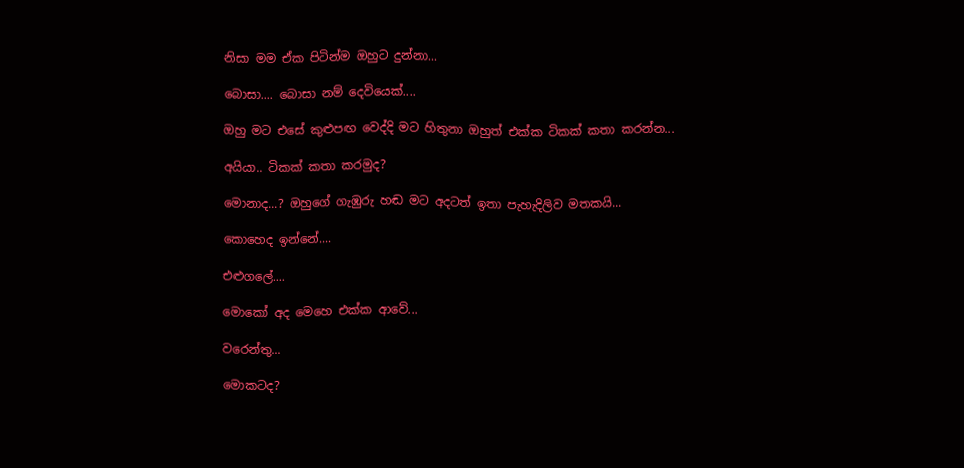නිසා මම ඒක පිටින්ම ඔහුට දුන්නා...

බොසා.... බොසා නම් දෙවියෙක්....

ඔහු මට එසේ කුළුපඟ වෙද්දි මට හිතුනා ඔහුත් එක්ක ටිකක් කතා කරන්න...

අයියා.. ටිකක් කතා කරමුද?

මොනාද...? ඔහුගේ ගැඹුරු හඬ මට අදටත් ඉතා පැහැදිලිව මතකයි...

කොහෙද ඉන්නේ....

එළුගලේ....

මොකෝ අද මෙහෙ එක්ක ආවේ...

වරෙන්තු...

මොකටද?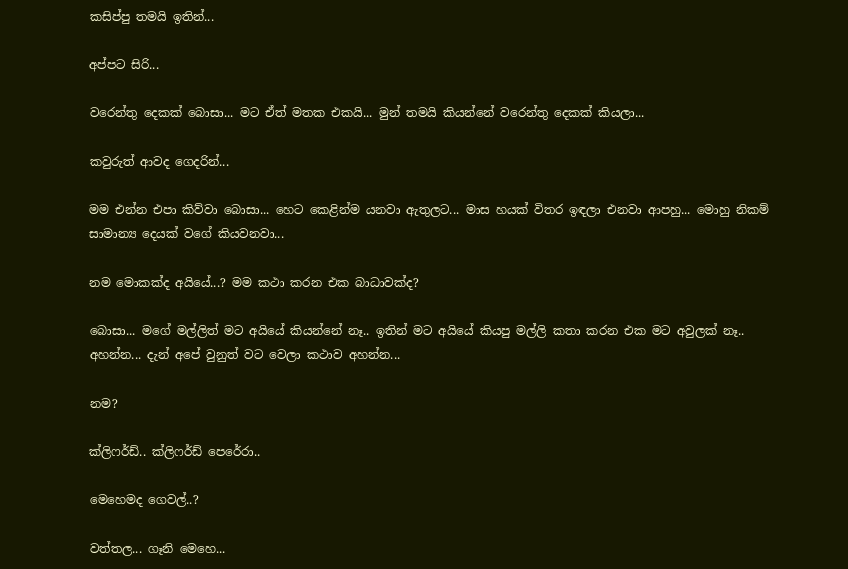කසිප්පු තමයි ඉතින්...

අප්පට සිරි...

වරෙන්තු දෙකක් බොසා... මට ඒත් මතක එකයි... මුන් තමයි කියන්නේ වරෙන්තු දෙකක් කියලා...

කවුරුත් ආවද ගෙදරින්...

මම එන්න එපා කිව්වා බොසා... හෙට කෙළින්ම යනවා ඇතුලට... මාස හයක් විතර ඉඳලා එනවා ආපහු... මොහු නිකම් සාමාන්‍ය දෙයක් වගේ කියවනවා...

නම මොකක්ද අයියේ...? මම කථා කරන එක බාධාවක්ද?

බොසා... මගේ මල්ලිත් මට අයියේ කියන්නේ නෑ.. ඉතින් මට අයියේ කියපු මල්ලි කතා කරන එක මට අවුලක් නෑ.. අහන්න... දැන් අපේ වුනුත් වට වෙලා කථාව අහන්න...

නම?

ක්ලිෆර්ඩ්.. ක්ලිෆර්ඩ් පෙරේරා..

මෙහෙමද ගෙවල්..?

වත්තල... ගෑනි මෙහෙ...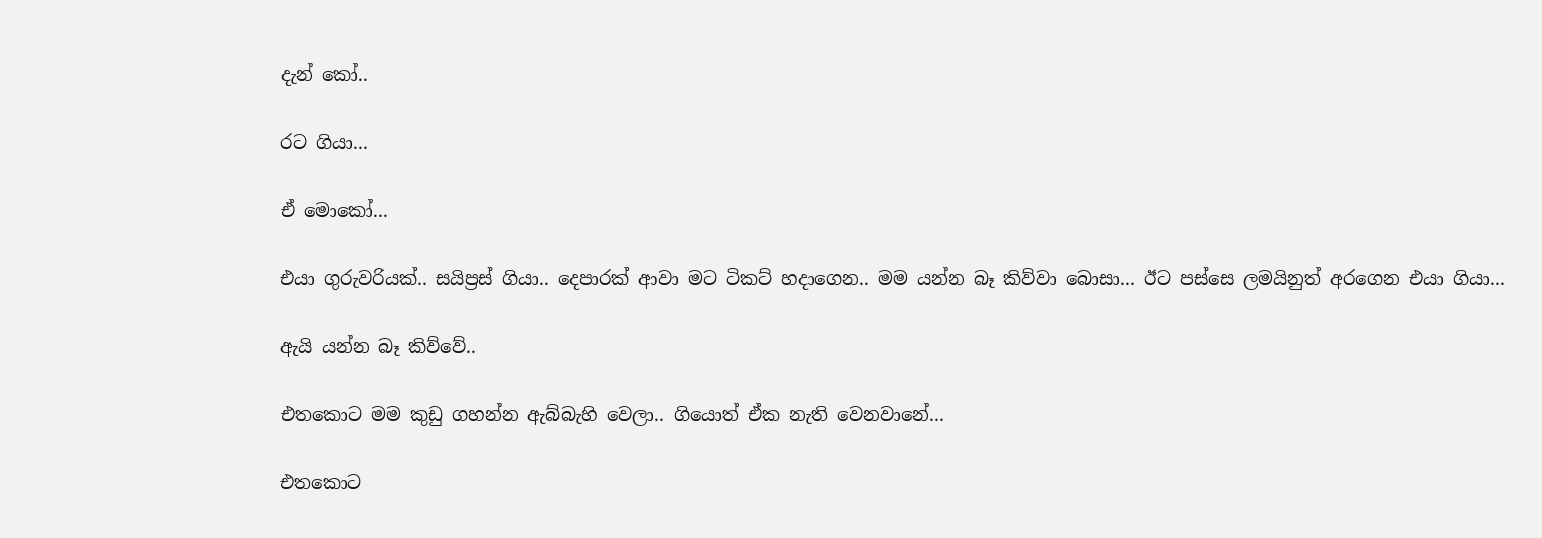දැන් කෝ..

රට ගියා...

ඒ මොකෝ...

එයා ගුරුවරියක්.. සයිප්‍රස් ගියා.. දෙපාරක් ආවා මට ටිකට් හදාගෙන.. මම යන්න බෑ කිව්වා බොසා... ඊට පස්සෙ ලමයිනුත් අරගෙන එයා ගියා...

ඇයි යන්න බෑ කිව්වේ..

එතකොට මම කුඩු ගහන්න ඇබ්බැහි වෙලා.. ගියොත් ඒක නැති වෙනවානේ...

එතකොට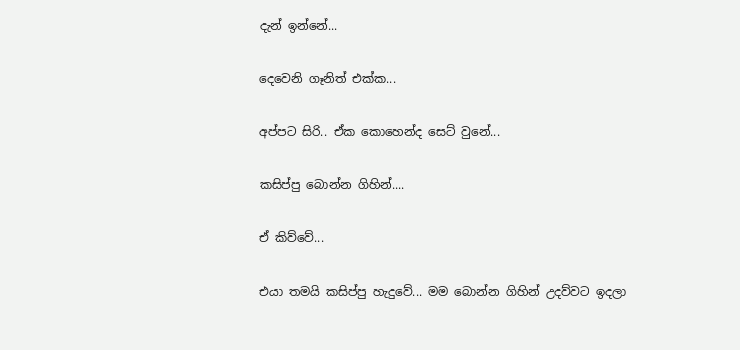දැන් ඉන්නේ...

දෙවෙනි ගෑනිත් එක්ක...

අප්පට සිරි.. ඒක කොහෙන්ද සෙට් වුනේ...

කසිප්පු බොන්න ගිහින්....

ඒ කිව්වේ...

එයා තමයි කසිප්පු හැදුවේ... මම බොන්න ගිහින් උදව්වට ඉදලා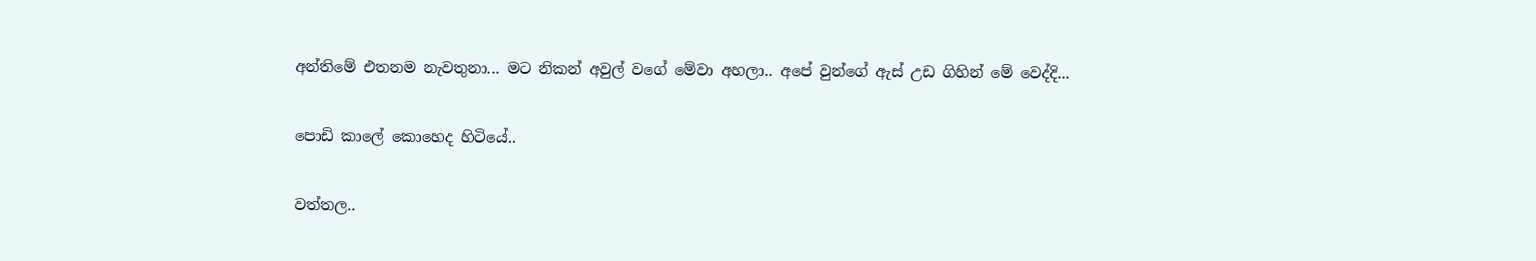අන්තිමේ එතනම නැවතුනා... මට නිකන් අවුල් වගේ මේවා අහලා.. අපේ වුන්ගේ ඇස් උඩ ගිහින් මේ වෙද්දි...

පොඩි කාලේ කොහෙද හිටියේ..

වත්තල..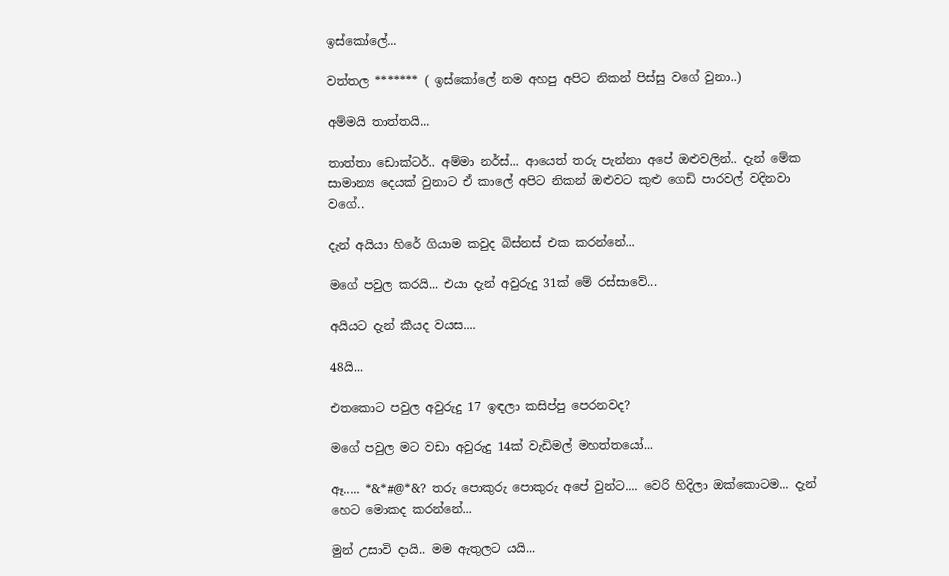ඉස්කෝලේ...

වත්තල ******* ( ඉස්කෝලේ නම අහපු අපිට නිකන් පිස්සු වගේ වුනා..)

අම්මයි තාත්තයි...

තාත්තා ඩොක්ටර්.. අම්මා නර්ස්... ආයෙත් තරු පැන්නා අපේ ඔළුවලින්.. දැන් මේක සාමාන්‍ය දෙයක් වුනාට ඒ කාලේ අපිට නිකන් ඔළුවට කුළු ගෙඩි පාරවල් වදිනවා වගේ..

දැන් අයියා හිරේ ගියාම කවුද බිස්නස් එක කරන්නේ...

මගේ පවුල කරයි... එයා දැන් අවුරුදු 31ක් මේ රස්සාවේ...

අයියට දැන් කීයද වයස....

48යි...

එතකොට පවුල අවුරුදු 17 ඉඳලා කසිප්පු පෙරනවද?

මගේ පවුල මට වඩා අවුරුදු 14ක් වැඩිමල් මහත්තයෝ...

ඈ..... *&*#@*&? තරු පොකුරු පොකුරු අපේ වුන්ට.... වෙරි හිදිලා ඔක්කොටම... දැන් හෙට මොකද කරන්නේ...

මුන් උසාවි දායි.. මම ඇතුලට යයි...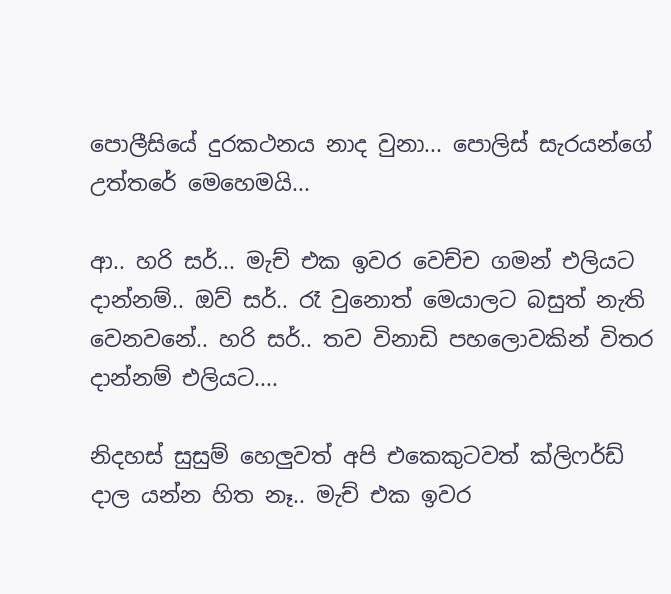පොලීසියේ දුරකථනය නාද වුනා... පොලිස් සැරයන්ගේ උත්තරේ මෙහෙමයි...

ආ.. හරි සර්... මැච් එක ඉවර වෙච්ච ගමන් එලියට දාන්නම්.. ඔව් සර්.. රෑ වුනොත් මෙයාලට බසුත් නැති වෙනවනේ.. හරි සර්.. තව විනාඩි පහලොවකින් විතර දාන්නම් එලියට....

නිදහස් සුසුම් හෙලුවත් අපි එකෙකුටවත් ක්ලිෆර්ඩ් දාල යන්න හිත නෑ.. මැච් එක ඉවර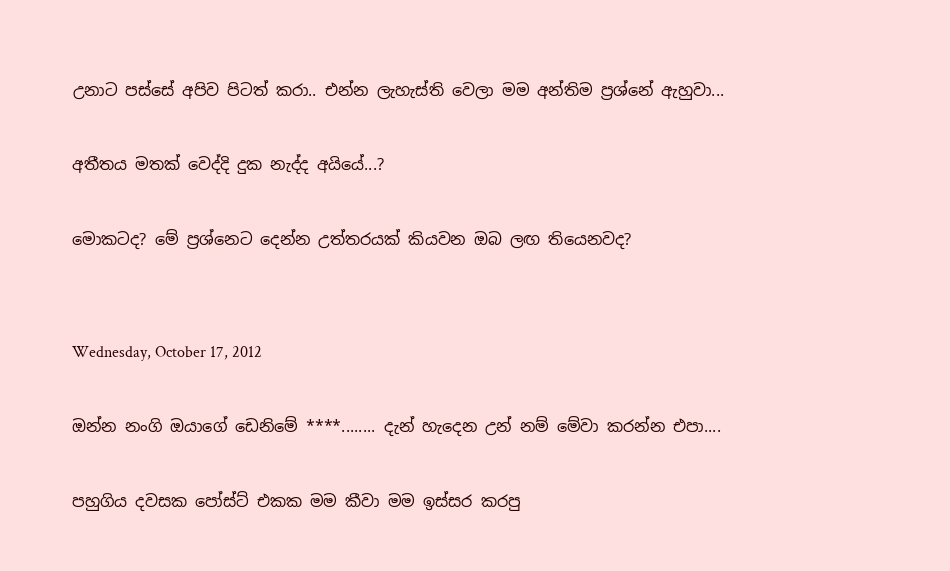උනාට පස්සේ අපිව පිටත් කරා.. එන්න ලැහැස්ති වෙලා මම අන්තිම ප්‍රශ්නේ ඇහුවා...

අතීතය මතක් වෙද්දි දුක නැද්ද අයියේ...?

මොකටද? මේ ප්‍රශ්නෙට දෙන්න උත්තරයක් කියවන ඔබ ලඟ තියෙනවද?


Wednesday, October 17, 2012

ඔන්න නංගි ඔයාගේ ඩෙනිමේ ****........ දැන් හැදෙන උන් නම් මේවා කරන්න එපා....

පහුගිය දවසක පෝස්ට් එකක මම කීවා මම ඉස්සර කරපු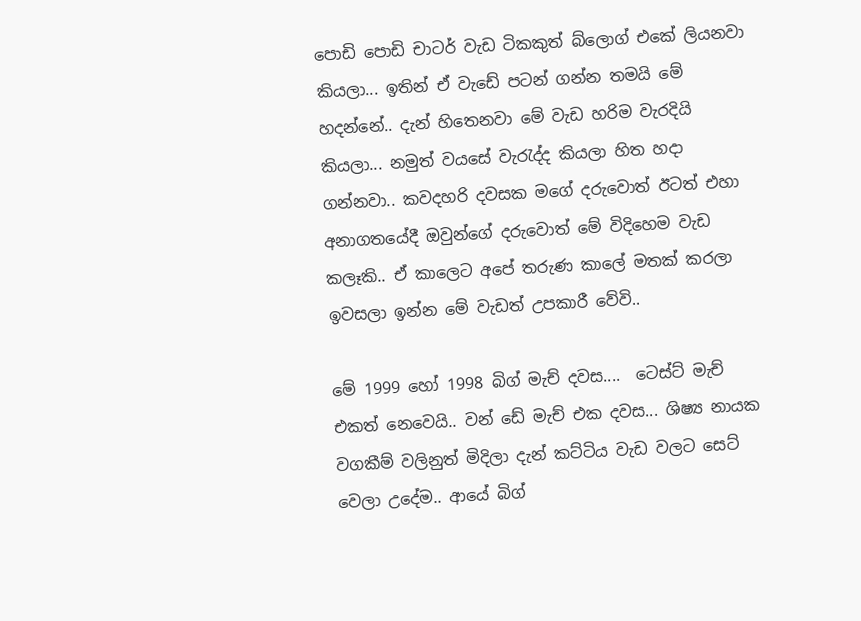පොඩි පොඩි චාටර් වැඩ ටිකකුත් බ්ලොග් එකේ ලියනවා කියලා... ඉතින් ඒ වැඩේ පටන් ගන්න තමයි මේ හදන්නේ.. දැන් හිතෙනවා මේ වැඩ හරිම වැරදියි කියලා... නමුත් වයසේ වැරැද්ද කියලා හිත හදා ගන්නවා.. කවදහරි දවසක මගේ දරුවොත් ඊටත් එහා අනාගතයේදී ඔවුන්ගේ දරුවොත් මේ විදිහෙම වැඩ කලෑකි.. ඒ කාලෙට අපේ තරුණ කාලේ මතක් කරලා ඉවසලා ඉන්න මේ වැඩත් උපකාරී වේවි..

මේ 1999 හෝ 1998 බිග් මැච් දවස....  ටෙස්ට් මැච් එකත් නෙවෙයි.. වන් ඩේ මැච් එක දවස... ශිෂ්‍ය නායක වගකීම් වලිනුත් මිදිලා දැන් කට්ටිය වැඩ වලට සෙට් වෙලා උදේම.. ආයේ බිග්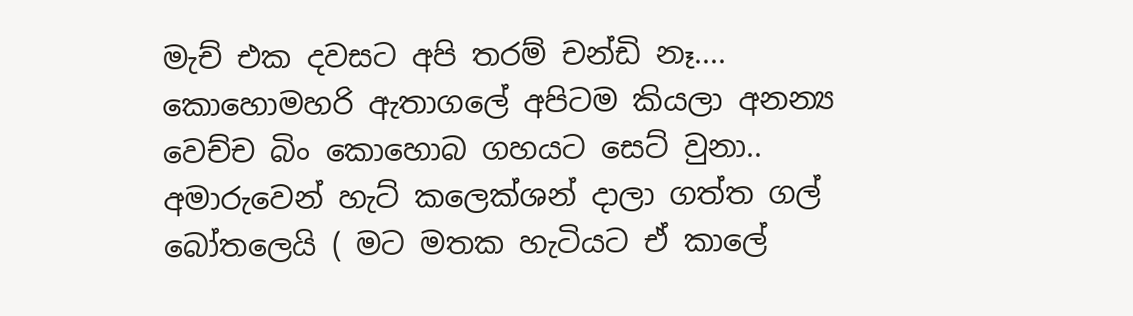මැච් එක දවසට අපි තරම් චන්ඩි නෑ.... කොහොමහරි ඇතාගලේ අපිටම කියලා අනන්‍ය වෙච්ච බිං කොහොබ ගහයට සෙට් වුනා.. අමාරුවෙන් හැට් කලෙක්ශන් දාලා ගත්ත ගල් බෝතලෙයි ( මට මතක හැටියට ඒ කාලේ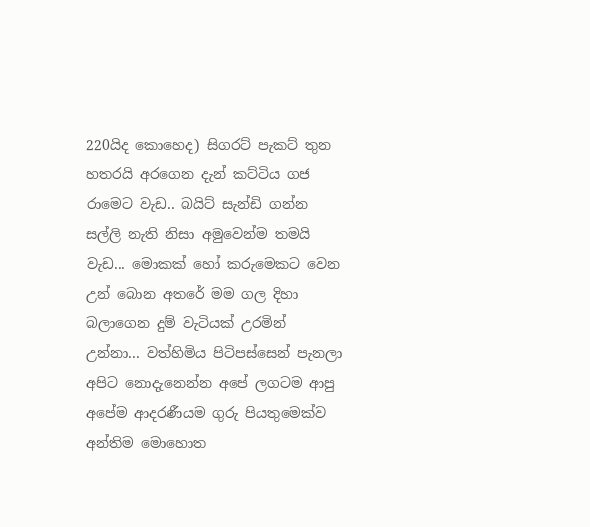220යිද කොහෙද) සිගරට් පැකට් තුන හතරයි අරගෙන දැන් කට්ටිය ගජ රාමෙට වැඩ.. බයිට් සැන්ඩි ගන්න සල්ලි නැති නිසා අමුවෙන්ම තමයි වැඩ... මොකක් හෝ කරුමෙකට වෙන උන් බොන අතරේ මම ගල දිහා බලාගෙන දුම් වැටියක් උරමින් උන්නා... වත්හිමිය පිටිපස්සෙන් පැනලා අපිට නොදැනෙන්න අපේ ලගටම ආපු අපේම ආදරණීයම ගුරු පියතුමෙක්ව අන්තිම මොහොත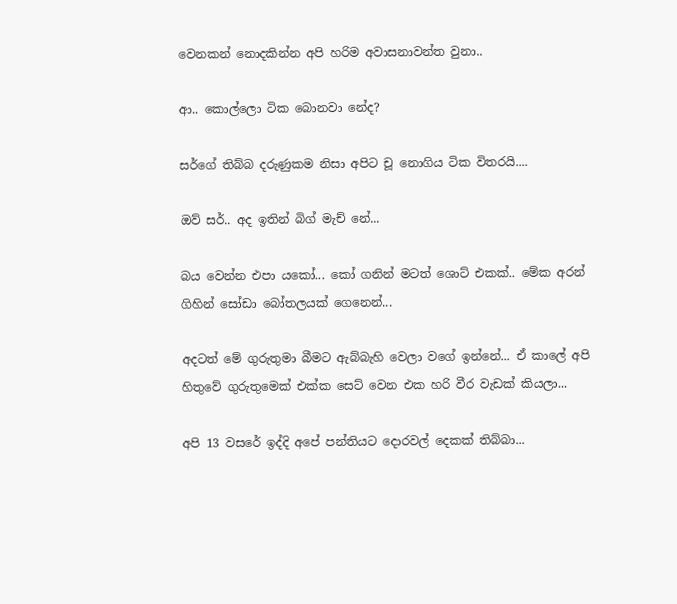වෙනකන් නොදකින්න අපි හරිම අවාසනාවන්ත වුනා..

ආ.. කොල්ලො ටික බොනවා නේද?

සර්ගේ තිබ්බ දරුණුකම නිසා අපිට චූ නොගිය ටික විතරයි....

ඔව් සර්.. අද ඉතින් බිග් මැච් නේ...

බය වෙන්න එපා යකෝ... කෝ ගනින් මටත් ශොට් එකක්.. මේක අරන් ගිහින් සෝඩා බෝතලයක් ගෙනෙන්...

අදටත් මේ ගුරුතුමා බීමට ඇබ්බැහි වෙලා වගේ ඉන්නේ... ඒ කාලේ අපි හිතුවේ ගුරුතුමෙක් එක්ක සෙට් වෙන එක හරි වීර වැඩක් කියලා...

අපි 13 වසරේ ඉද්දි අපේ පන්තියට දොරවල් දෙකක් තිබ්බා...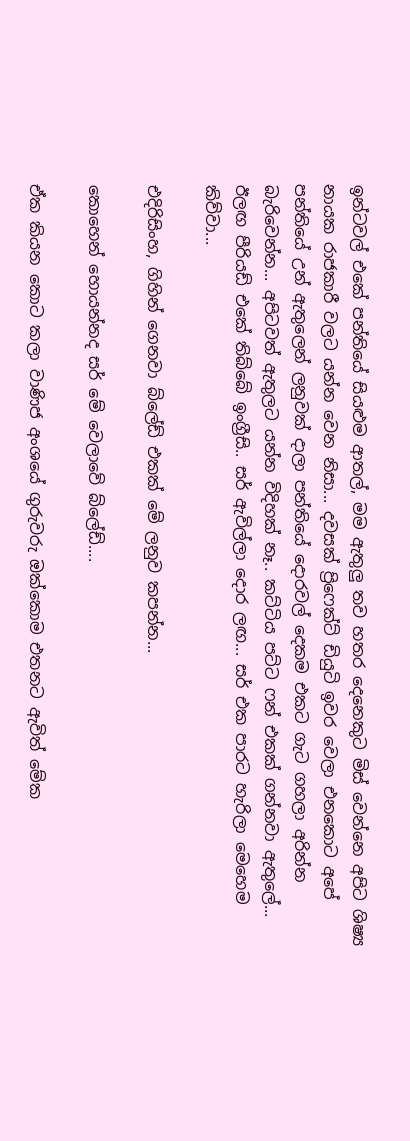ඉන්ටවල් එකේ පන්තියේ සියළුම ආතල්, මම ඇතුලු තව හතර දෙනෙකුට මිස් වෙන්නෙ අපිට ශිෂ්‍ය නායක රාජකාරී වලට යන්න වෙන නිසා... දවසක් ප්‍රිෆෙක්ට් ඩියුටි ඉවර වෙලා එනකොට අපේ පන්තියේ උන් ඇතුලෙන් ලනුවක් දාලා පන්තියේ දොරවල් දෙකම එකට ගැට ගහලා අරින්න බැරිවෙන්න... අපිටවත් ඇතුලට යන්න විදිහක් නෑ.. කට්ටිය පට්ට ෆන් එකක් ගන්නවා ඇතුලේ... ඊලඟ පීරියඩ් එකේ තිබ්බේ ඉංග්‍රීසි.. සර් ඇවිල්ලා දොර ලඟ... සර් එක පාරට හැරිලා මෙහෙම කිව්වා...

එදිරිසිංහ, ගිහින් ගෙනවා බ්ලේඩ් එකක් මේ ලනුව කපන්න...

කොහෙන් හොයන්නද සර් මේ වෙලාවේ බ්ලේඩ්....

ඒක කියන කොට කලා වාණිජ අංශයේ ගුරුවරු ඔක්කොම එතනට ඇවිත් මේක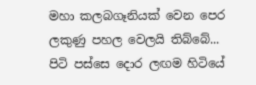මහා කලබගෑනියක් වෙන පෙර ලකුණු පහල වෙලයි තිබ්බේ... පිටි පස්සෙ දොර ලඟම හිටියේ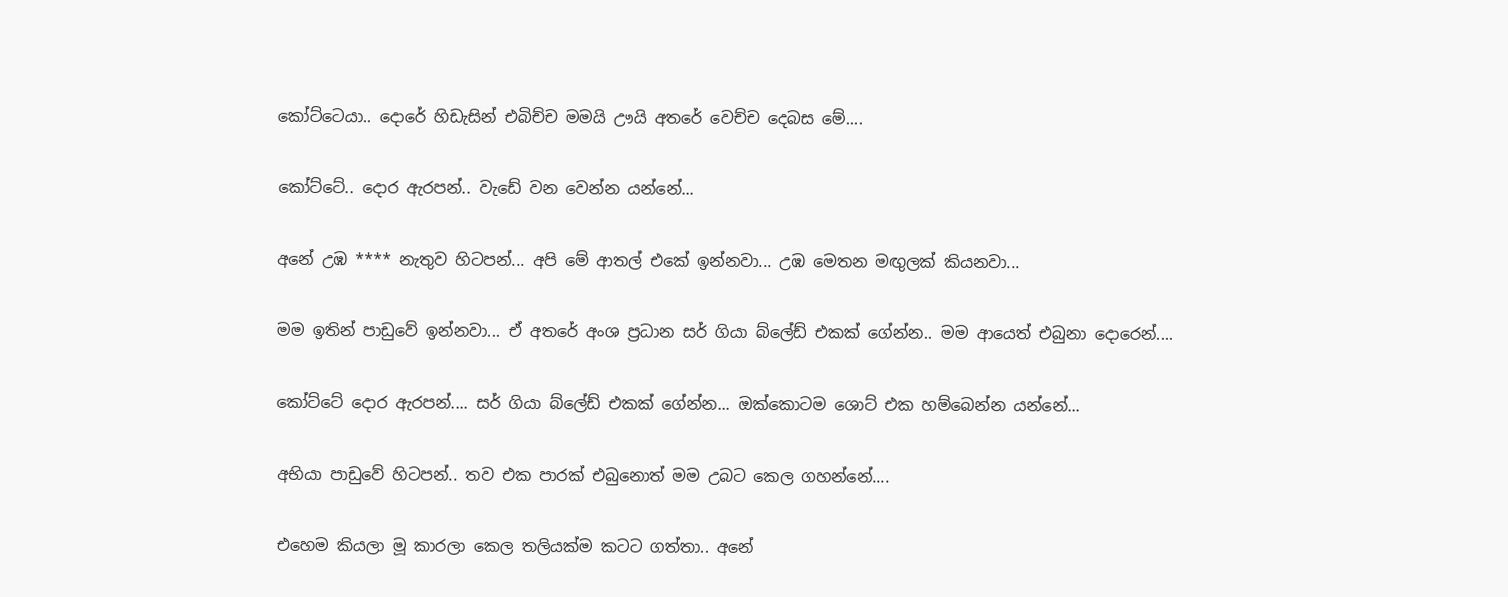කෝට්ටෙයා.. දොරේ හිඩැසින් එබිච්ච මමයි ඌයි අතරේ වෙච්ච දෙබස මේ....

කෝට්ටේ.. දොර ඇරපන්.. වැඩේ වන වෙන්න යන්නේ...

අනේ උඹ **** නැතුව හිටපන්... අපි මේ ආතල් එකේ ඉන්නවා... උඹ මෙතන මඟුලක් කියනවා...

මම ඉතින් පාඩුවේ ඉන්නවා... ඒ අතරේ අංශ ප්‍රධාන සර් ගියා බ්ලේඩ් එකක් ගේන්න.. මම ආයෙත් එබුනා දොරෙන්....

කෝට්ටේ දොර ඇරපන්.... සර් ගියා බ්ලේඩ් එකක් ගේන්න... ඔක්කොටම ශොට් එක හම්බෙන්න යන්නේ...

අභියා පාඩුවේ හිටපන්.. තව එක පාරක් එබුනොත් මම උබට කෙල ගහන්නේ....

එහෙම කියලා මූ කාරලා කෙල තලියක්ම කටට ගත්තා.. අනේ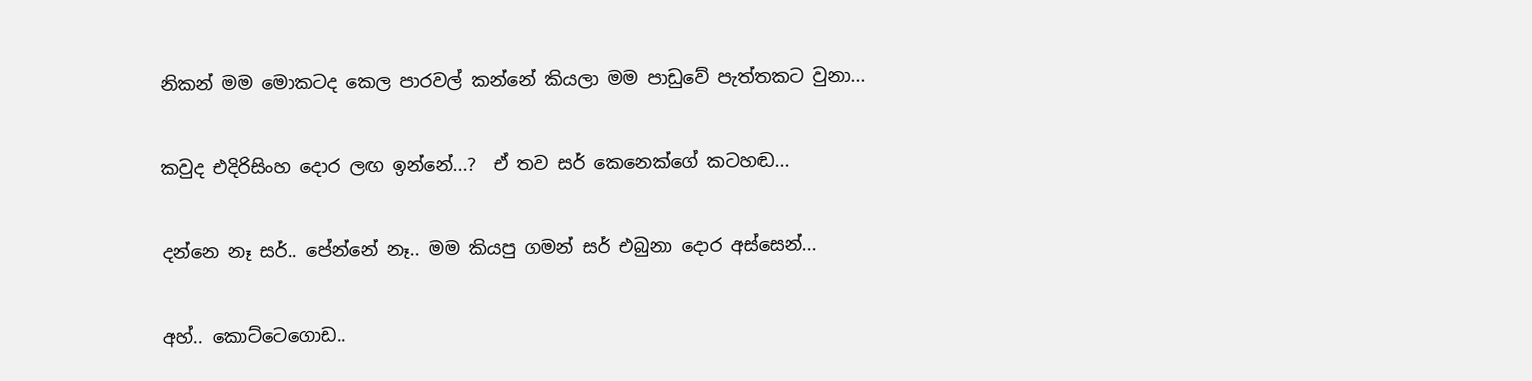නිකන් මම මොකටද කෙල පාරවල් කන්නේ කියලා මම පාඩුවේ පැත්තකට වුනා...

කවුද එදිරිසිංහ දොර ලඟ ඉන්නේ...?  ඒ තව සර් කෙනෙක්ගේ කටහඬ...

දන්නෙ නෑ සර්.. පේන්නේ නෑ.. මම කියපු ගමන් සර් එබුනා දොර අස්සෙන්...

අහ්.. කොට්ටෙගොඩ..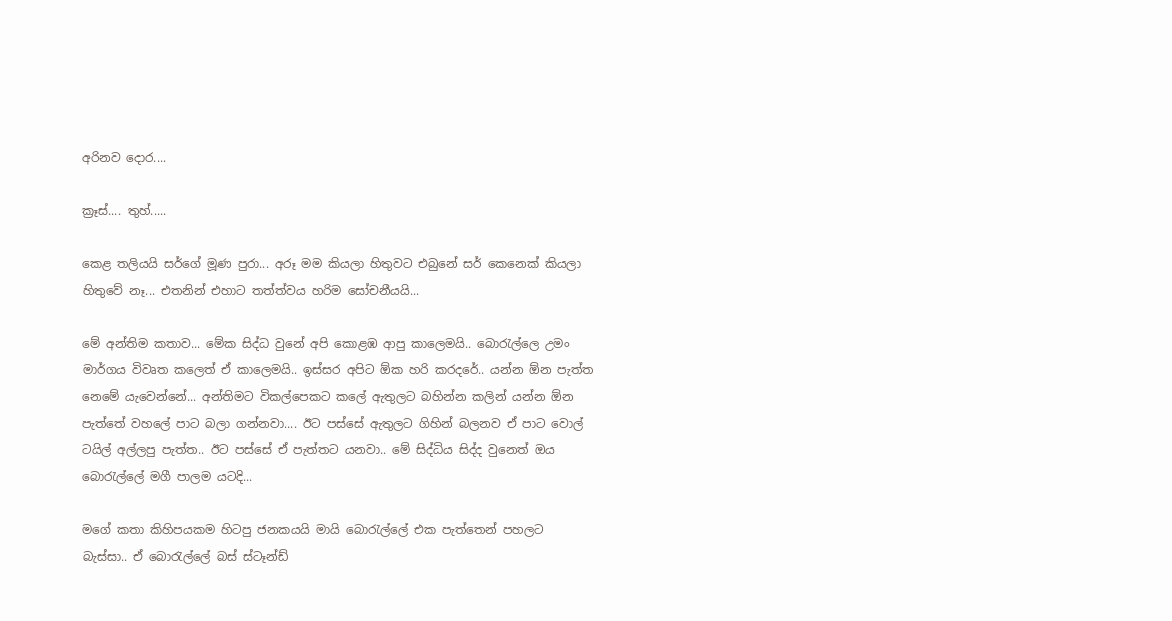අරිනව දොර....

ක්‍රෑස්.... තුහ්.....

කෙළ තලියයි සර්ගේ මූණ පුරා... අරූ මම කියලා හිතුවට එබුනේ සර් කෙනෙක් කියලා හිතුවේ නෑ... එතනින් එහාට තත්ත්වය හරිම සෝචනීයයි...

මේ අන්තිම කතාව... මේක සිද්ධ වුනේ අපි කොළඹ ආපු කාලෙමයි.. බොරැල්ලෙ උමං මාර්ගය විවෘත කලෙත් ඒ කාලෙමයි.. ඉස්සර අපිට ඕක හරි කරදරේ.. යන්න ඕන පැත්ත නෙමේ යැවෙන්නේ... අන්තිමට විකල්පෙකට කලේ ඇතුලට බහින්න කලින් යන්න ඕන පැත්තේ වහලේ පාට බලා ගන්නවා.... ඊට පස්සේ ඇතුලට ගිහින් බලනව ඒ පාට වොල් ටයිල් අල්ලපු පැත්ත.. ඊට පස්සේ ඒ පැත්තට යනවා.. මේ සිද්ධිය සිද්ද වුනෙත් ඔය බොරැල්ලේ මගී පාලම යටදි...

මගේ කතා කිහිපයකම හිටපු ජනකයයි මායි බොරැල්ලේ එක පැත්තෙන් පහලට බැස්සා.. ඒ බොරැල්ලේ බස් ස්ටෑන්ඩ්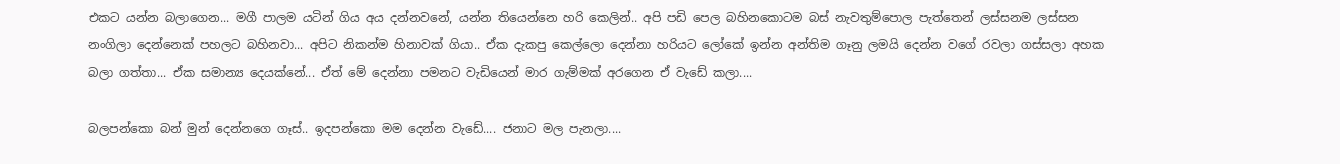එකට යන්න බලාගෙන... මගී පාලම යටින් ගිය අය දන්නවනේ, යන්න තියෙන්නෙ හරි කෙලින්.. අපි පඩි පෙල බහිනකොටම බස් නැවතුම්පොල පැත්තෙන් ලස්සනම ලස්සන නංගිලා දෙන්නෙක් පහලට බහිනවා... අපිට නිකන්ම හිනාවක් ගියා.. ඒක දැකපු කෙල්ලො දෙන්නා හරියට ලෝකේ ඉන්න අන්තිම ගෑනු ලමයි දෙන්න වගේ රවලා ගස්සලා අහක බලා ගත්තා... ඒක සමාන්‍ය දෙයක්නේ... ඒත් මේ දෙන්නා පමනට වැඩියෙන් මාර ගැම්මක් අරගෙන ඒ වැඩේ කලා....

බලපන්කො බන් මුන් දෙන්නගෙ ගෑස්.. ඉදපන්කො මම දෙන්න වැඩේ.... ජනාට මල පැනලා....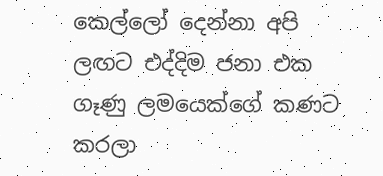කෙල්ලෝ දෙන්නා අපි ලඟට එද්දිම ජනා එක ගෑණු ලමයෙක්ගේ කණට කරලා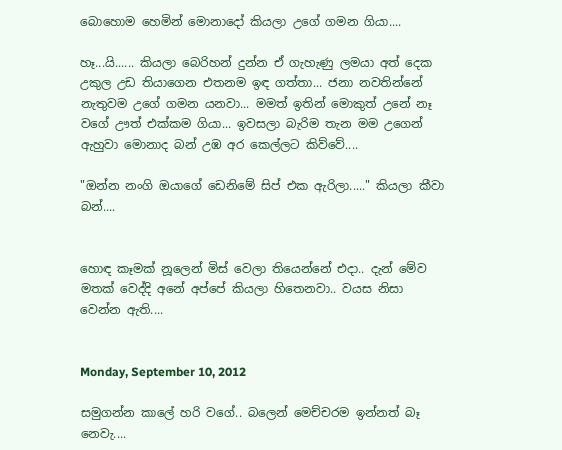බොහොම හෙමින් මොනාදෝ කියලා උගේ ගමන ගියා....

හෑ...යි...... කියලා බෙරිහන් දුන්න ඒ ගැහැණු ලමයා අත් දෙක උකුල උඩ තියාගෙන එතනම ඉඳ ගත්තා... ජනා නවතින්නේ නැතුවම උගේ ගමන යනවා... මමත් ඉතින් මොකුත් උනේ නෑ වගේ ඌත් එක්කම ගියා... ඉවසලා බැරිම තැන මම උගෙන් ඇහුවා මොනාද බන් උඹ අර කෙල්ලට කිව්වේ....

"ඔන්න නංගි ඔයාගේ ඩෙනිමේ සිප් එක ඇරිලා....." කියලා කීවා බන්....


හොඳ කෑමක් නූලෙන් මිස් වෙලා තියෙන්නේ එදා.. දැන් මේව මතක් වෙද්දි අනේ අප්පේ කියලා හිතෙනවා.. වයස නිසා වෙන්න ඇති....


Monday, September 10, 2012

සමුගන්න කාලේ හරි වගේ.. බලෙන් මෙච්චරම ඉන්නත් බෑ නෙවැ....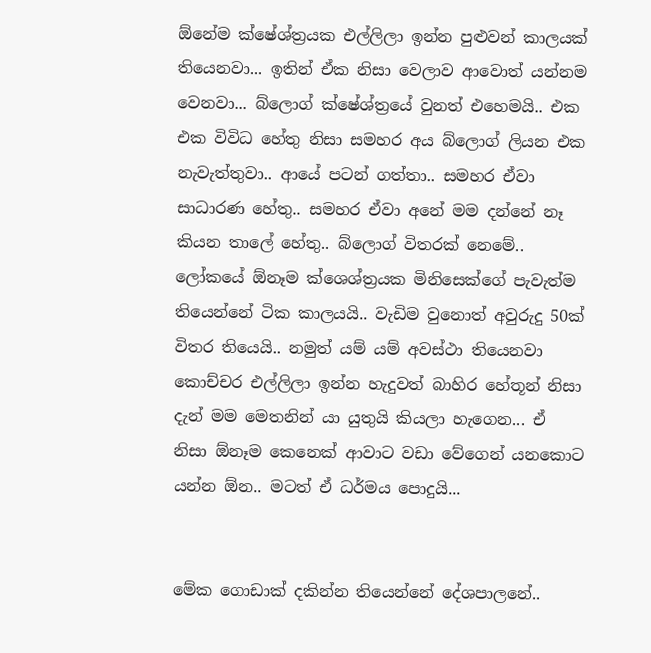ඕනේම ක්ෂේශ්ත්‍රයක එල්ලිලා ඉන්න පුළුවන් කාලයක් තියෙනවා... ඉතින් ඒක නිසා වෙලාව ආවොත් යන්නම වෙනවා... බ්ලොග් ක්ෂේශ්ත්‍රයේ වුනත් එහෙමයි.. එක එක විවිධ හේතු නිසා සමහර අය බ්ලොග් ලියන එක නැවැත්තුවා.. ආයේ පටන් ගත්තා.. සමහර ඒවා සාධාරණ හේතු.. සමහර ඒවා අනේ මම දන්නේ නෑ කියන තාලේ හේතු.. බ්ලොග් විතරක් නෙමේ.. ලෝකයේ ඕනෑම ක්ශෙශ්ත්‍රයක මිනිසෙක්ගේ පැවැත්ම තියෙන්නේ ටික කාලයයි.. වැඩිම වුනොත් අවුරුදු 50ක් විතර තියෙයි.. නමුත් යම් යම් අවස්ථා තියෙනවා කොච්චර එල්ලිලා ඉන්න හැදුවත් බාහිර හේතූන් නිසා දැන් මම මෙතනින් යා යුතුයි කියලා හැගෙන... ඒ නිසා ඕනෑම කෙනෙක් ආවාට වඩා වේගෙන් යනකොට යන්න ඕන.. මටත් ඒ ධර්මය පොදුයි...


මේක ගොඩාක් දකින්න තියෙන්නේ දේශපාලනේ..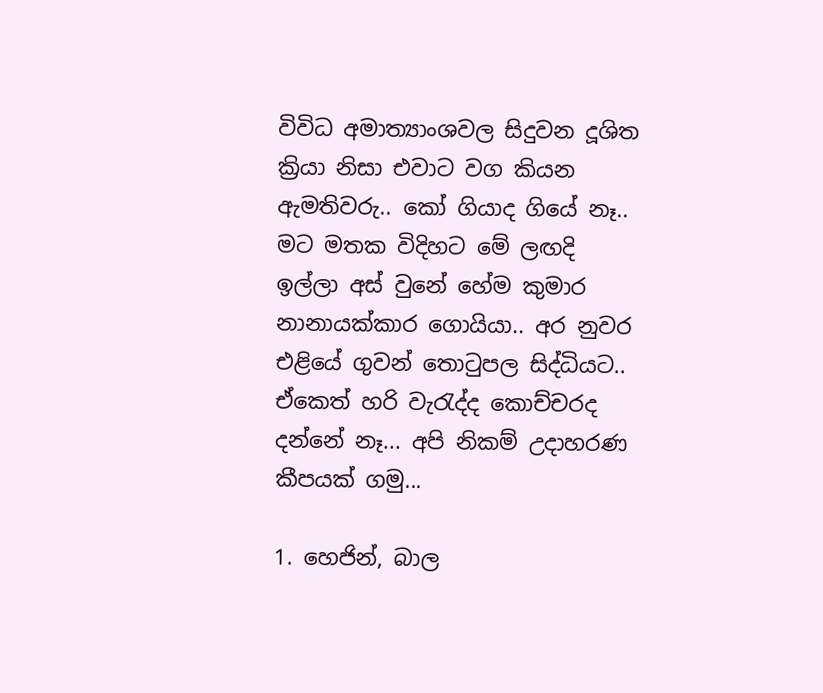විවිධ අමාත්‍යාංශවල සිදුවන දූශිත ක්‍රියා නිසා එවාට වග කියන ඇමතිවරු.. කෝ ගියාද ගියේ නෑ.. මට මතක විදිහට මේ ලඟදි ඉල්ලා අස් වුනේ හේම කුමාර නානායක්කාර ගොයියා.. අර නුවර එළියේ ගුවන් තොටුපල සිද්ධියට.. ඒකෙත් හරි වැරැද්ද කොච්චරද දන්නේ නෑ... අපි නිකම් උදාහරණ කීපයක් ගමු...

1. හෙජින්, බාල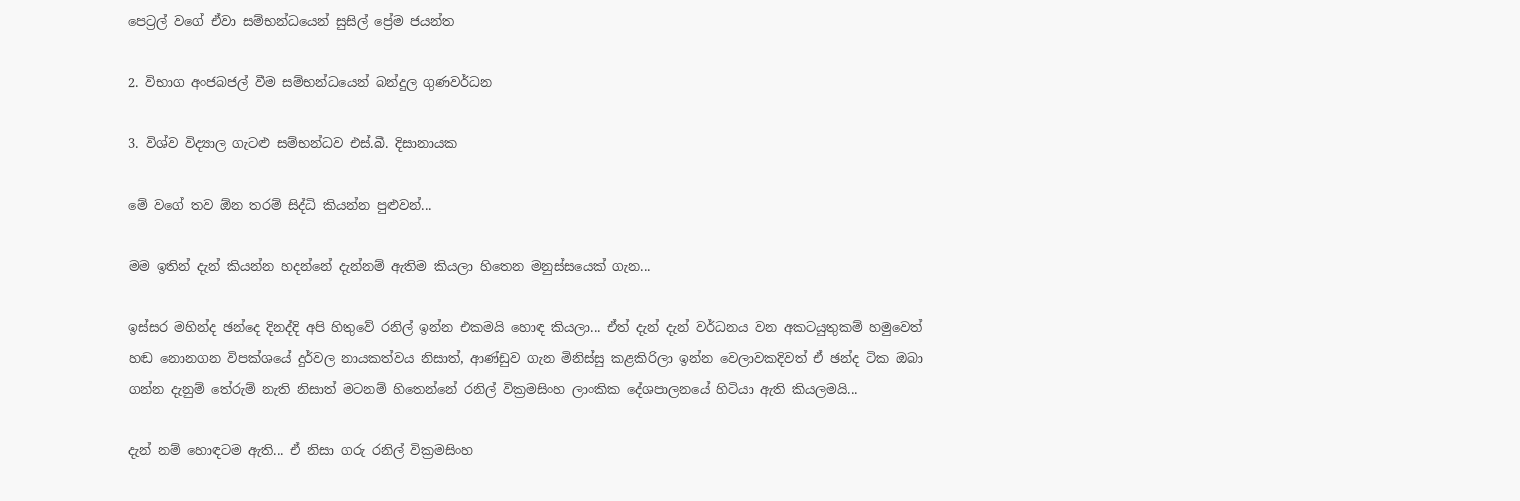පෙට්‍රල් වගේ ඒවා සම්භන්ධයෙන් සුසිල් ප්‍රේම ජයන්ත

2. විභාග අංජබජල් වීම සම්භන්ධයෙන් බන්දුල ගුණවර්ධන

3. විශ්ව විද්‍යාල ගැටළු සම්භන්ධව එස්.බී. දිසානායක

මේ වගේ තව ඕන තරම් සිද්ධි කියන්න පුළුවන්...

මම ඉතින් දැන් කියන්න හදන්නේ දැන්නම් ඇතිම කියලා හිතෙන මනුස්සයෙක් ගැන...

ඉස්සර මහින්ද ඡන්දෙ දිනද්දි අපි හිතුවේ රනිල් ඉන්න එකමයි හොඳ කියලා... ඒත් දැන් දැන් වර්ධනය වන අකටයුතුකම් හමුවෙත් හඬ නොනගන විපක්ශයේ දුර්වල නායකත්වය නිසාත්, ආණ්ඩුව ගැන මිනිස්සු කළකිරිලා ඉන්න වෙලාවකදිවත් ඒ ඡන්ද ටික ඔබා ගන්න දැනුම් තේරුම් නැති නිසාත් මටනම් හිතෙන්නේ රනිල් වික්‍රමසිංහ ලාංකික දේශපාලනයේ හිටියා ඇති කියලමයි...

දැන් නම් හොඳටම ඇති... ඒ නිසා ගරු රනිල් වික්‍රමසිංහ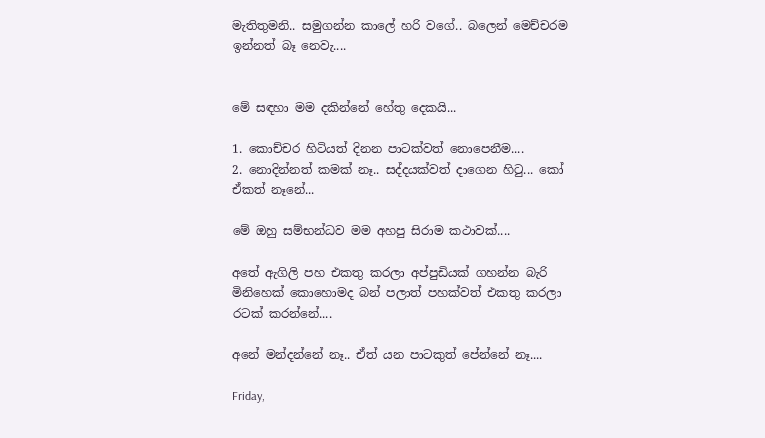මැතිතුමනි.. සමුගන්න කාලේ හරි වගේ.. බලෙන් මෙච්චරම ඉන්නත් බෑ නෙවැ....


මේ සඳහා මම දකින්නේ හේතු දෙකයි...

1. කොච්චර හිටියත් දිනන පාටක්වත් නොපෙනීම....
2. නොදින්නත් කමක් නෑ.. සද්දයක්වත් දාගෙන හිටු... කෝ ඒකත් නෑනේ...

මේ ඔහු සම්භන්ධව මම අහපු සිරාම කථාවක්....

අතේ ඇගිලි පහ එකතු කරලා අප්පුඩියක් ගහන්න බැරි මිනිහෙක් කොහොමද බන් පලාත් පහක්වත් එකතු කරලා රටක් කරන්නේ....

අනේ මන්දන්නේ නෑ.. ඒත් යන පාටකුත් පේන්නේ නෑ....

Friday,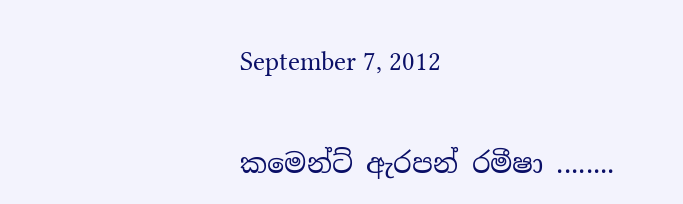September 7, 2012

කමෙන්ට් ඇරපන් රමීෂා ........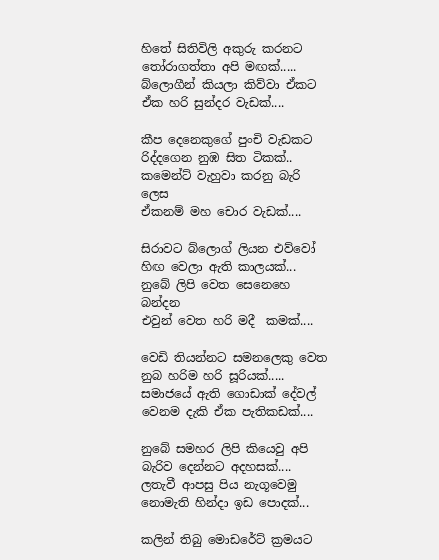හිතේ සිතිවිලි අකුරු කරනට
තෝරාගත්තා අපි මඟක්.....
බ්ලොගීන් කියලා කිව්වා ඒකට
ඒක හරි සුන්දර වැඩක්....

කීප දෙනෙකුගේ පුංචි වැඩකට
රිද්දගෙන නුඹ සිත ටිකක්..
කමෙන්ට් වැහුවා කරනු බැරි ලෙස
ඒකනම් මහ චොර වැඩක්....

සිරාවට බ්ලොග් ලියන එව්වෝ
හිඟ වෙලා ඇති කාලයක්...
නුබේ ලිපි වෙත සෙනෙහෙ බන්දන
එවුන් වෙත හරි මදී  කමක්....

වෙඩි තියන්නට සමනලෙකු වෙත
නුබ හරිම හරි සූරියක්.....
සමාජයේ ඇති ගොඩාක් දේවල්
වෙනම ‌‍දැකි ඒක පැතිකඩක්....

නුබේ සමහර ලිපි කියෙවු අපි
බැරිව දෙන්නට අදහසක්....
ලතැවී ආපසු පිය නැගූවෙමු
නොමැති හින්දා ඉඩ පොදක්...

කලින් තිබු මොඩරේට් ක්‍රමයට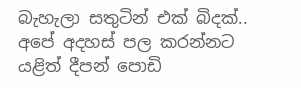බැහැලා සතුටින් එක් බිදක්..
අපේ අදහස් පල කරන්නට
යළිත් දීපන් පොඩි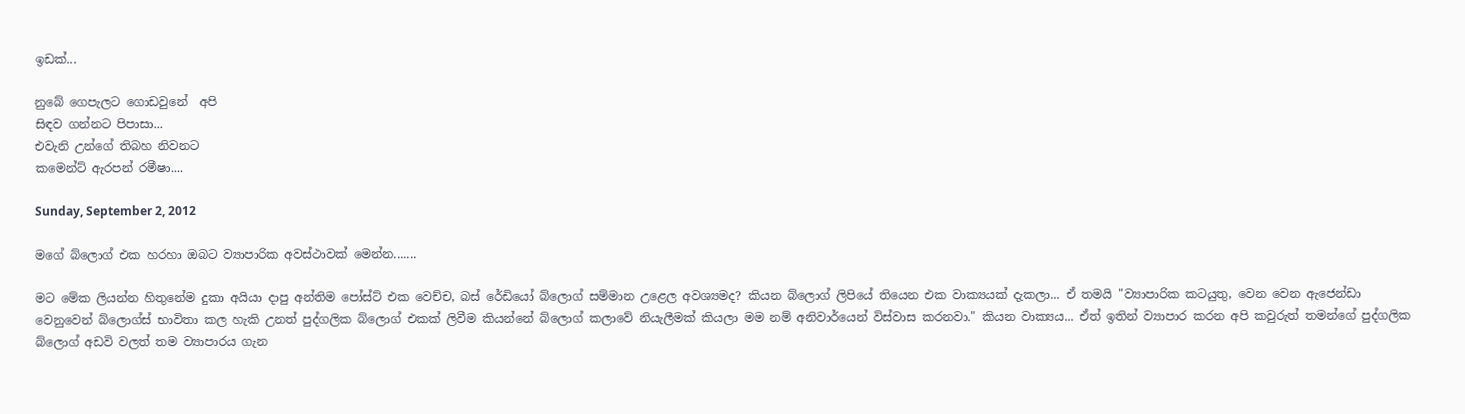ඉඩක්...

නුබේ ගෙපැලට ගොඩවුනේ  අපි
සිඳව ගන්නට පිපාසා...
එවැනි උන්ගේ තිබහ නිවනට
කමෙන්ට් ඇරපන් රමීෂා....

Sunday, September 2, 2012

මගේ බ්ලොග් එක හරහා ඔබට ව්‍යාපාරික අවස්ථාවක් මෙන්න.......

මට මේක ලියන්න හිතුනේම දුකා අයියා දාපු අන්තිම පෝස්ට් එක වෙච්ච, බස් රේඩියෝ බ්ලොග් සම්මාන උළෙල අවශ්‍යමද? කියන බ්ලොග් ලිපියේ තියෙන එක වාක්‍යයක් දැකලා... ඒ තමයි "ව්‍යාපාරික කටයුතු, වෙන වෙන ඇජෙන්ඩා වෙනුවෙන් බ්ලොග්ස් භාවිතා කල හැකි උනත් පුද්ගලික බ්ලොග් එකක් ලිවීම කියන්නේ බ්ලොග් කලාවේ නියැලීමක් කියලා මම නම් අනිවාර්යෙන් විස්වාස කරනවා." කියන වාක්‍යය... ඒත් ඉතින් ව්‍යාපාර කරන අපි කවුරුත් තමන්ගේ පුද්ගලික බ්ලොග් අඩවි වලත් තම ව්‍යාපාරය ගැන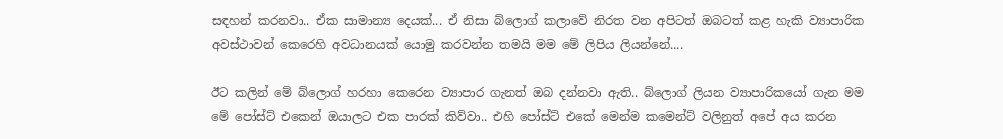සඳහන් කරනවා.. ඒක සාමාන්‍ය දෙයක්... ඒ නිසා බ්ලොග් කලාවේ නිරත වන අපිටත් ඔබටත් කළ හැකි ව්‍යාපාරික අවස්ථාවන් කෙරෙහි අවධානයක් යොමු කරවන්න තමයි මම මේ ලිපිය ලියන්නේ....

ඊට කලින් මේ බ්ලොග් හරහා කෙරෙන ව්‍යාපාර ගැනත් ඔබ දන්නවා ඇති.. බ්ලොග් ලියන ව්‍යාපාරිකයෝ ගැන මම මේ පෝස්ට් එකෙන් ඔයාලට එක පාරක් කිව්වා.. එහි පෝස්ට් එකේ මෙන්ම කමෙන්ට් වලිනුත් අපේ අය කරන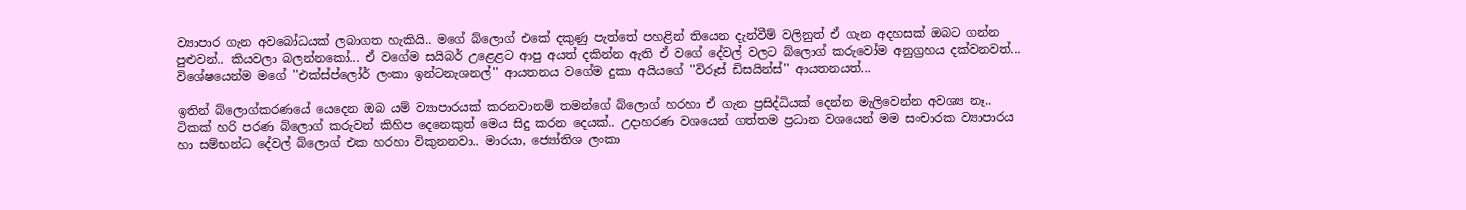ව්‍යාපාර ගැන අවබෝධයක් ලබාගත හැකියි.. මගේ බ්ලොග් එකේ දකුණු පැත්තේ පහළින් තියෙන දැන්වීම් වලිනුත් ඒ ගැන අදහසක් ඔබට ගන්න පුළුවන්.. කියවලා බලන්නකෝ... ඒ වගේම සයිබර් උළෙළට ආපු අයත් දකින්න ඇති ඒ වගේ දේවල් වලට බ්ලොග් කරුවෝම අනුග්‍රහය දක්වනවත්... විශේෂයෙන්ම මගේ ''එක්ස්ප්ලෝර් ලංකා ඉන්ටනැශනල්'' ආයතනය වගේම දුකා අයියගේ ''විරූස් ඩිසයින්ස්'' ආයතනයත්...

ඉතින් බ්ලොග්කරණයේ යෙදෙන ඔබ යම් ව්‍යාපාරයක් කරනවානම් තමන්ගේ බ්ලොග් හරහා ඒ ගැන ප්‍රසිද්ධියක් දෙන්න මැලිවෙන්න අවශ්‍ය නෑ.. ටිකක් හරි පරණ බ්ලොග් කරුවන් කිහිප දෙනෙකුත් මෙය සිදු කරන දෙයක්.. උදාහරණ වශයෙන් ගත්තම ප්‍රධාන වශයෙන් මම සංචාරක ව්‍යාපාරය හා සම්භන්ධ දේවල් බ්ලොග් එක හරහා විකුනනවා.. මාරයා, ජ්‍යෝතිශ ලංකා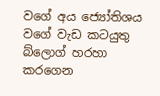වගේ අය ජ්‍යෝතිශය වගේ වැඩ කටයුතු බ්ලොග් හරහා කරගෙන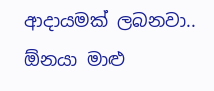ආදායමක් ලබනවා.. ඕනයා මාළු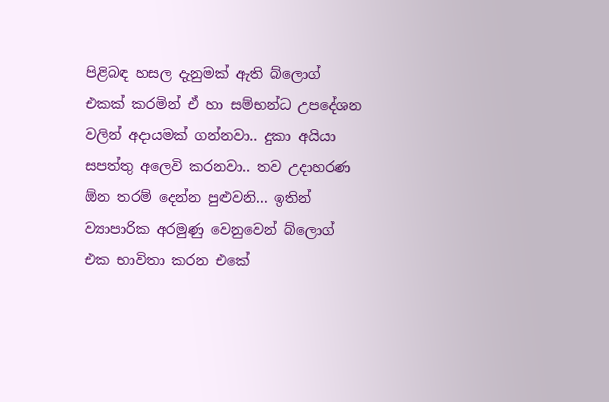පිළිබඳ හසල දැනුමක් ඇති බ්ලොග් එකක් කරමින් ඒ හා සම්භන්ධ උපදේශන වලින් අදායමක් ගන්නවා.. දුකා අයියා සපත්තු අලෙවි කරනවා.. තව උදාහරණ ඕන තරම් දෙන්න පුළුවනි... ඉතින් ව්‍යාපාරික අරමුණු වෙනුවෙන් බ්ලොග් එක භාවිතා කරන එකේ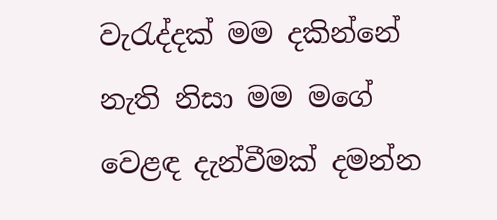වැරැද්දක් මම දකින්නේ නැති නිසා මම මගේ වෙළඳ දැන්වීමක් දමන්න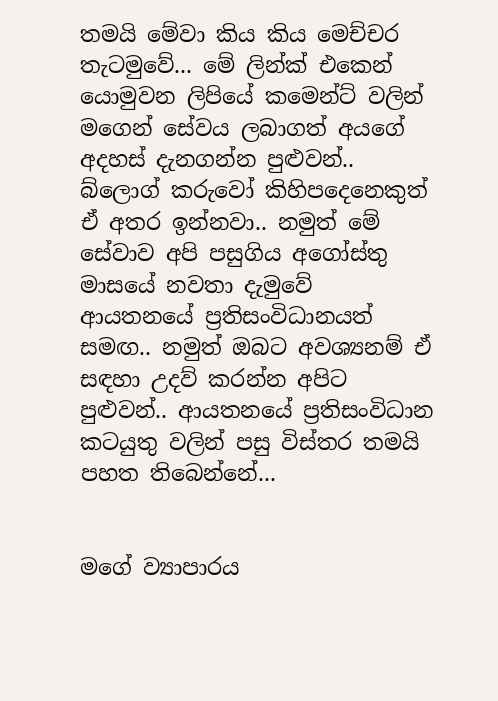තමයි මේවා කිය කිය මෙච්චර තැටමුවේ... මේ ලින්ක් එකෙන් යොමුවන ලිපියේ කමෙන්ට් වලින් මගෙන් සේවය ලබාගත් අයගේ අදහස් දැනගන්න පුළුවන්.. බ්ලොග් කරුවෝ කිහිපදෙනෙකුත් ඒ අතර ඉන්නවා.. නමුත් මේ සේවාව අපි පසුගිය අගෝස්තු මාසයේ නවතා දැමුවේ ආයතනයේ ප්‍රතිසංවිධානයත් සමඟ.. නමුත් ඔබට අවශ්‍යනම් ඒ සඳහා උදව් කරන්න අපිට පුළුවන්.. ආයතනයේ ප්‍රතිසංවිධාන කටයුතු වලින් පසු විස්තර තමයි පහත තිබෙන්නේ...


මගේ ව්‍යාපාරය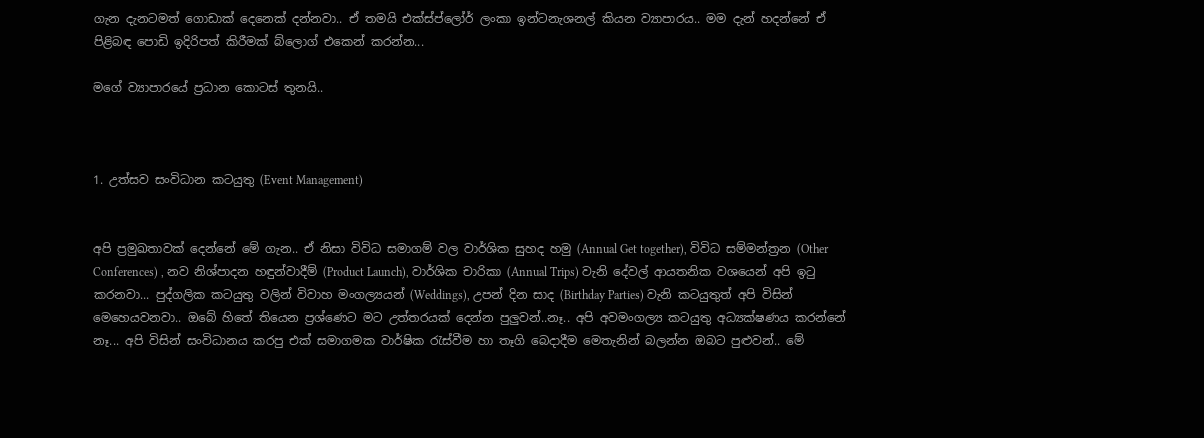ගැන දැනටමත් ගොඩාක් දෙනෙක් දන්නවා.. ඒ තමයි එක්ස්ප්ලෝර් ලංකා ඉන්ටනැශනල් කියන ව්‍යාපාරය.. මම දැන් හදන්නේ ඒ පිළිබඳ පොඩි ඉදිරිපත් කිරීමක් බ්ලොග් එකෙන් කරන්න...

මගේ ව්‍යාපාරයේ ප්‍රධාන කොටස් තුනයි..



1. උත්සව සංවිධාන කටයුතු (Event Management)


අපි ප්‍රමුඛතාවක් දෙන්නේ මේ ගැන.. ඒ නිසා විවිධ සමාගම් වල වාර්ශික සුහද හමු (Annual Get together), විවිධ සම්මන්ත්‍රන (Other Conferences) , නව නිශ්පාදන හඳුන්වාදීම් (Product Launch), වාර්ශික චාරිකා (Annual Trips) වැනි දේවල් ආයතනික වශයෙන් අපි ඉටු කරනවා... පුද්ගලික කටයුතු වලින් විවාහ මංගල්‍යයන් (Weddings), උපන් දින සාද (Birthday Parties) වැනි කටයුතුත් අපි විසින් මෙහෙයවනවා.. ඔබේ හිතේ තියෙන ප්‍රශ්ණෙට මට උත්තරයක් දෙන්න පුලුවන්..නෑ.. අපි අවමංගල්‍ය කටයුතු අධ්‍යක්ෂණය කරන්නේ නෑ... අපි විසින් සංවිධානය කරපු එක් සමාගමක වාර්ෂික රැස්වීම හා තෑගි බෙදාදීම මෙතැනින් බලන්න ඔබට පුළුවන්.. මේ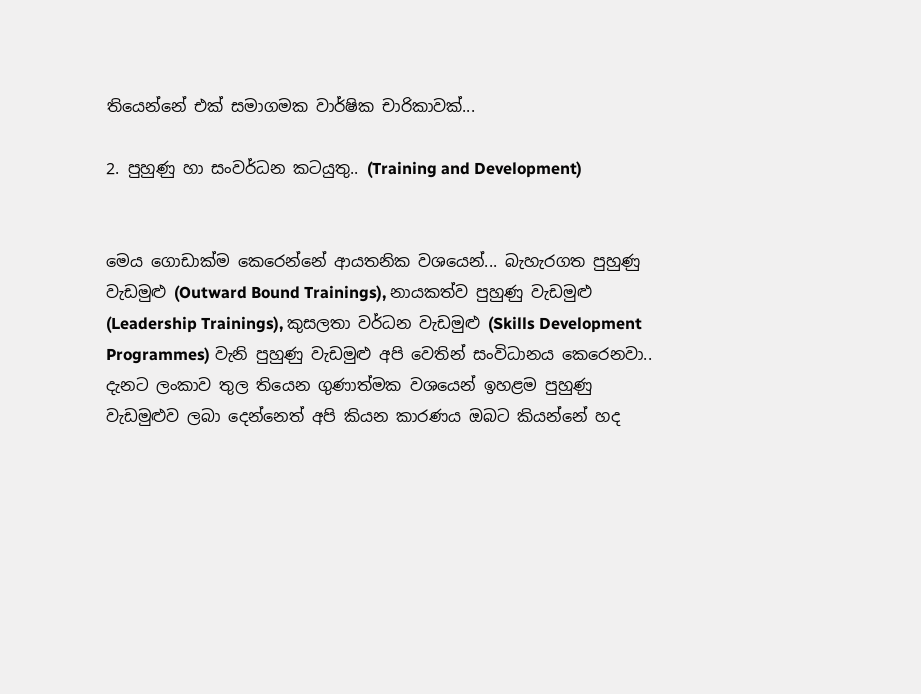තියෙන්නේ එක් සමාගමක වාර්ෂික චාරිකාවක්...

2. පුහුණු හා සංවර්ධන කටයුතු.. (Training and Development)


මෙය ගොඩාක්ම කෙරෙන්නේ ආයතනික වශයෙන්... බැහැරගත පුහුණු වැඩමුළු (Outward Bound Trainings), නායකත්ව පුහුණු වැඩමුළු (Leadership Trainings), කුසලතා වර්ධන වැඩමුළු (Skills Development Programmes) වැනි පුහුණු වැඩමුළු අපි වෙතින් සංවිධානය කෙරෙනවා.. දැනට ලංකාව තුල තියෙන ගුණාත්මක වශයෙන් ඉහළම පුහුණු වැඩමුළුව ලබා දෙන්නෙත් අපි කියන කාරණය ඔබට කියන්නේ හද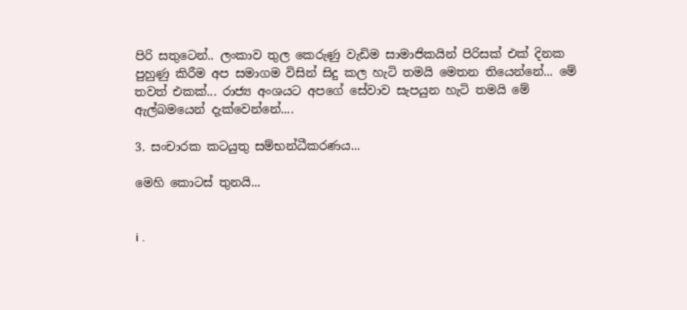පිරි සතුටෙන්.. ලංකාව තුල කෙරුණු වැඩිම සාමාජිකයින් පිරිසක් එක් දිනක පුහුණු කිරීම අප සමාගම විසින් සිදු කල හැටි තමයි මෙතන තියෙන්නේ... මේ තවත් එකක්... රාජ්‍ය අංශයට අපගේ සේවාව සැපයුන හැටි තමයි මේ ඇල්බමයෙන් දැක්වෙන්නේ....

3. සංචාරක කටයුතු සම්භන්ධීකරණය...

මෙහි කොටස් තුනයි...


i .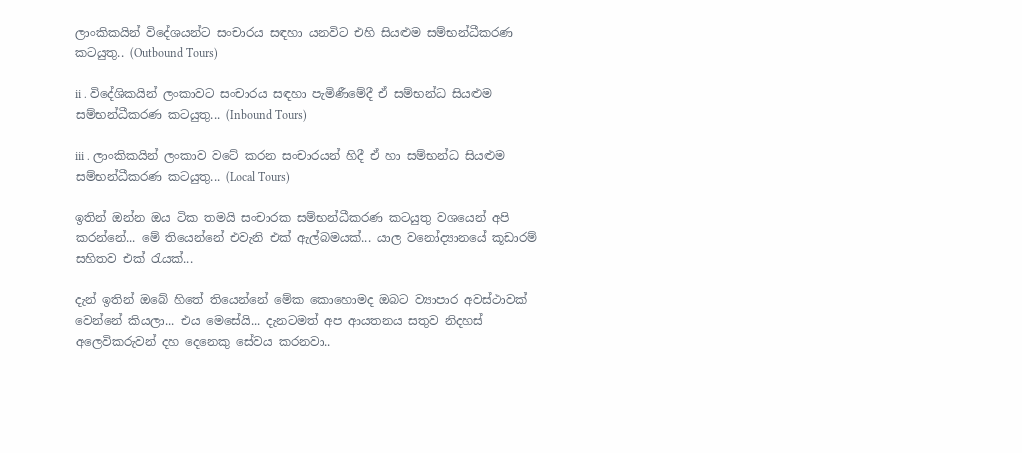ලාංකිකයින් විදේශයන්ට සංචාරය සඳහා යනවිට එහි සියළුම සම්භන්ධීකරණ කටයුතු.. (Outbound Tours)

ii . විදේශිකයින් ලංකාවට සංචාරය සඳහා පැමිණීමේදී ඒ සම්භන්ධ සියළුම සම්භන්ධීකරණ කටයුතු... (Inbound Tours)

iii . ලාංකිකයින් ලංකාව වටේ කරන සංචාරයන් හිදී ඒ හා සම්භන්ධ සියළුම සම්භන්ධීකරණ කටයුතු... (Local Tours)

ඉතින් ඔන්න ඔය ටික තමයි සංචාරක සම්භන්ධීකරණ කටයුතු වශයෙන් අපි කරන්නේ... මේ තියෙන්නේ එවැනි එක් ඇල්බමයක්... යාල වනෝද්‍යානයේ කූඩාරම් සහිතව එක් රැයක්...

දැන් ඉතින් ඔබේ හිතේ තියෙන්නේ මේක කොහොමද ඔබට ව්‍යාපාර අවස්ථාවක් වෙන්නේ කියලා... එය මෙසේයි... දැනටමත් අප ආයතනය සතුව නිදහස් අලෙවිකරුවන් දහ දෙනෙකු සේවය කරනවා..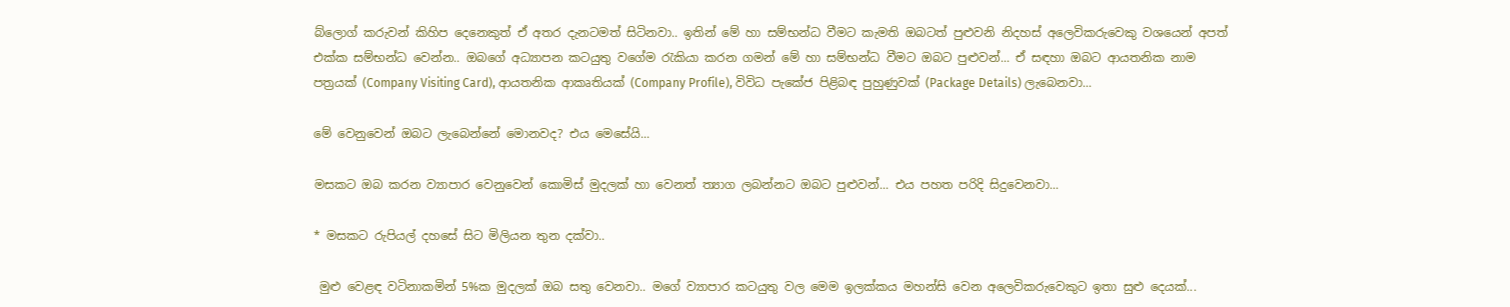බ්ලොග් කරුවන් කිහිප දෙනෙකුත් ඒ අතර දැනටමත් සිටිනවා.. ඉතින් මේ හා සම්භන්ධ වීමට කැමති ඔබටත් පුළුවනි නිදහස් අලෙවිකරුවෙකු වශයෙන් අපත් එක්ක සම්භන්ධ වෙන්න.. ඔබගේ අධ්‍යාපන කටයුතු වගේම රැකියා කරන ගමන් මේ හා සම්භන්ධ වීමට ඔබට පුළුවන්... ඒ සඳහා ඔබට ආයතනික නාම පත්‍රයක් (Company Visiting Card), ආයතනික ආකෘතියක් (Company Profile), විවිධ පැකේජ පිළිබඳ පුහුණුවක් (Package Details) ලැබෙනවා...

මේ වෙනුවෙන් ඔබට ලැබෙන්නේ මොනවද? එය මෙසේයි...

මසකට ඔබ කරන ව්‍යාපාර වෙනුවෙන් කොමිස් මුදලක් හා වෙනත් ත්‍යාග ලබන්නට ඔබට පුළුවන්... එය පහත පරිදි සිදුවෙනවා...

* මසකට රුපියල් දහසේ සිට මිලියන තුන දක්වා..

 මුළු වෙළඳ වටිනාකමින් 5%ක මුදලක් ඔබ සතු වෙනවා.. මගේ ව්‍යාපාර කටයුතු වල මෙම ඉලක්කය මහන්සි වෙන අලෙවිකරුවෙකුට ඉතා සුළු දෙයක්...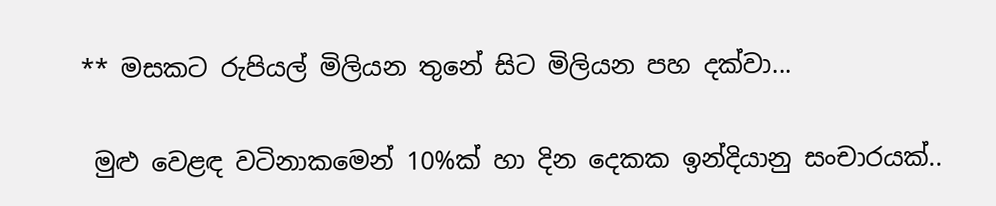** මසකට රුපියල් මිලියන තුනේ සිට මිලියන පහ දක්වා...

 මුළු වෙළඳ වටිනාකමෙන් 10%ක් හා දින දෙකක ඉන්දියානු සංචාරයක්..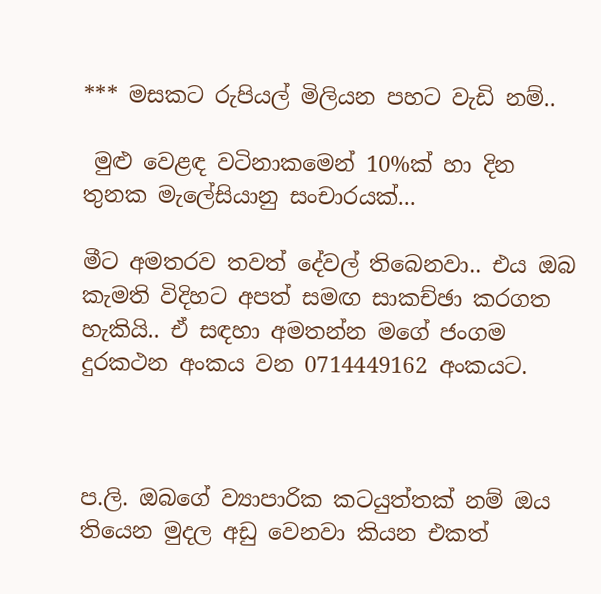*** මසකට රුපියල් මිලියන පහට වැඩි නම්..

 මුළු වෙළඳ වටිනාකමෙන් 10%ක් හා දින තුනක මැලේසියානු සංචාරයක්...

මීට අමතරව තවත් දේවල් තිබෙනවා.. එය ඔබ කැමති විදිහට අපත් සමඟ සාකච්ඡා කරගත හැකියි.. ඒ සඳහා අමතන්න මගේ ජංගම දුරකථන අංකය වන 0714449162 අංකයට.



ප.ලි. ඔබගේ ව්‍යාපාරික කටයුත්තක් නම් ඔය තියෙන මුදල අඩු වෙනවා කියන එකත්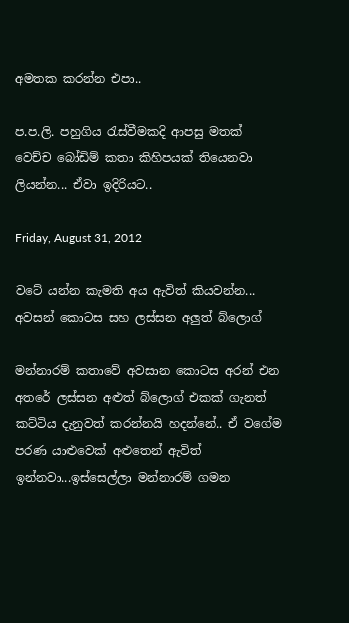අමතක කරන්න එපා..

ප.ප.ලි. පහුගිය රැස්වීමකදි ආපසු මතක් වෙච්ච බෝඩිම් කතා කිහිපයක් තියෙනවා ලියන්න... ඒවා ඉදිරියට..

Friday, August 31, 2012

වටේ යන්න කැමති අය ඇවිත් කියවන්න... අවසන් කොටස සහ ලස්සන අලුත් බ්ලොග්

මන්නාරම් කතාවේ අවසාන කොටස අරන් එන අතරේ ලස්සන අළුත් බ්ලොග් එකක් ගැනත් කට්ටිය දැනුවත් කරන්නයි හදන්නේ.. ඒ වගේම පරණ යාළුවෙක් අළුතෙන් ඇවිත් ඉන්නවා...ඉස්සෙල්ලා මන්නාරම් ගමන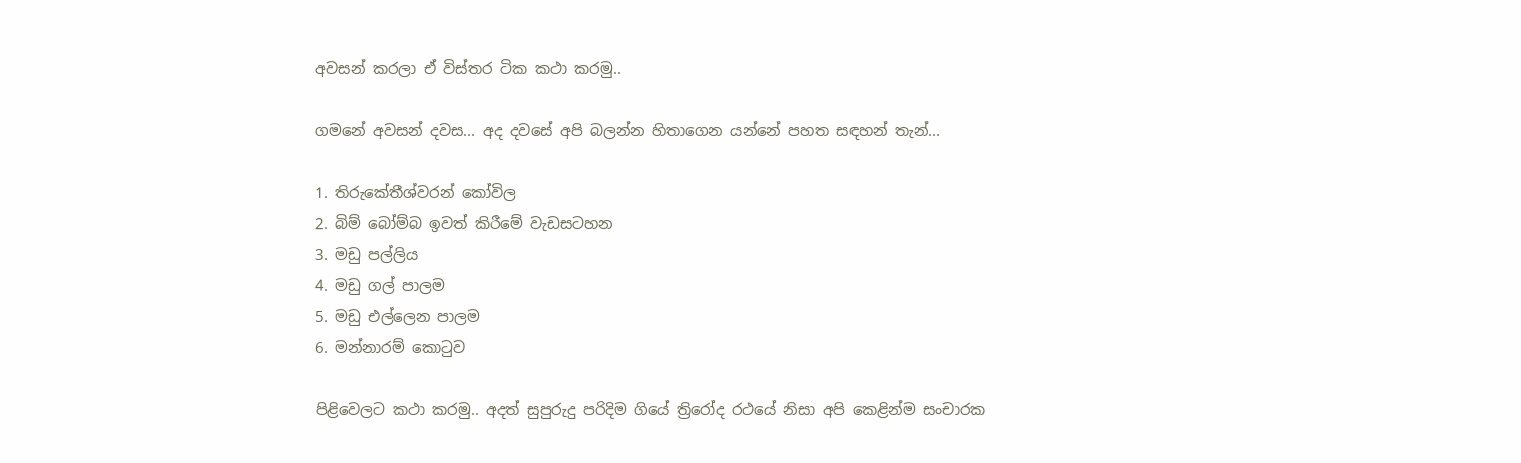අවසන් කරලා ඒ විස්තර ටික කථා කරමු..

ගමනේ අවසන් දවස... අද දවසේ අපි බලන්න හිතාගෙන යන්නේ පහත සඳහන් තැන්...

1. තිරුකේතීශ්වරන් කෝවිල
2. බිම් බෝම්බ ඉවත් කිරීමේ වැඩසටහන
3. මඩු පල්ලිය
4. මඩු ගල් පාලම
5. මඩු එල්ලෙන පාලම
6. මන්නාරම් කොටුව

පිළිවෙලට කථා කරමු.. අදත් සුපුරුදු පරිදිම ගියේ ත්‍රිරෝද රථයේ නිසා අපි කෙළින්ම සංචාරක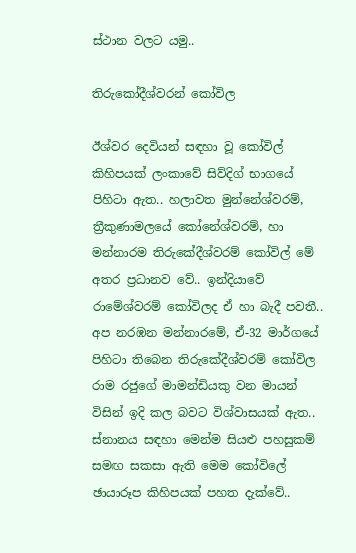ස්ථාන වලට යමු..

තිරුකෝදීශ්වරන් කෝවිල

ඊශ්වර දෙවියන් සඳහා වූ කෝවිල් කිහිපයක් ලංකාවේ සිව්දිග් භාගයේ පිහිටා ඇත.. හලාවත මුන්නේශ්වරම්, ත්‍රීකුණාමලයේ කෝනේශ්වරම්, හා මන්නාරම තිරුකේදීශ්වරම් කෝවිල් මේ අතර ප්‍රධානව වේ.. ඉන්දියාවේ රාමේශ්වරම් කෝවිලද ඒ හා බැදී පවතී.. අප නරඹන මන්නාරමේ, ඒ-32 මාර්ගයේ පිහිටා තිබෙන තිරුකේදීශ්වරම් කෝවිල රාම රජුගේ මාමන්ඩියකු වන මායන් විසින් ඉදි කල බවට විශ්වාසයක් ඇත.. ස්නානය සඳහා මෙන්ම සියළු පහසුකම් සමඟ සකසා ඇති මෙම කෝවිලේ ඡායාරූප කිහිපයක් පහත දැක්වේ..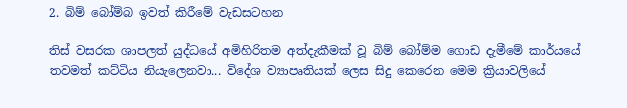2. බිම් බෝම්බ ඉවත් කිරීමේ වැඩසටහන

තිස් වසරක ශාපලත් යුද්ධයේ අමිහිරිතම අත්දැකීමක් වූ බිම් බෝම්ම ගොඩ දැමීමේ කාර්යයේ තවමත් කට්ටිය නියැලෙනවා... විදේශ ව්‍යාපෘතියක් ලෙස සිදු කෙරෙන මෙම ක්‍රියාවලියේ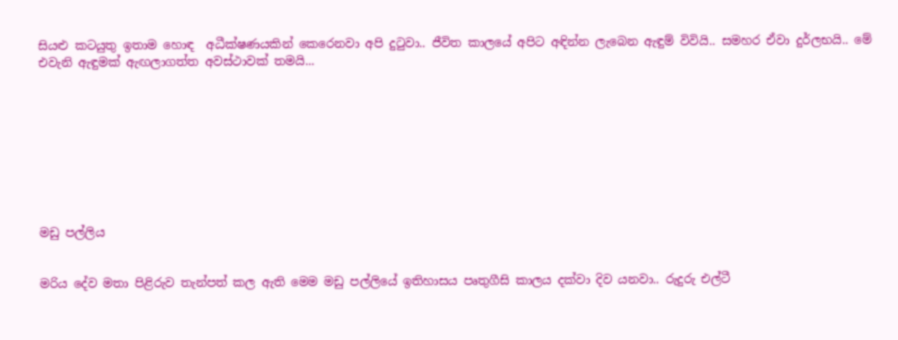සියළු කටයුතු ඉතාම හොඳ  අධීක්ෂණයකින් කෙරෙනවා අපි දුටුවා.. ජීවිත කාලයේ අපිට අඳින්න ලැබෙන ඇඳුම් විවියි.. සමහර ඒවා දුර්ලභයි.. මේ එවැනි ඇඳුමක් ඇඟලාගත්ත අවස්ථාවක් තමයි...









මඩු පල්ලිය


මරිය දේව මතා පිළිරුව තැන්පත් කල ඇති මෙම මඩු පල්ලියේ ඉතිහාසය පෘතුගීසි කාලය දක්වා දිව යනවා.. රුදුරු එල්ටී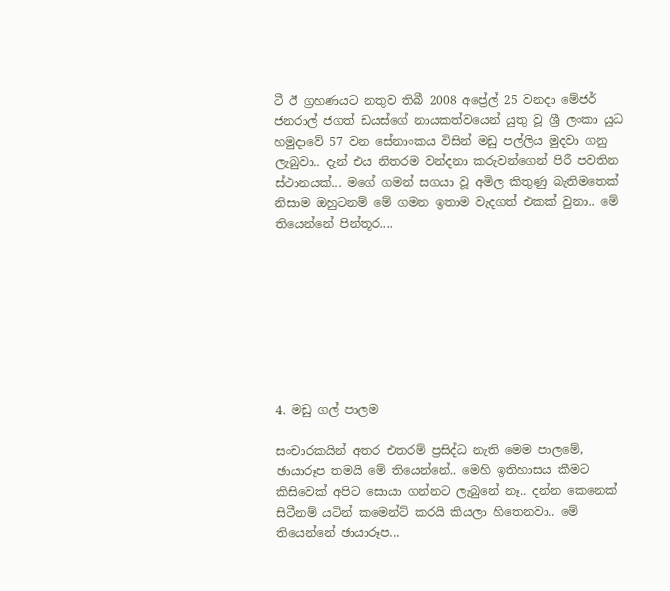ටී ඊ ග්‍රහණයට නතුව තිබී 2008 අප්‍රේල් 25 වනදා මේජර් ජනරාල් ජගත් ඩයස්ගේ නායකත්වයෙන් යුතු වූ ශ්‍රී ලංකා යුධ හමුදාවේ 57 වන සේනාංකය විසින් මඩු පල්ලිය මුදවා ගනු ලැබුවා.. දැන් එය නිතරම වන්දනා කරුවන්ගෙන් පිරී පවතින ස්ථානයක්... මගේ ගමන් සගයා වූ අමිල කිතුණු බැතිමතෙක් නිසාම ඔහුටනම් මේ ගමන ඉතාම වැදගත් එකක් වුනා.. මේ තියෙන්නේ පින්තූර....








4. මඩු ගල් පාලම

සංචාරකයින් අතර එතරම් ප්‍රසිද්ධ නැති මෙම පාලමේ, ඡායාරූප තමයි මේ තියෙන්නේ.. මෙහි ඉතිහාසය කීමට කිසිවෙක් අපිට සොයා ගන්නට ලැබුනේ නෑ.. දන්න කෙනෙක් සිටීනම් යටින් කමෙන්ට් කරයි කියලා හිතෙනවා.. මේ තියෙන්නේ ඡායාරූප...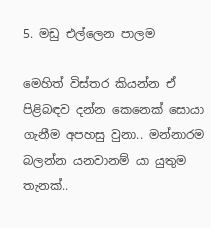5. මඩු එල්ලෙන පාලම

මෙහිත් විස්තර කියන්න ඒ පිළිබඳව දන්න කෙනෙක් සොයා ගැනීම අපහසු වුනා.. මන්නාරම බලන්න යනවානම් යා යුතුම තැනක්..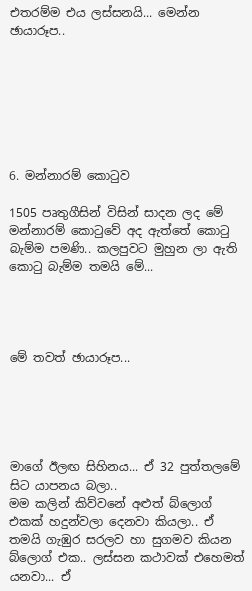එතරම්ම එය ලස්සනයි... මෙන්න ඡායාරූප..







6. මන්නාරම් කොටුව

1505 පෘතුගීසින් විසින් සාදන ලද මේ මන්නාරම් කොටුවේ අද ඇත්තේ කොටු බැම්ම පමණි.. කලපුවට මුහුන ලා ඇති කොටු බැම්ම තමයි මේ...




මේ තවත් ඡායාරූප...





මාගේ ඊලඟ සිහිනය... ඒ 32 පුත්තලමේ සිට යාපනය බලා..
මම කලින් කිව්වනේ අළුත් බ්ලොග් එකක් හදුන්වලා දෙනවා කියලා.. ඒ තමයි ගැඹුර සරලව හා සුගමව කියන බ්ලොග් එක.. ලස්සන කථාවක් එහෙමත් යනවා... ඒ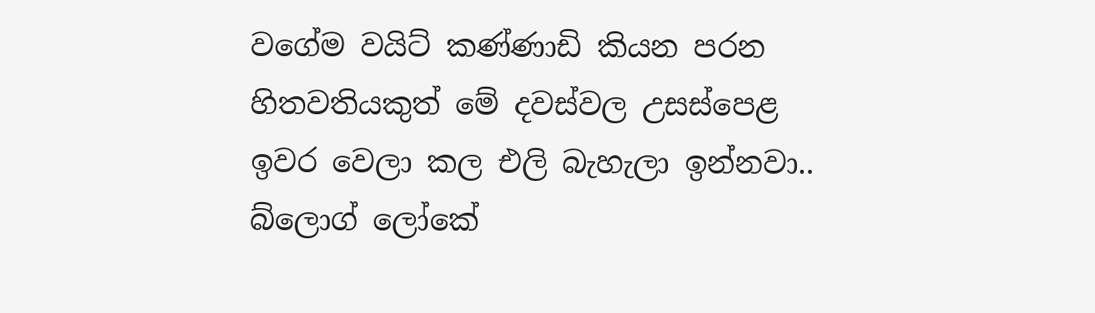වගේම වයිට් කණ්ණාඩි කියන පරන හිතවතියකුත් මේ දවස්වල උසස්පෙළ ඉවර වෙලා කල එලි බැහැලා ඉන්නවා.. බ්ලොග් ලෝකේ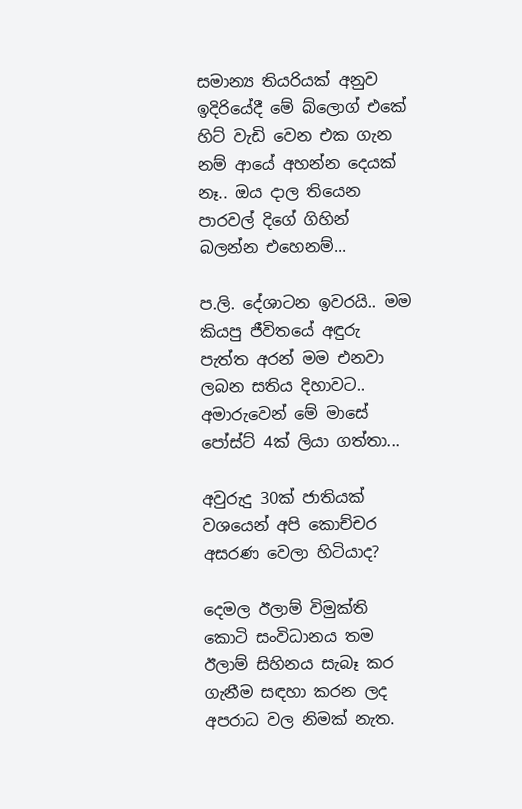සමාන්‍ය තියරියක් අනුව ඉදිරියේදී මේ බ්ලොග් එකේ හිට් වැඩි වෙන එක ගැන නම් ආයේ අහන්න දෙයක් නෑ.. ඔය දාල තියෙන පාරවල් දිගේ ගිහින් බලන්න එහෙනම්...

ප.ලි. දේශාටන ඉවරයි.. මම කියපු ජීවිතයේ අඳුරු පැත්ත අරන් මම එනවා ලබන සතිය දිහාවට.. අමාරුවෙන් මේ මාසේ පෝස්ට් 4ක් ලියා ගත්තා...

අවුරුදු 30ක් ජාතියක් වශයෙන් අපි කොච්චර අසරණ වෙලා හිටියාද?

දෙමල ඊලාම් විමුක්ති කොටි සංවිධානය තම ඊලාම් සිහිනය සැබෑ කර ගැනීම සඳහා කරන ලද අපරාධ වල නිමක් නැත.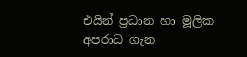එයින් ප්‍රධාන හා මූලික අපරාධ ගැන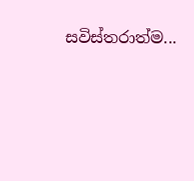සවිස්තරාත්ම...